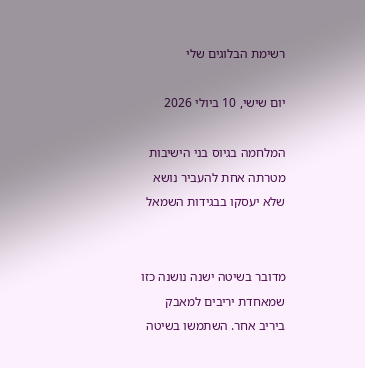רשימת הבלוגים שלי

יום שישי, 10 ביולי 2026

המלחמה בגיוס בני הישיבות מטרתה אחת להעביר נושא שלא יעסקו בבגידות השמאל


מדובר בשיטה ישנה נושנה כזו שמאחדת יריבים למאבק ביריב אחר. השתמשו בשיטה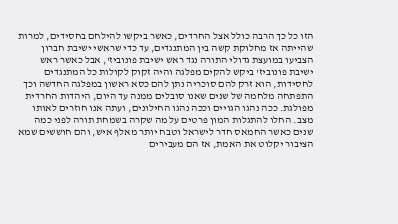הזו כל כך הרבה כולל אצל החרדים, כאשר ביקשו להילחם בחסידים, למרות שהייתה אז מחלוקת קשה בין המתנגדים, עד כדי שראשי ישיבת חברון הצביעו במועצת גדולי התורה נגד ראש ישיבת פונוביז', אבל כאשר ראש ישיבת פונוביז' ביקש להקים מפלגה והיה זקוק לקולות כל המתנגדים לחסידות, הוא זרק להם סוכריה נתן להם כסא ראשון במפלגה החדשה וכך התפתחה מלחמה של שנים שאנו סובלים ממנה עד היום, היהדות החרדית מפולגת. ככה נהגו הגויים וככה נהגו החילונים, ועתה אנו חוזרים לאותו מצב. החלו להתגלות המון פרטים על מה שקרה בשמחת תורה לפני כמה שנים כאשר החמאס חדר לישראל וטבח יותר מאלף איש, והם חוששים שמא הציבור יקלוט את האמת, אז הם מעבירים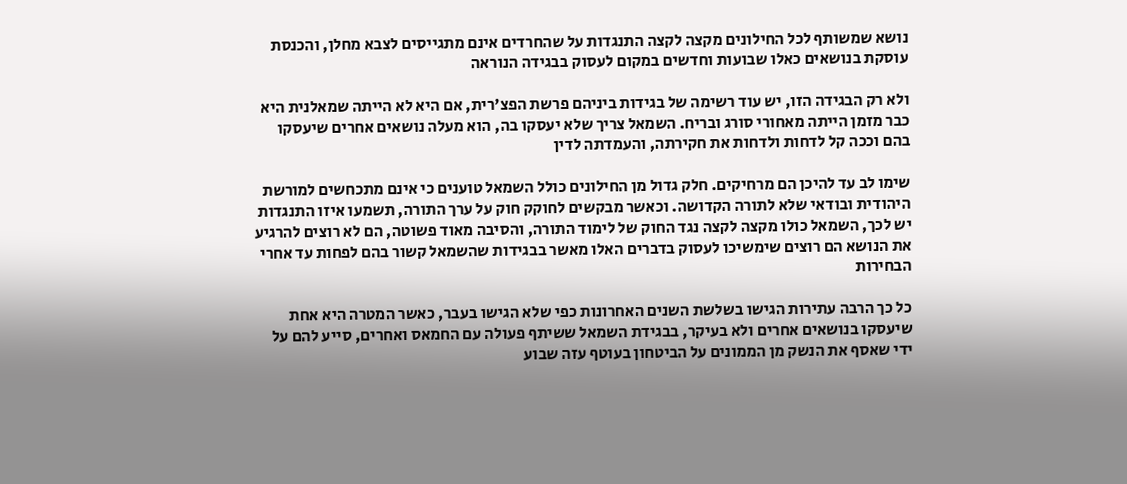נושא שמשותף לכל החילונים מקצה לקצה התנגדות על שהחרדים אינם מתגייסים לצבא מחלן, והכנסת עוסקת בנושאים כאלו שבועות וחדשים במקום לעסוק בבגידה הנוראה

ולא רק הבגידה הזו, יש עוד רשימה של בגידות ביניהם פרשת הפצ'רית, אם היא לא הייתה שמאלנית היא כבר מזמן הייתה מאחורי סורג ובריח. השמאל צריך שלא יעסקו בה, הוא מעלה נושאים אחרים שיעסקו בהם וככה קל לדחות ולדחות את חקירתה, והעמדתה לדין

שימו לב עד להיכן הם מרחיקים. חלק גדול מן החילונים כולל השמאל טוענים כי אינם מתכחשים למורשת היהודית ובודאי שלא לתורה הקדושה. וכאשר מבקשים לחוקק חוק על ערך התורה, תשמעו איזו התנגדות יש לכך, השמאל כולו מקצה לקצה נגד החוק של לימוד התורה, והסיבה מאוד פשוטה, הם לא רוצים להרגיע את הנושא הם רוצים שימשיכו לעסוק בדברים האלו מאשר בבגידות שהשמאל קשור בהם לפחות עד אחרי הבחירות

כל כך הרבה עתירות הגישו בשלשת השנים האחרונות כפי שלא הגישו בעבר, כאשר המטרה היא אחת שיעסקו בנושאים אחרים ולא בעיקר, בבגידת השמאל ששיתף פעולה עם החמאס ואחרים, סייע להם על ידי שאסף את הנשק מן הממונים על הביטחון בעוטף עזה שבוע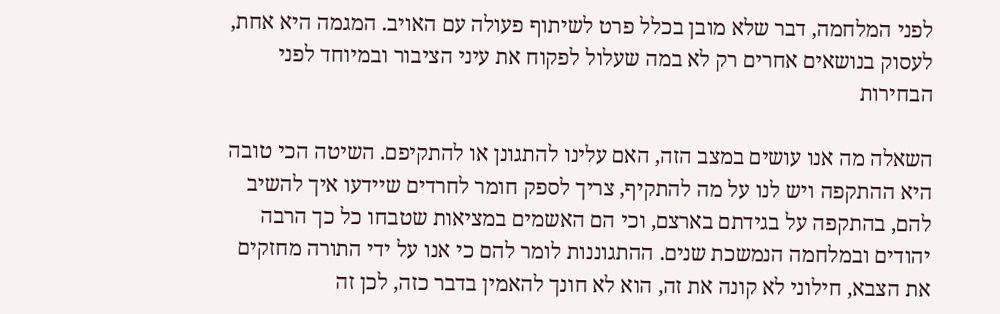לפני המלחמה, דבר שלא מובן בכלל פרט לשיתוף פעולה עם האויב. המגמה היא אחת, לעסוק בנושאים אחרים רק לא במה שעלול לפקוח את עיני הציבור ובמיוחד לפני הבחירות

השאלה מה אנו עושים במצב הזה, האם עלינו להתגונן או להתקיפם. השיטה הכי טובה היא ההתקפה ויש לנו על מה להתקיף, צריך לספק חומר לחרדים שיידעו איך להשיב להם, בהתקפה על בגידתם בארצם, וכי הם האשמים במציאות שטבחו כל כך הרבה יהודים ובמלחמה הנמשכת שנים. ההתגוננות לומר להם כי אנו על ידי התורה מחזקים את הצבא, חילוני לא קונה את זה, הוא לא חונך להאמין בדבר כזה, לכן זה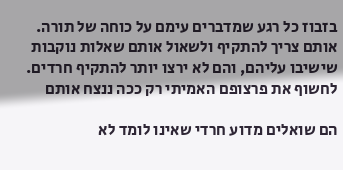בזבוז כל רגע שמדברים עימם על כוחה של תורה. אותם צריך להתקיף ולשאול אותם שאלות נוקבות שישיבו עליהם, והם לא ירצו יותר להתקיף חרדים. לחשוף את פרצופם האמיתי רק ככה ננצח אותם

הם שואלים מדוע חרדי שאינו לומד לא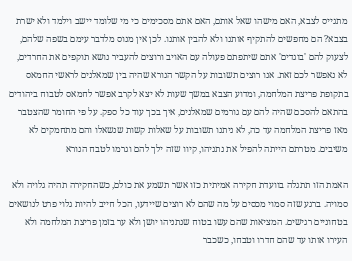מתגייס לצבא, האם מישהו שאל אותם, האם אתם מסכימים כי מי שלומד יישב וילמד ולא ישרת בצבא? הם מחפשים להתקיף אותנו ולא להבין אותנו. לכן אין מנוס מלדבר עימם בשפה שלהם, לצעוק להם 'בוגדים' אתם שיתפתם פעולה עם האויב ורוצים להעביר נושא תוקפים את החרדים, לא נאפשר לכם זאת. אנו רוצים תשובות על הקשר הנורא שהיה בין שמאלנים לראשי החמאס בתקופת פריצת המלחמה, ומדוע הצבא במשך שעות לא יצא לקרב אפשר לחמאס לטבוח ביהודים  בהתאם להסכם שהיה להם עם גורמים שמאלנים, איך בכך עוד כל ספק. על פי החומר שהצטבר מאז פריצת המלחמה עד כה, לא ניתנו תשובות על שאלות קשות שנשאלו והם מתחמקים לא משיבים. מטרתם הייתה להפיל את נתניהו, קיוו שזה ילך להם וגרמו לטבח הנורא

האמת הזו תתגלה בוועדת חקירה אמיתית כזו אשר תשמע את כולם, כשהחקירה תהיה גלויה ולא סמויה. ברגע שזה סמוי מכסים על מה שהם לא רוצים שיידעו, הכל חייב להיות גלוי פרט לנושאים בטחוניים רגישים. המציאות שהם עשו בטוח שנתניהו יושן ולא ער בזמן פריצת המלחמה ולא העירו אותו עד שהם חדרו וטבחו, כשכבר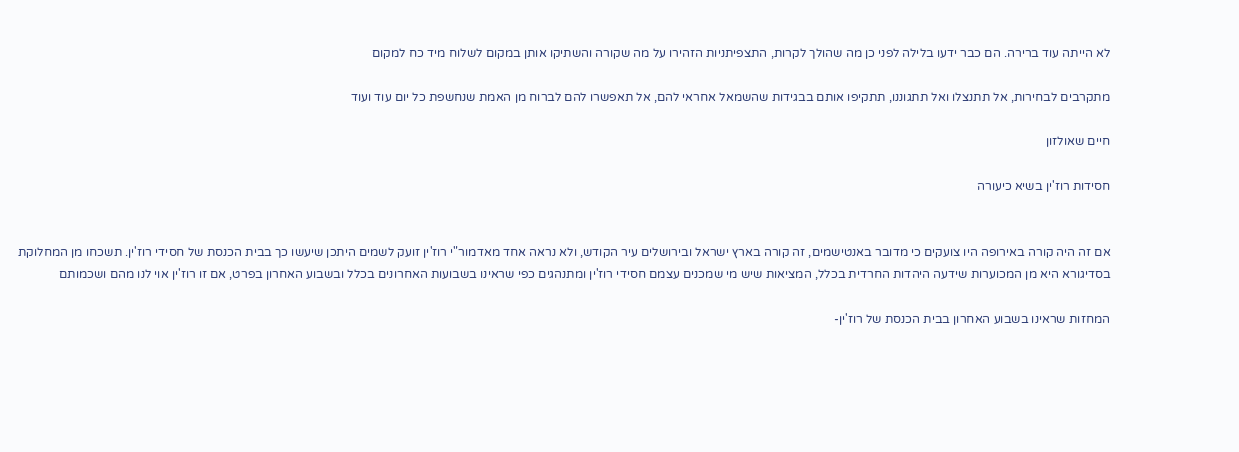לא הייתה עוד ברירה. הם כבר ידעו בלילה לפני כן מה שהולך לקרות, התצפיתניות הזהירו על מה שקורה והשתיקו אותן במקום לשלוח מיד כח למקום

מתקרבים לבחירות, אל תתנצלו ואל תתגוננו, תתקיפו אותם בבגידות שהשמאל אחראי להם, אל תאפשרו להם לברוח מן האמת שנחשפת כל יום עוד ועוד

חיים שאולזון

חסידות רוז'ין בשיא כיעורה


אם זה היה קורה באירופה היו צועקים כי מדובר באנטישמים, זה קורה בארץ ישראל ובירושלים עיר הקודש, ולא נראה אחד מאדמור"י רוז'ין זועק לשמים היתכן שיעשו כך בבית הכנסת של חסידי רוז'ין. תשכחו מן המחלוקת בסדיגורא היא מן המכוערות שידעה היהדות החרדית בכלל, המציאות שיש מי שמכנים עצמם חסידי רוז'ין ומתנהגים כפי שראינו בשבועות האחרונים בכלל ובשבוע האחרון בפרט, אם זו רוז'ין אוי לנו מהם ושכמותם

המחזות שראינו בשבוע האחרון בבית הכנסת של רוז'ין-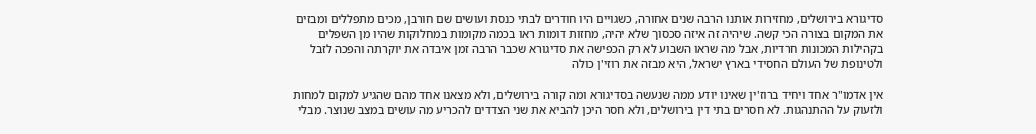סדיגורא בירושלים, מחזירות אותנו הרבה שנים אחורה, כשגויים היו חודרים לבתי כנסת ועושים שם חורבן, מכים מתפללים ומבזים את המקום בצורה הכי קשה. שיהיה זה איזה סכסוך שלא יהיה, מחזות דומות ראו בכמה מקומות במחלוקות שהיו מן השפלים בקהילות המכונות חרדיות, אבל מה שראו השבוע לא רק הכפישה את סדיגורא שכבר הרבה זמן איבדה את יוקרתה והפכה לזבל ולטינופת של העולם החסידי בארץ ישראל, היא מבזה את רוזי'ן כולה

אין אדמו"ר אחד ויחיד ברוז'ין שאינו יודע ממה שנעשה בסדיגורא ומה קורה בירושלים, ולא מצאנו אחד מהם שהגיע למקום למחות ולזעוק על ההתנהגות. לא חסרים בתי דין בירושלים, ולא חסר היכן להביא את שני הצדדים להכריע מה עושים במצב שנוצר. מבלי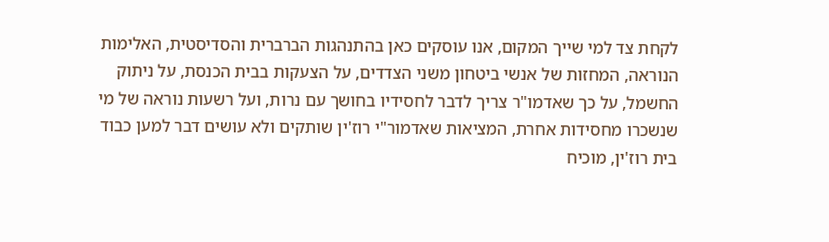לקחת צד למי שייך המקום, אנו עוסקים כאן בהתנהגות הברברית והסדיסטית, האלימות הנוראה, המחזות של אנשי ביטחון משני הצדדים, על הצעקות בבית הכנסת, על ניתוק החשמל, על כך שאדמו"ר צריך לדבר לחסידיו בחושך עם נרות, ועל רשעות נוראה של מי שנשכרו מחסידות אחרת, המציאות שאדמור"י רוז'ין שותקים ולא עושים דבר למען כבוד בית רוז'ין, מוכיח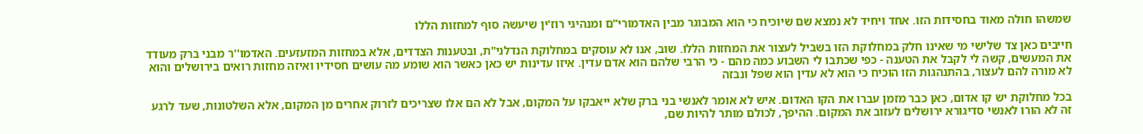שמשהו חולה מאוד בחסידות הזו. אחד ויחיד לא נמצא שם שיוכיח כי הוא המבוגר מבין האדמורי"ם ומנהיגי רוז'ין שיעשה סוף למחזות הללו

חייבים כאן צד שלישי מי שאינו חלק במחלוקת הזו בשביל לעצור את המחזות הללו. שוב, אנו לא עוסקים במחלוקת הנדלני"ת, ובטענות הצדדים, אלא במחזות המזעזעים. האדמו''ר מבני ברק מעודד את המעשים, קשה לי לקבל את הטענה - כפי שכתבו לי השבוע כמה מהם - כי הרבי שלהם הוא אדם עדין. איזו עדינות יש כאן כאשר הוא שומע מה עושים חסידיו ואיזה מחזות רואים בירושלים והוא לא מורה להם לעצור, בהתנהגות הזו הוכיח כי הוא לא עדין הוא שפל ונבזה

בכל מחלוקת יש קו אדום, כאן כבר מזמן עברו את הקו האדום. איש לא אומר לאנשי בני ברק שלא ייאבקו על המקום, אבל לא הם אלו שצריכים לזרוק אחרים מן המקום, אלא השלטונות, שעד לרגע זה לא הורו לאנשי סדיגורא ירושלים לעזוב את המקום. ההיפך, לכולם מותר להיות שם,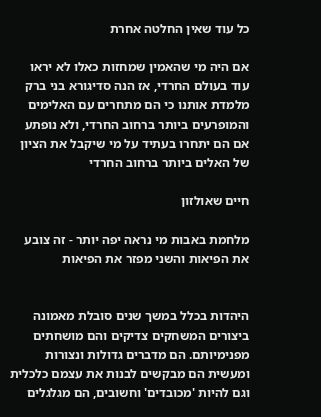כל עוד שאין החלטה אחרת

אם היה מי שהאמין שמחזות כאלו לא יראו עוד בעולם החרדי, אז הנה סדיגורא בני ברק מלמדת אותנו כי הם מתחרים עם האלימים והמופרעים ביותר ברחוב החרדי, ולא נופתע אם הם יתחרו בעתיד על מי שיקבל את הציון של האלים ביותר ברחוב החרדי

חיים שאולזון

מלחמת באבות מי נראה יפה יותר - זה צובע את הפיאות והשני מפזר את הפיאות


היהדות בכלל במשך שנים סובלת מאמונה ביצורים המשחקים צדיקים והם מושחתים מפנימיותם. הם מדברים גדולות ונצורות ומעשית הם מבקשים לבנות את עצמם כלכלית וגם להיות 'מכובדים' וחשובים, הם מגלגלים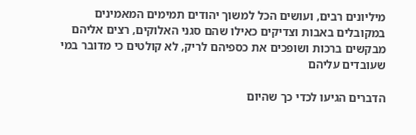מיליונים רבים, ועושים הכל למשוך יהודים תמימים המאמינים במקובלים באבות וצדיקים כאילו שהם סגני האלוקים, רצים אליהם מבקשים ברכות ושופכים את כספיהם לריק, לא קולטים כי מדובר במי שעובדים עליהם

הדברים הגיעו לכדי כך שהיום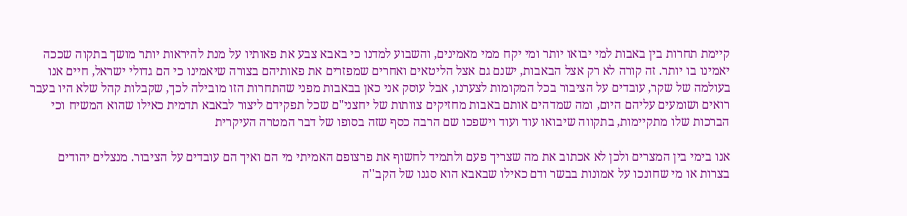קיימת תחרות בין באבות למי יבואו יותר ומי יקח ממי מאמינים, והשבוע למדנו כי באבא צבע את פאותיו על מנת להיראות יותר מושך בתקוה שככה יאמינו בו יותר. זה קורה לא רק אצל הבאבות, ישנם גם אצל הליטאים ואחרים שמפזרים את פאותיהם בצורה שיאמינו כי הם גדולי ישראל, חיים אנו בעולמה של שקר, עובדים על הציבור בכל המקומות לצערנו, אבל עוסק אני כאן בבאבות מפני שהתחרות הזו מובילה לכך, שקבלות קהל שלא היו בעבר רואים ושומעים עליהם היום, ומה שמדהים אותם באבות מחזיקים צוותות של יחצני"ם שכל תפקידם ליצור לבאבא תדמית כאילו שהוא המשיח וכי הברכות שלו מתקיימות, בתקווה שיבואו עוד ועוד וישפכו שם הרבה כסף שזה בסופו של דבר המטרה העיקרית

אנו בימי בין המצרים ולכן לא אכתוב את מה שצריך פעם ולתמיד לחשוף את פרצופם האמיתי מי הם ואיך הם עובדים על הציבור. מנצלים יהודים בצרות או מי שחונכו על אמונות בבשר ודם כאילו שבאבא הוא סגנו של הקב''ה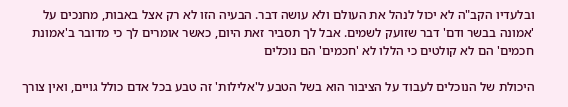ובלעדיו הקב"ה לא יכול לנהל את העולם ולא עושה דבר. הבעיה הזו לא רק אצל באבות, מחנכים על 'אמונה בבשר ודם' דבר שזועק לשמים. אבל לך תסביר זאת היום, כאשר אומרים לך כי מדובר ב'אמונת חכמים' הם לא קולטים כי הללו לא 'חכמים' הם נוכלים

היכולת של הנוכלים לעבוד על הציבור הוא בשל הטבע ל'אלילות' זה טבע בכל אדם כולל גויים, ואין צורך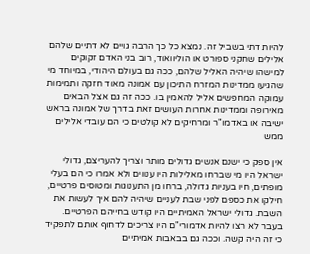להיות דתי בשביל זה. נמצא כל כך הרבה גויים לא דתיים שלהם אלילים שחקני ספורט או הוליוואוד, רוב בני האדם זקוקים למישהו שיהיה האליל שלהם, ככה גם בעולם היהודי, במיוחד מי שהגיעו ממדינות המזרח התיכון עם אמונה מאוד חזקה ותמימות עמוקה המחפשים אליל להאמין בו. ככה זה גם אצל הבאים מאירופה וממדינות אחרות העושים זאת בדרך של אמונה בראש ישיבה או באדמו"ר ומרחיקים לא קולטים כי הם עובדי אלילים ממש

אין ספק כי ישנם אנשים גדולים מותר וצריך להעריצם, גדולי ישראל היו מי שברחו מאלילות היו ענווים ולא אמרו כי הם בעלי מופתים, חיו בעניות גדולה, ברחו מן התענוגות ומטוסים פרטיים, חילקו את כספם לפני שבת לעניים שיהיה להם איך לעשות את השבת. גדולי ישראל האמיתיים היו קודש בחייהם הפרטיים. בעבר לא רצו להיות אדמורי"ם היו צריכים לדחוף אותם לתפקיד כי זה היה קשה. וככה גם בבאבות אמיתיים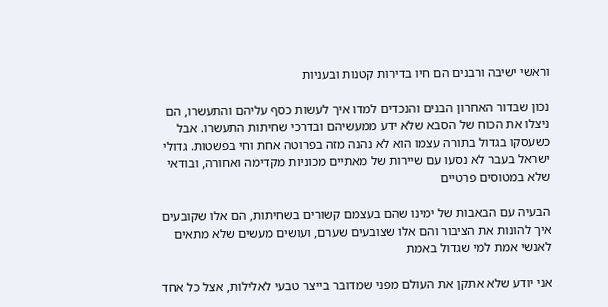וראשי ישיבה ורבנים הם חיו בדירות קטנות ובעניות

נכון שבדור האחרון הבנים והנכדים למדו איך לעשות כסף עליהם והתעשרו, הם ניצלו את הכוח של הסבא שלא ידע ממעשיהם ובדרכי שחיתות התעשרו. אבל כשעסקו בגדול בתורה עצמו הוא לא נהנה מזה בפרוטה אחת וחי בפשטות. גדולי ישראל בעבר לא נסעו עם שיירות של מאתיים מכוניות מקדימה ואחורה, ובודאי שלא במטוסים פרטיים

הבעיה עם הבאבות של ימינו שהם בעצמם קשורים בשחיתות, הם אלו שקובעים איך להונות את הציבור והם אלו שצובעים שערם, ועושים מעשים שלא מתאים לאנשי אמת למי שגדול באמת

אני יודע שלא אתקן את העולם מפני שמדובר בייצר טבעי לאלילות, אצל כל אחד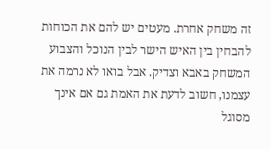זה משחק אחרת. מעטים יש להם את הכוחות להבחין בין האיש הישר לבין הנוכל והצבוע המשחק באבא וצדיק. אבל בואו לא נרמה את עצמנו, חשוב לדעת את האמת גם אם אינך מסוגל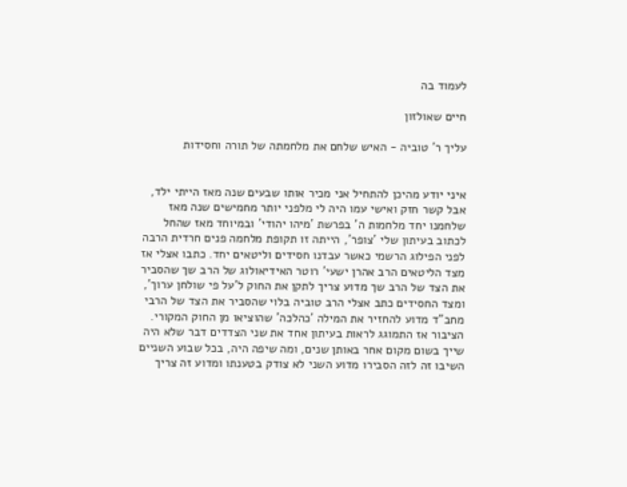לעמוד בה

חיים שאולזון

עליך ר' טוביה - האיש שלחם את מלחמתה של תורה וחסידות


איני יודע מהיכן להתחיל אני מכיר אותו שבעים שנה מאז הייתי ילד, אבל קשר חזק ואישי עמו היה לי מלפני יותר מחמישים שנה מאז שלחמנו יחד מלחמות ה' בפרשת 'מיהו יהודי' ובמיוחד מאז שהחל לכתוב בעיתון שלי 'צופר', הייתה זו תקופת מלחמה פנים חרדית הרבה לפני הפילוג הרשמי כאשר עבדנו חסידים וליטאים יחד. כתבו אצלי אז מצד הליטאים הרב אהרן ישעי' רוטר האידיאולוג של הרב שך שהסביר את הצד של הרב שך מדוע צריך לתקן את החוק ל'על פי שולחן ערוך', ומצד החסידים כתב אצלי הרב טוביה בלוי שהסביר את הצד של הרבי מחב"ד מדוע להחזיר את המילה 'כהלכה' שהוציאו מן החוק המקורי. הציבור אז התמוגג לראות בעיתון אחד את שני הצדדים דבר שלא היה שייך בשום מקום אחר באותן שנים, ומה שיפה היה, בכל שבוע השניים השיבו זה לזה הסבירו מדוע השני לא צודק בטענתו ומדוע זה צריך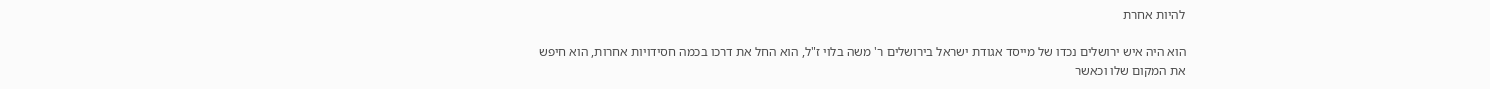להיות אחרת

הוא היה איש ירושלים נכדו של מייסד אגודת ישראל בירושלים ר' משה בלוי ז"ל, הוא החל את דרכו בכמה חסידויות אחרות, הוא חיפש את המקום שלו וכאשר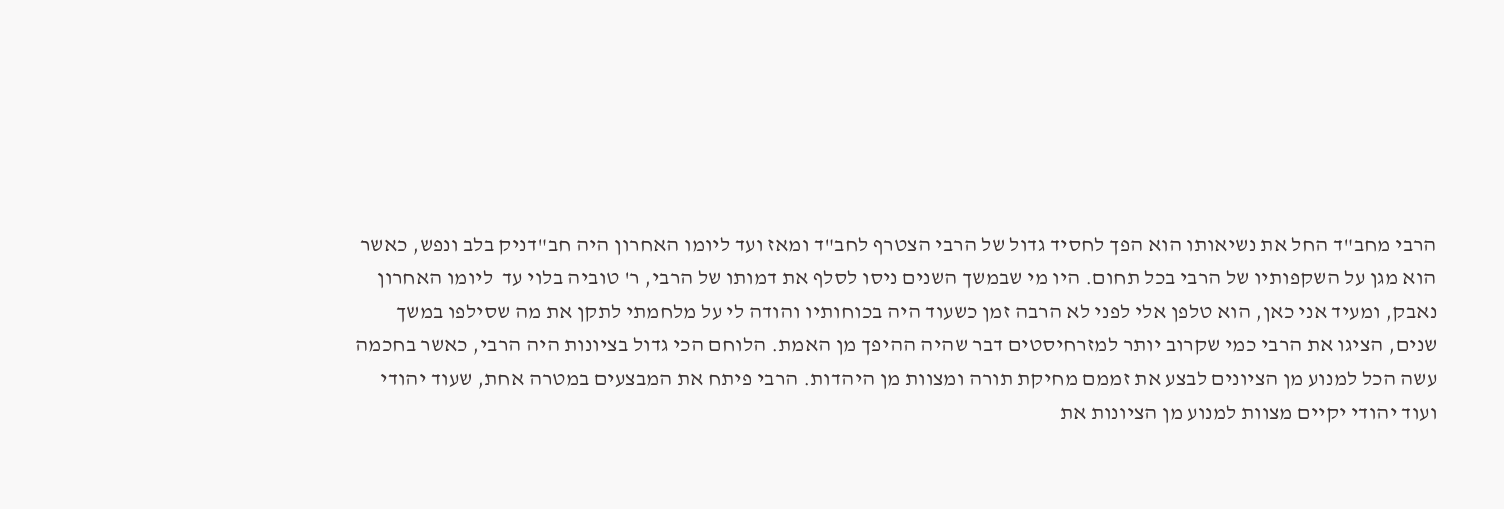הרבי מחב"ד החל את נשיאותו הוא הפך לחסיד גדול של הרבי הצטרף לחב"ד ומאז ועד ליומו האחרון היה חב"דניק בלב ונפש, כאשר הוא מגן על השקפותיו של הרבי בכל תחום. היו מי שבמשך השנים ניסו לסלף את דמותו של הרבי, ר' טוביה בלוי עד  ליומו האחרון נאבק, ומעיד אני כאן, הוא טלפן אלי לפני לא הרבה זמן כשעוד היה בכוחותיו והודה לי על מלחמתי לתקן את מה שסילפו במשך שנים, הציגו את הרבי כמי שקרוב יותר למזרחיסטים דבר שהיה ההיפך מן האמת. הלוחם הכי גדול בציונות היה הרבי, כאשר בחכמה עשה הכל למנוע מן הציונים לבצע את זממם מחיקת תורה ומצוות מן היהדות. הרבי פיתח את המבצעים במטרה אחת, שעוד יהודי ועוד יהודי יקיים מצוות למנוע מן הציונות את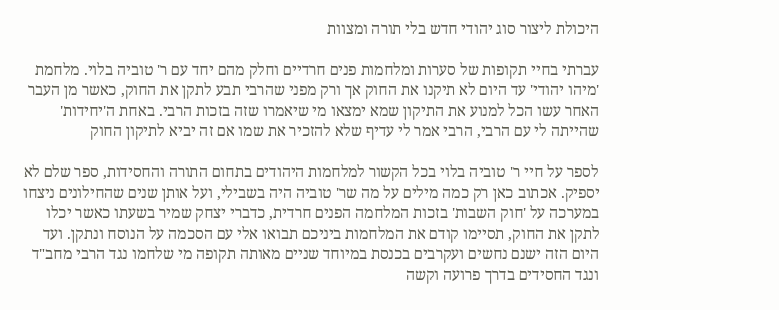היכולת ליצור סוג יהודי חדש בלי תורה ומצוות

עברתי בחיי תקופות של סערות ומלחמות פנים חרדיים וחלק מהם יחד עם ר' טוביה בלוי. מלחמת 'מיהו יהודי' עד היום לא תיקנו את החוק אך ורק מפני שהרבי תבע לתקן את החוק, כאשר מן העבר האחר עשו הכל למנוע את התיקון שמא ימצאו מי שיאמרו שזה בזכות הרבי. באחת ה'יחידות' שהייתה לי עם הרבי, הרבי אמר לי עדיף שלא להזכיר את שמו אם זה יביא לתיקון החוק

לספר על חיי ר' טוביה בלוי בכל הקשור למלחמות היהודים בתחום התורה והחסידות, ספר שלם לא יספיק. אכתוב כאן רק כמה מילים על מה שר' טוביה היה בשבילי, ועל אותן שנים שהחילונים ניצחו במערכה על 'חוק השבות' בזכות המלחמה הפנים חרדית, כדברי יצחק שמיר בשעתו כאשר יכלו לתקן את החוק, תסיימו קודם את המלחמות ביניכם תבואו אלי עם הסכמה על הנוסח ונתקן. ועד היום הזה ישנם נחשים ועקרבים בכנסת במיוחד שניים מאותה תקופה מי שלחמו נגד הרבי מחב"ד ונגד החסידים בדרך פרועה וקשה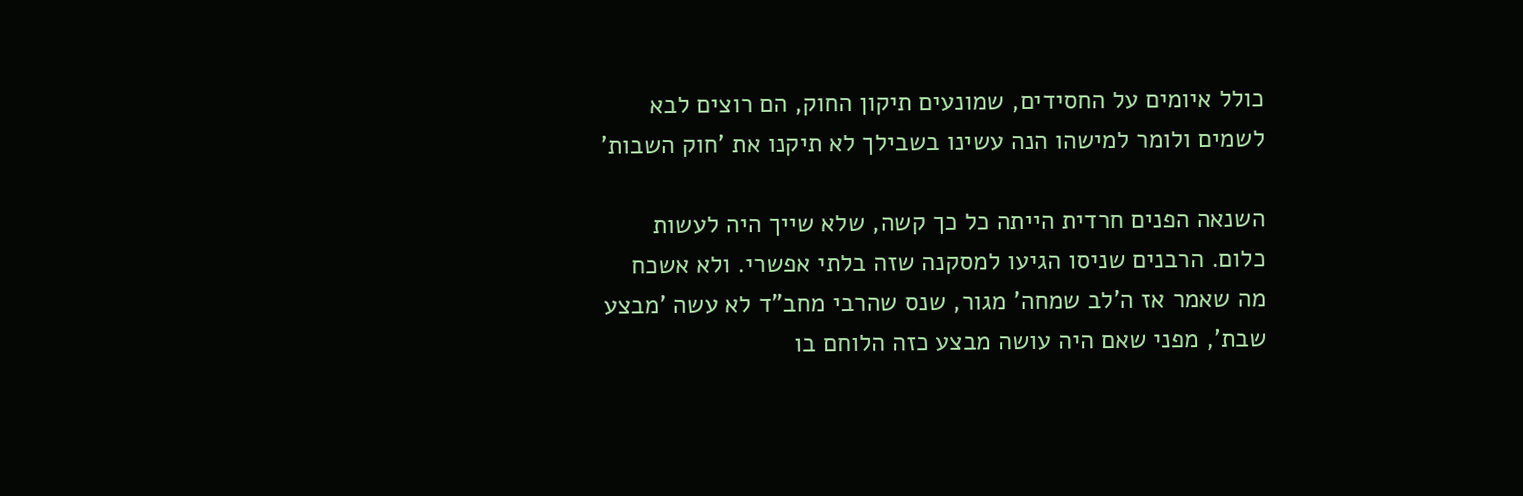כולל איומים על החסידים, שמונעים תיקון החוק, הם רוצים לבא לשמים ולומר למישהו הנה עשינו בשבילך לא תיקנו את 'חוק השבות'

השנאה הפנים חרדית הייתה כל כך קשה, שלא שייך היה לעשות כלום. הרבנים שניסו הגיעו למסקנה שזה בלתי אפשרי. ולא אשכח מה שאמר אז ה'לב שמחה' מגור, שנס שהרבי מחב"ד לא עשה 'מבצע שבת', מפני שאם היה עושה מבצע כזה הלוחם בו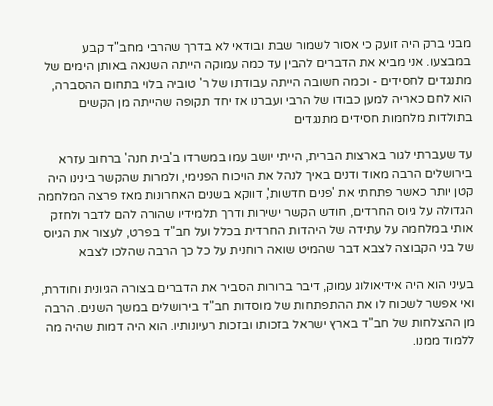מבני ברק היה זועק כי אסור לשמור שבת ובודאי לא בדרך שהרבי מחב"ד קבע במבצעו. אני מביא את הדברים להבין עד כמה עמוקה הייתה השנאה באותן הימים של מתנגדים לחסידים - וכמה חשובה הייתה עבודתו של ר' טוביה בלוי בתחום ההסברה, הוא לחם כאריה למען כבודו של הרבי ועברנו אז יחד תקופה שהייתה מן הקשים בתולדות מלחמות חסידים מתנגדים

עד שעברתי לגור בארצות הברית, הייתי יושב עמו במשרדו ב'בית חנה' ברחוב עזרא בירושלים הרבה מאוד ודנים באיך לנהל את הויכוח הפנימי, ולמרות שהקשר בינינו היה קטן יותר כאשר פתחתי את 'פנים חדשות', דווקא בשנים האחרונות מאז פרצה המלחמה הגדולה על גיוס החרדים, חודש הקשר ישירות ודרך תלמידיו שהורה להם לדבר ולחזק אותי במלחמה על עתידה של היהדות החרדית בכלל ועל חב"ד בפרט, לעצור את הגיוס של בני הקבוצה לצבא דבר שהמיט שואה רוחנית על כל כך הרבה שהלכו לצבא

בעיני הוא היה אידיאולוג עמוק, דיבר ברורות הסביר את הדברים בצורה הגיונית וחודרת, ואי אפשר לשכוח לו את ההתפתחות של מוסדות חב"ד בירושלים במשך השנים. הרבה מן ההצלחות של חב"ד בארץ ישראל בזכותו ובזכות רעיונותיו. הוא היה דמות שהיה מה ללמוד ממנו.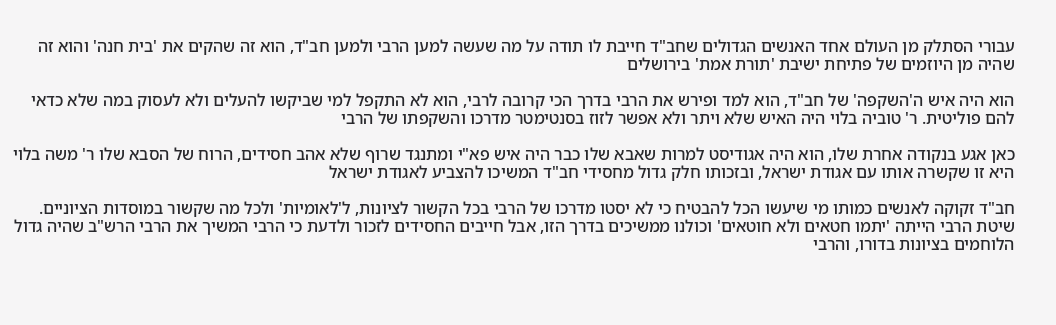עבורי הסתלק מן העולם אחד האנשים הגדולים שחב"ד חייבת לו תודה על מה שעשה למען הרבי ולמען חב"ד, הוא זה שהקים את 'בית חנה' והוא זה שהיה מן היוזמים של פתיחת ישיבת 'תורת אמת' בירושלים

הוא היה איש ה'השקפה' של חב"ד, הוא למד ופירש את הרבי בדרך הכי קרובה לרבי, הוא לא התקפל למי שביקשו להעלים ולא לעסוק במה שלא כדאי להם פוליטית. ר' טוביה בלוי היה האיש שלא ויתר ולא אפשר לזוז בסנטימטר מדרכו והשקפתו של הרבי

כאן אגע בנקודה אחרת שלו, הוא היה אגודיסט למרות שאבא שלו כבר היה איש פא"י ומתנגד שרוף שלא אהב חסידים, הרוח של הסבא שלו ר' משה בלוי היא זו שקשרה אותו עם אגודת ישראל, ובזכותו חלק גדול מחסידי חב"ד המשיכו להצביע לאגודת ישראל

חב"ד זקוקה לאנשים כמותו מי שיעשו הכל להבטיח כי לא יסטו מדרכו של הרבי בכל הקשור לציונות, ל'לאומיות' ולכל מה שקשור במוסדות הציוניים. שיטת הרבי הייתה 'יתמו חטאים ולא חוטאים' וכולנו ממשיכים בדרך הזו, אבל חייבים החסידים לזכור ולדעת כי הרבי המשיך את הרבי הרש"ב שהיה גדול הלוחמים בציונות בדורו, והרבי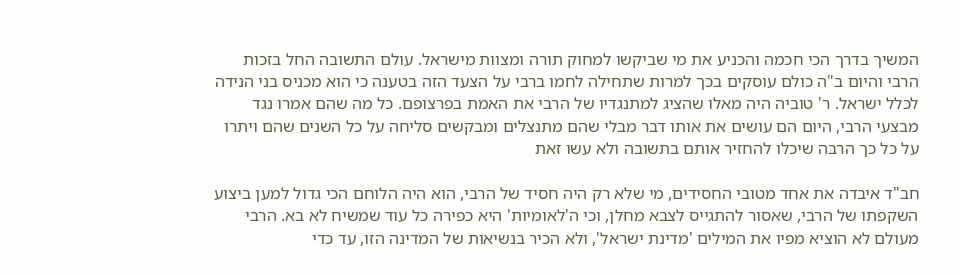המשיך בדרך הכי חכמה והכניע את מי שביקשו למחוק תורה ומצוות מישראל. עולם התשובה החל בזכות הרבי והיום ב"ה כולם עוסקים בכך למרות שתחילה לחמו ברבי על הצעד הזה בטענה כי הוא מכניס בני הנידה לכלל ישראל. ר' טוביה היה מאלו שהציג למתנגדיו של הרבי את האמת בפרצופם. כל מה שהם אמרו נגד מבצעי הרבי, היום הם עושים את אותו דבר מבלי שהם מתנצלים ומבקשים סליחה על כל השנים שהם ויתרו על כל כך הרבה שיכלו להחזיר אותם בתשובה ולא עשו זאת

חב"ד איבדה את אחד מטובי החסידים, מי שלא רק היה חסיד של הרבי, הוא היה הלוחם הכי גדול למען ביצוע השקפתו של הרבי, שאסור להתגייס לצבא מחלן, וכי ה'לאומיות' היא כפירה כל עוד שמשיח לא בא. הרבי מעולם לא הוציא מפיו את המילים 'מדינת ישראל', ולא הכיר בנשיאות של המדינה הזו, עד כדי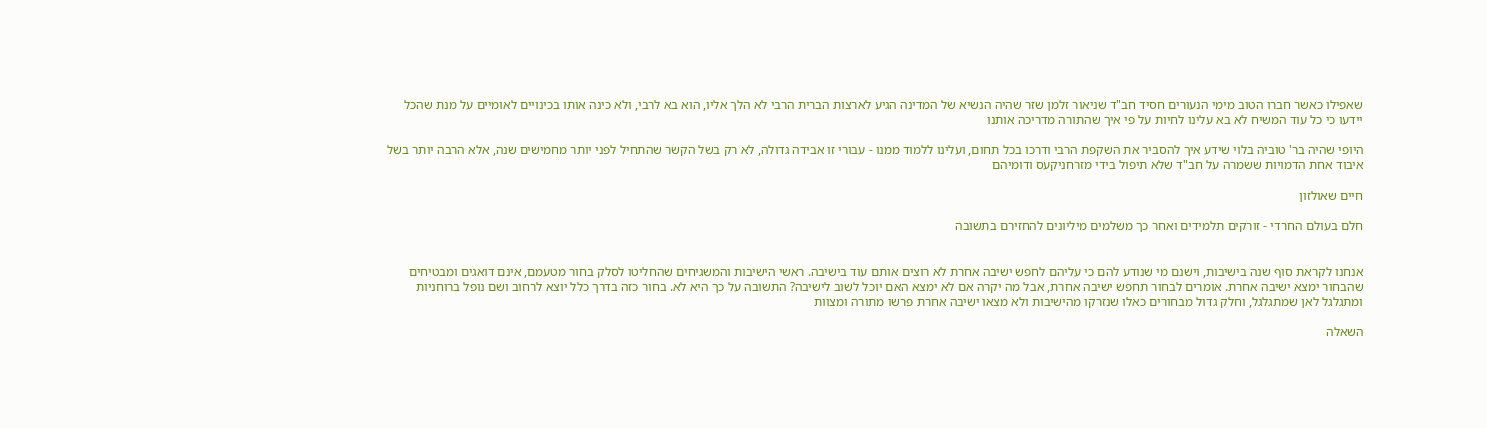שאפילו כאשר חברו הטוב מימי הנעורים חסיד חב"ד שניאור זלמן שזר שהיה הנשיא של המדינה הגיע לארצות הברית הרבי לא הלך אליו, הוא בא לרבי, ולא כינה אותו בכינויים לאומיים על מנת שהכל יידעו כי כל עוד המשיח לא בא עלינו לחיות על פי איך שהתורה מדריכה אותנו

היופי שהיה בר' טוביה בלוי שידע איך להסביר את השקפת הרבי ודרכו בכל תחום, ועלינו ללמוד ממנו - עבורי זו אבידה גדולה, לא רק בשל הקשר שהתחיל לפני יותר מחמישים שנה, אלא הרבה יותר בשל איבוד אחת הדמויות ששמרה על חב"ד שלא תיפול בידי מזרחניקעס ודומיהם

חיים שאולזון

חלם בעולם החרדי - זורקים תלמידים ואחר כך משלמים מיליונים להחזירם בתשובה


אנחנו לקראת סוף שנה בישיבות, וישנם מי שנודע להם כי עליהם לחפש ישיבה אחרת לא רוצים אותם עוד בישיבה. ראשי הישיבות והמשגיחים שהחליטו לסלק בחור מטעמם, אינם דואגים ומבטיחים שהבחור ימצא ישיבה אחרת. אומרים לבחור תחפש ישיבה אחרת, אבל מה יקרה אם לא ימצא האם יוכל לשוב לישיבה? התשובה על כך היא לא. בחור כזה בדרך כלל יוצא לרחוב ושם נופל ברוחניות ומתגלגל לאן שמתגלגל, וחלק גדול מבחורים כאלו שנזרקו מהישיבות ולא מצאו ישיבה אחרת פרשו מתורה ומצוות

השאלה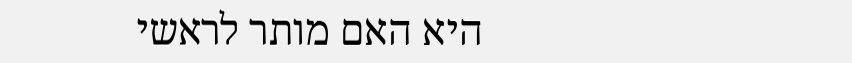היא האם מותר לראשי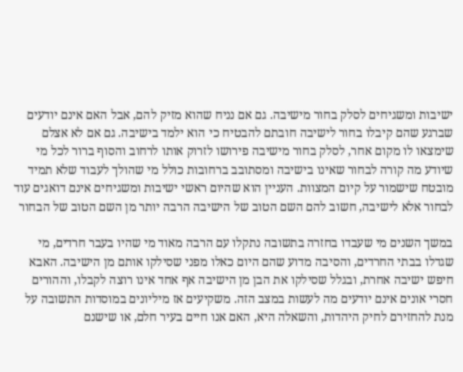ישיבות ומשגיחים לסלק בחור מישיבה. גם אם נניח שהוא מזיק להם, אבל האם אינם יודעים שברגע שהם קיבלו בחור לישיבה חובתם להבטיח כי הוא ילמד בישיבה. גם אם לא אצלם שימצאו לו מקום אחר, לסלק בחור מישיבה פירושו לזרוק אותו לרחוב והסוף ברור לכל מי שיודע מה קורה לבחור שאינו בישיבה ומסתובב ברחובות כולל מי שהולך לעבוד שלא תמיד מובטח שישמור על קיום המצוות. העניין הוא שהיום ראשי ישיבות ומשגיחים אינם דואגים עוד לבחור אלא לישיבה, חשוב להם השם הטוב של הישיבה הרבה יותר מן השם הטוב של הבחור

במשך השנים מי שעבדו בחזרה בתשובה נתקלו עם הרבה מאוד מי שהיו בעבר חרדים, מי שגדלו בבתי החרדים, והסיבה מדוע שהם היום כאלו מפני שסילקו אותם מן הישיבה. האבא חיפש ישיבה אחרת, ובגלל שסילקו את הבן מן הישיבה אף אחד אינו רוצה לקבלו, וההורים חסרי אונים אינם יודעים מה לעשות במצב הזה. משקיעים אז מיליונים במוסדות התשובה על מנת להחזירם לחיק היהדות, והשאלה היא, האם אנו חיים בעיר חלם, או שישנם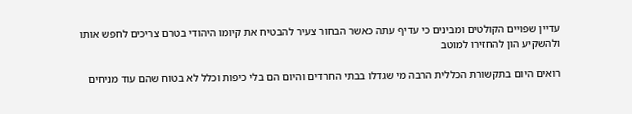עדיין שפויים הקולטים ומבינים כי עדיף עתה כאשר הבחור צעיר להבטיח את קיומו היהודי בטרם צריכים לחפש אותו ולהשקיע הון להחזירו למוטב

רואים היום בתקשורת הכללית הרבה מי שגדלו בבתי החרדים והיום הם בלי כיפות וכלל לא בטוח שהם עוד מניחים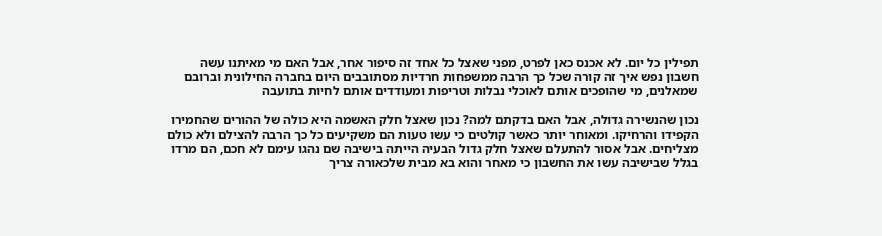תפילין כל יום. לא אכנס כאן לפרט, מפני שאצל כל אחד זה סיפור אחר, אבל האם מי מאיתנו עשה חשבון נפש איך זה קורה שכל כך הרבה ממשפחות חרדיות מסתובבים היום בחברה החילונית וברובם שמאלנים, מי שהופכים אותם לאוכלי נבלות וטריפות ומעודדים אותם לחיות בתועבה

נכון שהנשירה גדולה, אבל האם בדקתם למה? נכון שאצל חלק האשמה היא כולה של ההורים שהחמירו הקפידו והרחיקו. ומאוחר יותר כאשר קולטים כי עשו טעות הם משקיעים כל כך הרבה להצילם ולא כולם מצליחים. אבל אסור להתעלם שאצל חלק גדול הבעיה הייתה בישיבה שם נהגו עימם לא חכם, הם מרדו בגלל שבישיבה עשו את החשבון כי מאחר והוא בא מבית שלכאורה צריך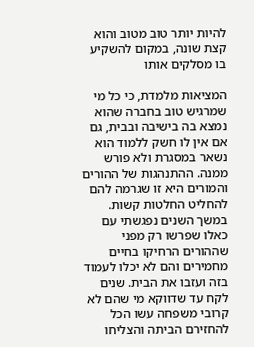להיות יותר טוב מטוב והוא קצת שונה, במקום להשקיע בו מסלקים אותו

המציאות מלמדת, כי כל מי שמרגיש טוב בחברה שהוא נמצא בה בישיבה ובבית, גם אם אין לו חשק ללמוד הוא נשאר במסגרת ולא פורש ממנה. ההתנהגות של ההורים והמורים היא זו שגרמה להם להחליט החלטות קשות. במשך השנים נפגשתי עם כאלו שפרשו רק מפני שההורים הרחיקו בחיים מחמירים והם לא יכלו לעמוד בזה ועזבו את הבית. שנים לקח עד שדווקא מי שהם לא קרובי משפחה עשו הכל להחזירם הביתה והצליחו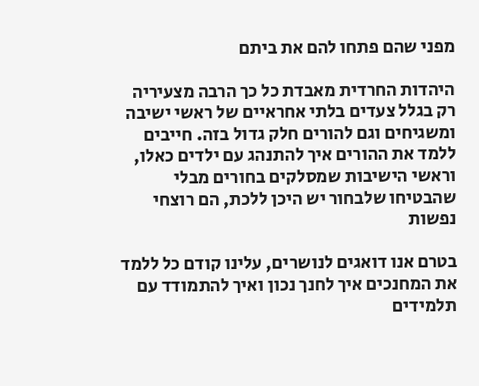מפני שהם פתחו להם את ביתם

היהדות החרדית מאבדת כל כך הרבה מצעיריה רק בגלל צעדים בלתי אחראיים של ראשי ישיבה ומשגיחים וגם להורים חלק גדול בזה. חייבים ללמד את ההורים איך להתנהג עם ילדים כאלו, וראשי הישיבות שמסלקים בחורים מבלי שהבטיחו שלבחור יש היכן ללכת, הם רוצחי נפשות

בטרם אנו דואגים לנושרים, עלינו קודם כל ללמד את המחנכים איך לחנך נכון ואיך להתמודד עם תלמידים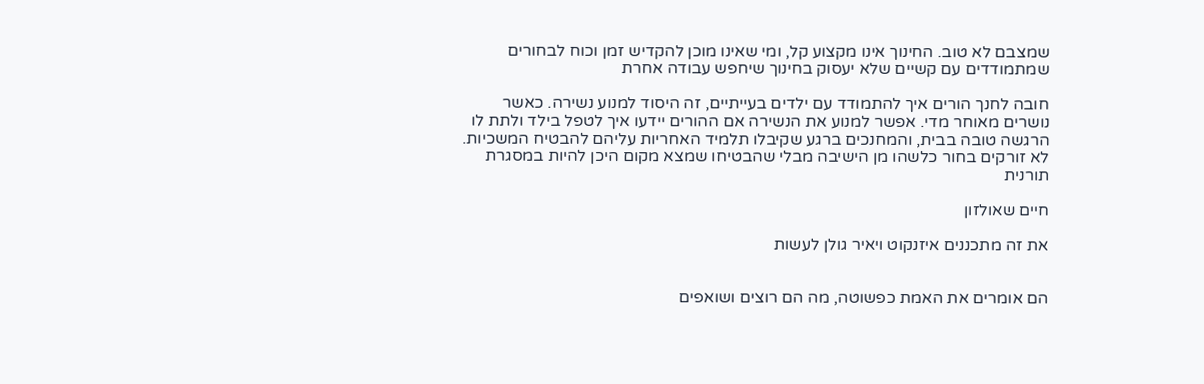שמצבם לא טוב. החינוך אינו מקצוע קל, ומי שאינו מוכן להקדיש זמן וכוח לבחורים שמתמודדים עם קשיים שלא יעסוק בחינוך שיחפש עבודה אחרת

חובה לחנך הורים איך להתמודד עם ילדים בעייתיים, זה היסוד למנוע נשירה. כאשר נושרים מאוחר מדי. אפשר למנוע את הנשירה אם ההורים יידעו איך לטפל בילד ולתת לו הרגשה טובה בבית, והמחנכים ברגע שקיבלו תלמיד האחריות עליהם להבטיח המשכיות. לא זורקים בחור כלשהו מן הישיבה מבלי שהבטיחו שמצא מקום היכן להיות במסגרת תורנית

חיים שאולזון

את זה מתכננים איזנקוט ויאיר גולן לעשות


הם אומרים את האמת כפשוטה, מה הם רוצים ושואפים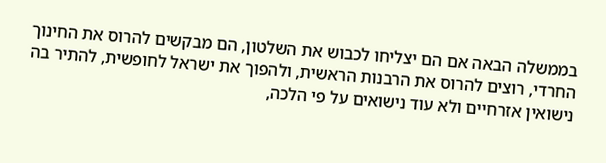בממשלה הבאה אם הם יצליחו לכבוש את השלטון, הם מבקשים להרוס את החינוך החרדי, רוצים להרוס את הרבנות הראשית, ולהפוך את ישראל לחופשית, להתיר בה נישואין אזרחיים ולא עוד נישואים על פי הלכה,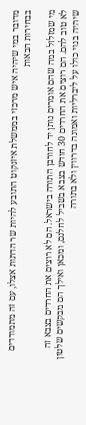מדובר במי שיהיה איש מרכזי בממשלת איזנקוט התובע להיות שר הדתות אצלו, עם זה מתמודדים בבחירות הבאות

מי שמזלזל במה שהם אומרים נותן יד לחורבן התורה בישראל. הם לא רוצים את החרדים בצבא זה לא טוב להם. הם רוצים את החרדים 30 חודש בצבא בשביל לחלנם, ומכאן ואילך הם מבקשים שלטון שיהיה בנוי כולו על ליברליות ואמונה בדרווין ולא בתורה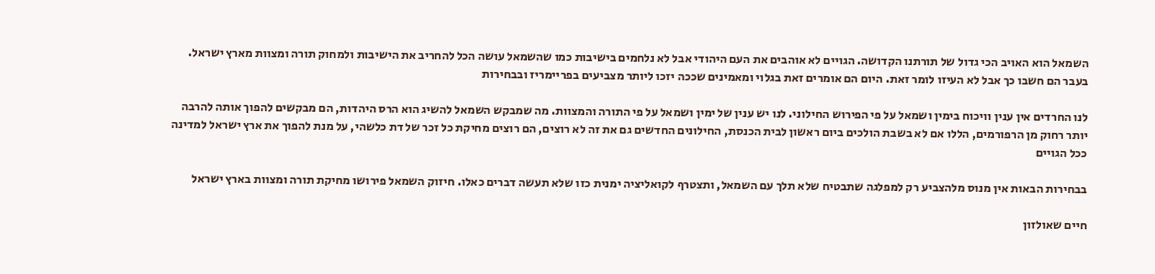השמאל הוא האויב הכי גדול של תורתנו הקדושה. הגויים לא אוהבים את העם היהודי אבל לא נלחמים בישיבות כמו שהשמאל עושה הכל להחריב את הישיבות ולמחוק תורה ומצוות מארץ ישראל. בעבר הם חשבו כך אבל לא העיזו לומר זאת. היום הם אומרים זאת בגלוי ומאמינים שככה יזכו ליותר מצביעים בפריימריז ובבחירות

לנו החרדים אין ענין וויכוח בימין ושמאל על פי הפירוש החילוני. לנו יש ענין של ימין ושמאל על פי התורה והמצוות. מה שמבקש השמאל להשיג הוא הרס היהדות, הם מבקשים להפוך אותה להרבה יותר רחוק מן הרפורמים, הללו אם לא בשבת הולכים ביום ראשון לבית הכנסת, החילונים החדשים גם את זה לא רוצים, הם רוצים מחיקת כל זכר של דת כלשהי, על מנת להפוך את ארץ ישראל למדינה ככל הגויים

בבחירות הבאות אין מנוס מלהצביע רק למפלגה שתבטיח שלא תלך עם השמאל, ותצטרף לקואליציה ימנית כזו שלא תעשה דברים כאלו. חיזוק השמאל פירושו מחיקת תורה ומצוות בארץ ישראל

חיים שאולזון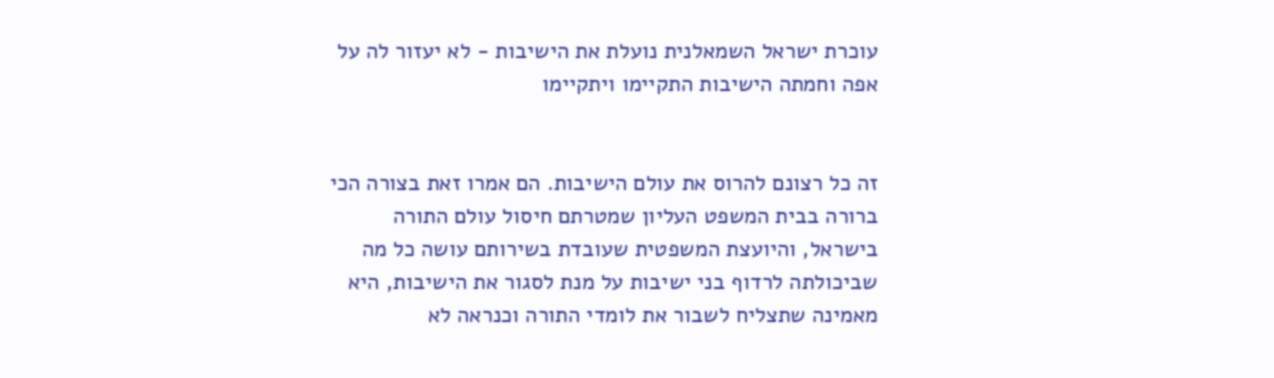עוכרת ישראל השמאלנית נועלת את הישיבות - לא יעזור לה על אפה וחמתה הישיבות התקיימו ויתקיימו


זה כל רצונם להרוס את עולם הישיבות. הם אמרו זאת בצורה הכי ברורה בבית המשפט העליון שמטרתם חיסול עולם התורה בישראל, והיועצת המשפטית שעובדת בשירותם עושה כל מה שביכולתה לרדוף בני ישיבות על מנת לסגור את הישיבות, היא מאמינה שתצליח לשבור את לומדי התורה וכנראה לא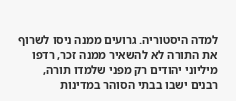למדה היסטוריה. גרועים ממנה ניסו לשרוף את התורה לא להשאיר ממנה זכר, רדפו מיליוני יהודים רק מפני שלמדו תורה, רבנים ישבו בבתי הסוהר במדינות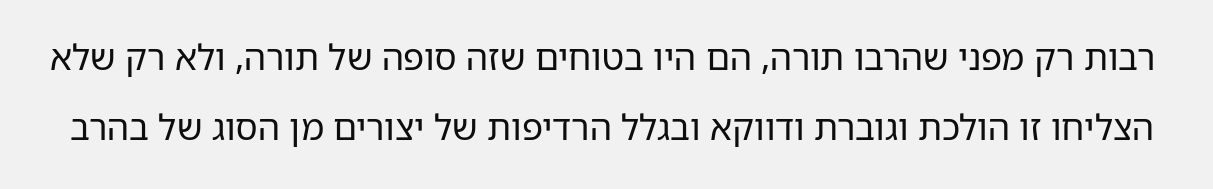רבות רק מפני שהרבו תורה, הם היו בטוחים שזה סופה של תורה, ולא רק שלא הצליחו זו הולכת וגוברת ודווקא ובגלל הרדיפות של יצורים מן הסוג של בהרב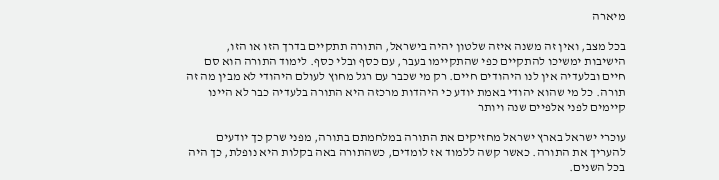מיארה

בכל מצב, ואין זה משנה איזה שלטון יהיה בישראל, התורה תתקיים בדרך הזו או הזו, הישיבות ימשיכו להתקיים כפי שהתקיימו בעבר, עם כסף ובלי כסף. לימוד התורה הוא סם חיים ובלעדיה אין לנו היהודים חיים. רק מי שכבר עם רגל מחוץ לעולם היהודי לא מבין מה זה תורה. כל מי שהוא יהודי באמת יודע כי היהדות מרכזה היא התורה בלעדיה כבר לא היינו קיימים לפני אלפיים שנה ויותר

עוכרי ישראל בארץ ישראל מחזיקים את התורה במלחמתם בתורה, מפני שרק כך יודעים להעריך את התורה. כאשר קשה ללמוד אז לומדים, כשהתורה באה בקלות היא נופלת, כך היה בכל השנים.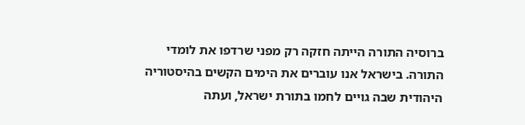ברוסיה התורה הייתה חזקה רק מפני שרדפו את לומדי התורה. בישראל אנו עוברים את הימים הקשים בהיסטוריה היהודית שבה גויים לחמו בתורת ישראל, ועתה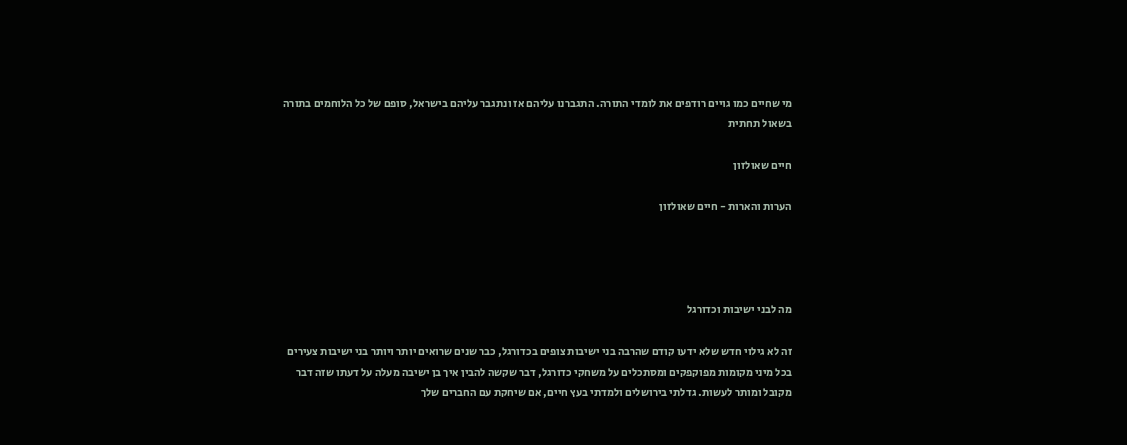מי שחיים כמו גויים רודפים את לומדי התורה. התגברנו עליהם אז ונתגבר עליהם בישראל, סופם של כל הלוחמים בתורה בשאול תחתית

חיים שאולזון

הערות והארות - חיים שאולזון




מה לבני ישיבות וכדורגל

זה לא גילוי חדש שלא ידעו קודם שהרבה בני ישיבות צופים בכדורגל, כבר שנים שרואים יותר ויותר בני ישיבות צעירים בכל מיני מקומות מפוקפקים ומסתכלים על משחקי כדורגל, דבר שקשה להבין איך בן ישיבה מעלה על דעתו שזה דבר מקובל ומותר לעשות. גדלתי בירושלים ולמדתי בעץ חיים, אם שיחקת עם החברים שלך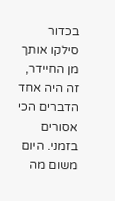בכדור סילקו אותך מן החיידר, זה היה אחד הדברים הכי אסורים בזמני. היום משום מה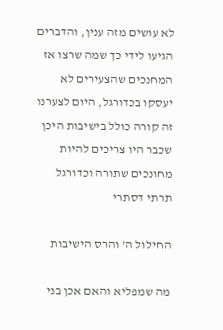לא עושים מזה ענין, והדברים הגיעו לידי כך שמה שרצו אז המחנכים שהצעירים לא יעסקו בכדורגל, היום לצערנו זה קורה כולל בישיבות היכן שכבר היו צריכים להיות מחונכים שתורה וכדורגל תרתי דסתרי

החילול ה' והרס הישיבות

מה שמפליא והאם אכן בני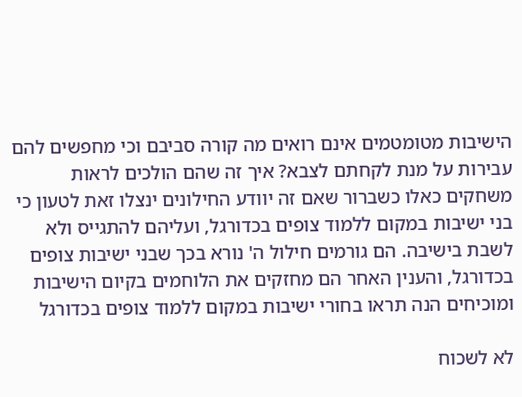הישיבות מטומטמים אינם רואים מה קורה סביבם וכי מחפשים להם עבירות על מנת לקחתם לצבא? איך זה שהם הולכים לראות משחקים כאלו כשברור שאם זה יוודע החילונים ינצלו זאת לטעון כי בני ישיבות במקום ללמוד צופים בכדורגל, ועליהם להתגייס ולא לשבת בישיבה. הם גורמים חילול ה' נורא בכך שבני ישיבות צופים בכדורגל, והענין האחר הם מחזקים את הלוחמים בקיום הישיבות ומוכיחים הנה תראו בחורי ישיבות במקום ללמוד צופים בכדורגל

לא לשכוח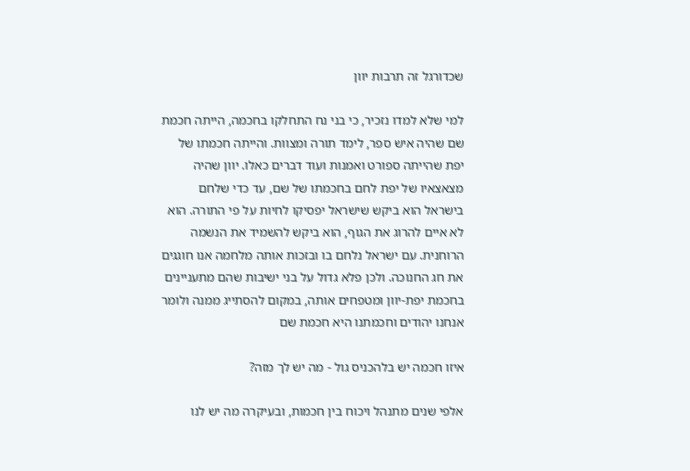שכדורגל זה תרבות יוון

למי שלא למדו נזכיר, כי בני נח התחלקו בחכמה, הייתה חכמת שם שהיה איש ספר, לימד תורה ומצוות. והייתה חכמתו של יפת שהייתה ספורט ואמנות ועוד דברים כאלו. יוון שהיה מצאצאיו של יפת לחם בחכמתו של שם, עד כדי שלחם בישראל הוא ביקש שישראל יפסיקו לחיות על פי התורה. הוא לא איים להרוג את הגוף, הוא ביקש להשמיד את הנשמה הרוחנית. עם ישראל נלחם בו ובזכות אותה מלחמה אנו חוגגים את חג החנוכה. ולכן פלא גדול על בני ישיבות שהם מתעניינים בחכמת יפת-יוון ומטפחים אותה, במקום להסתייג ממנה ולומר אנחנו יהודים וחכמתנו היא חכמת שם

איזו חכמה יש בלהכניס גול - מה יש לך מזה?

אלפי שנים מתנהל ויכוח בין חכמות, ובעיקרה מה יש לנו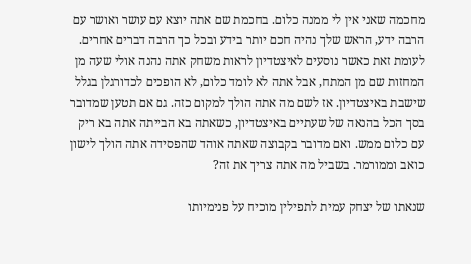מחכמה שאני אין לי ממנה כלום. בחכמת שם אתה יוצא עם עושר ואושר עם הרבה ידע, הראש שלך נהיה חכם יותר בידע ובכל כך הרבה דברים אחרים. לעומת זאת כאשר נוסעים לאיצטדיון לראות משחק אתה נהנה אולי שעה מן המחזות שם מן המתח, אבל אתה לא לומד כלום, לא הופכים לכדורגלן בגלל שישבת באיצטדיון. אז לשם מה אתה הולך למקום כזה. גם אם תטען שמדובר בסך הכל בהנאה של שעתיים באיצטדיון, כשאתה בא הבייתה אתה בא ריק עם כלום ממש. ואם מדובר בקבוצה שאתה אוהד שהפסידה אתה הולך לישון כואב וממורמר. בשביל מה אתה צריך את זה?

שנאתו של יצחק עמית לתפילין מוכיח על פנימיותו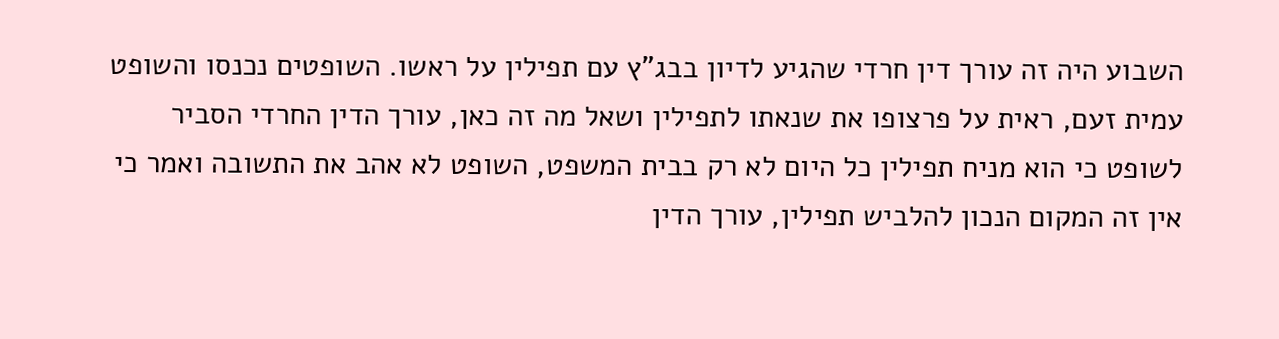השבוע היה זה עורך דין חרדי שהגיע לדיון בבג"ץ עם תפילין על ראשו. השופטים נכנסו והשופט עמית זעם, ראית על פרצופו את שנאתו לתפילין ושאל מה זה כאן, עורך הדין החרדי הסביר לשופט כי הוא מניח תפילין כל היום לא רק בבית המשפט, השופט לא אהב את התשובה ואמר כי אין זה המקום הנכון להלביש תפילין, עורך הדין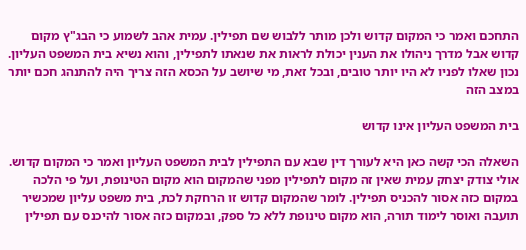התחכם ואמר כי המקום קדוש ולכן מותר ללבוש שם תפילין. עמית אהב לשמוע כי הבג"ץ מקום קדוש אבל מדרך ניהולו את הענין יכולת לראות את שנאתו לתפילין, והוא נשיא בית המשפט העליון. נכון שאלו לפניו לא היו יותר טובים, ובכל זאת, מי שיושב על הכסא הזה צריך היה להתנהג חכם יותר במצב הזה

בית המשפט העליון אינו קדוש

השאלה הכי קשה כאן היא לעורך דין שבא עם התפילין לבית המשפט העליון ואמר כי המקום קדוש. אולי צודק יצחק עמית שאין זה מקום לתפילין מפני שהמקום הוא מקום הטינופת, ועל פי הלכה במקום כזה אסור להכניס תפילין. לומר שהמקום קדוש זו הרחקת לכת, בית משפט עליון שמכשיר תועבה ואוסר לימוד תורה, הוא מקום טינופת ללא כל ספק, ובמקום כזה אסור להיכנס עם תפילין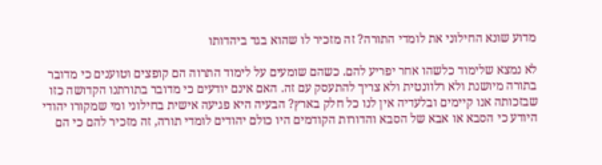מדוע שונא החילוני את לומדי התורה? זה מזכיר לו שהוא בגד ביהדותו

לא נמצא שלימוד כלשהו אחר יפריע להם. כשהם שומעים על לימוד התרוה הם קופצים וטוענים כי מדובר בתורה מיושנת ולא רלוונטית ולא צריך להתעסק עם זה. האם אינם יודעים כי מדובר בתורתנו הקדושה כזו שבזכותה אנו קיימים ובלעדיה אין לנו כל חלק בארץ? הבעיה היא פגיעה אישית בחילוני ומי שמקורו יהודי היודע כי הסבא או אבא של הסבא והדורות הקודמים היו כולם יהודים לומדי תורה, זה מזכיר להם כי הם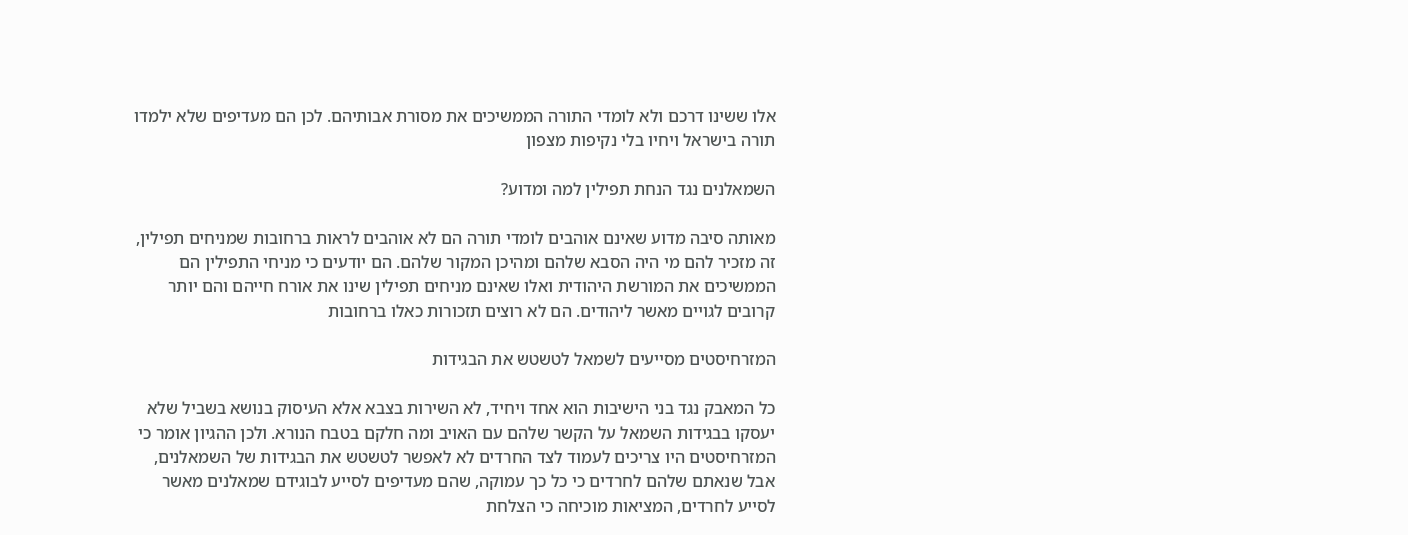אלו ששינו דרכם ולא לומדי התורה הממשיכים את מסורת אבותיהם. לכן הם מעדיפים שלא ילמדו תורה בישראל ויחיו בלי נקיפות מצפון

השמאלנים נגד הנחת תפילין למה ומדוע?

מאותה סיבה מדוע שאינם אוהבים לומדי תורה הם לא אוהבים לראות ברחובות שמניחים תפילין, זה מזכיר להם מי היה הסבא שלהם ומהיכן המקור שלהם. הם יודעים כי מניחי התפילין הם הממשיכים את המורשת היהודית ואלו שאינם מניחים תפילין שינו את אורח חייהם והם יותר קרובים לגויים מאשר ליהודים. הם לא רוצים תזכורות כאלו ברחובות

המזרחיסטים מסייעים לשמאל לטשטש את הבגידות

כל המאבק נגד בני הישיבות הוא אחד ויחיד, לא השירות בצבא אלא העיסוק בנושא בשביל שלא יעסקו בבגידות השמאל על הקשר שלהם עם האויב ומה חלקם בטבח הנורא. ולכן ההגיון אומר כי המזרחיסטים היו צריכים לעמוד לצד החרדים לא לאפשר לטשטש את הבגידות של השמאלנים, אבל שנאתם שלהם לחרדים כי כל כך עמוקה, שהם מעדיפים לסייע לבוגידם שמאלנים מאשר לסייע לחרדים, המציאות מוכיחה כי הצלחת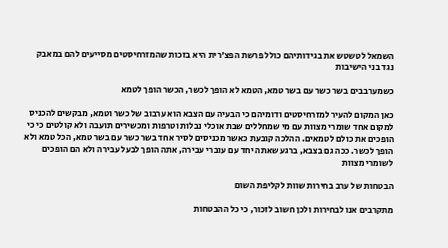השמאל לטשטש את בגידותיהם כולל פרשת הפצ'רית היא בזכות שהמזרחיסטים מסייעים להם במאבק נגד בני הישיבות

כשמערבבים בשר כשר עם בשר טמא, הטמא לא הופך לכשר, הכשר הופך לטמא

כאן המקום להעיר למזרחיסטים ודומיהם כי הבעיה עם הצבא הוא ערבוב של כשר וטמא, מבקשים להכניס למקום אחד שומרי מצוות עם מי שמחללים שבת אוכלי נבלות וטרפות ומכשירים תועבה ולא קולטים כי כי הופכים את כולם לטמאים. ההלכה קובעת כאשר מכניסים לסיר אחד בשר כשר עם בשר טמא, הכל טמא ולא הופך לכשר. ככה גם בצבא, ברגע שאתה יחד עם עוברי עבירה, אתה הופך לבעל עבירה ולא הם הופכים לשומרי מצוות

הבטחות של ערב בחירות שוות לקליפת השום

מתקרבים אנו לבחירות ולכן חשוב לזכור, כי כל ההבטחות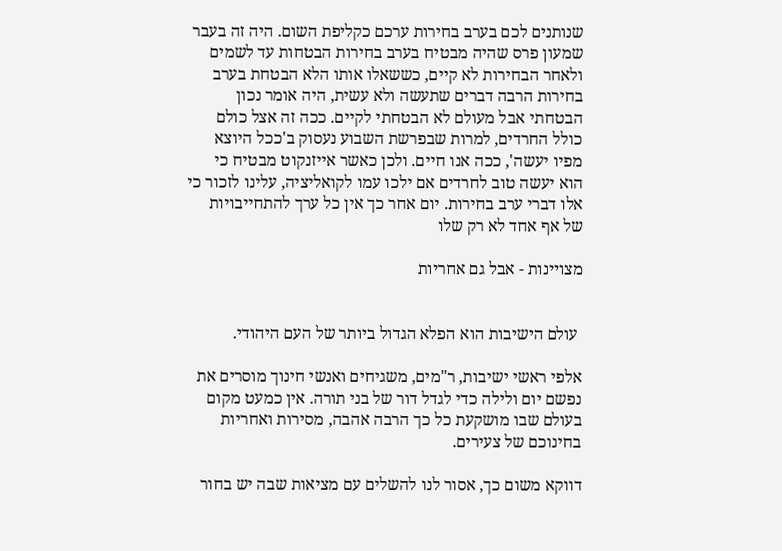שנותנים לכם בערב בחירות ערכם כקליפת השום. היה זה בעבר שמעון פרס שהיה מבטיח בערב בחירות הבטחות עד לשמים ולאחר הבחירות לא קיים, כששאלו אותו הלא הבטחת בערב בחירות הרבה דברים שתעשה ולא עשית, היה אומר נכון הבטחתי אבל מעולם לא הבטחתי לקיים. ככה זה אצל כולם כולל החרדים, למרות שבפרשת השבוע נעסוק ב'ככל היוצא מפיו יעשה', ככה אנו חיים. ולכן כאשר אייזנקוט מבטיח כי הוא יעשה טוב לחרדים אם ילכו עמו לקואליציה, עלינו לזכור כי אלו דברי ערב בחירות. יום אחר כך אין כל ערך להתחייבויות של אף אחד לא רק שלו

מצויינות - אבל גם אחריות


 עולם הישיבות הוא הפלא הגדול ביותר של העם היהודי.

אלפי ראשי ישיבות, ר"מים, משגיחים ואנשי חינוך מוסרים את נפשם יום ולילה כדי לגדל דור של בני תורה. אין כמעט מקום בעולם שבו מושקעת כל כך הרבה אהבה, מסירות ואחריות בחינוכם של צעירים.

דווקא משום כך, אסור לנו להשלים עם מציאות שבה יש בחור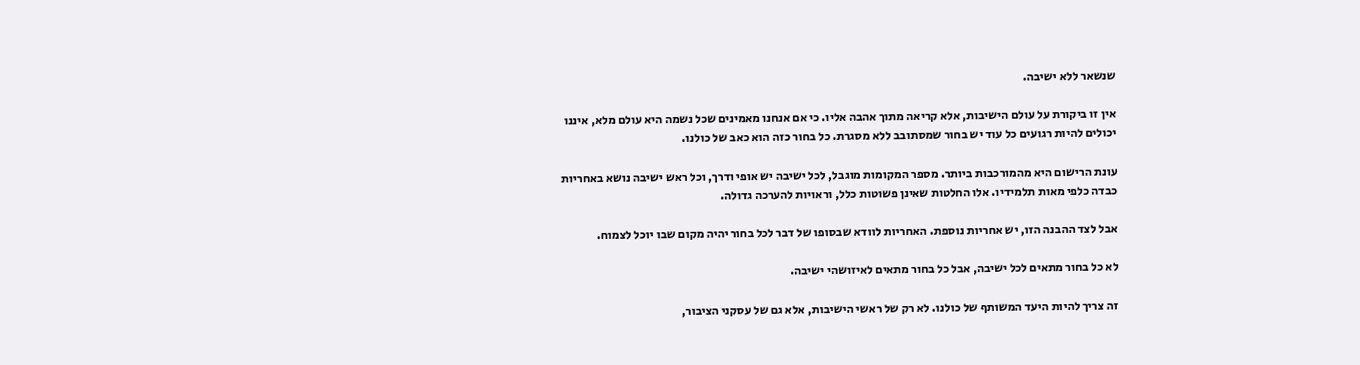שנשאר ללא ישיבה.

אין זו ביקורת על עולם הישיבות, אלא קריאה מתוך אהבה אליו. כי אם אנחנו מאמינים שכל נשמה היא עולם מלא, איננו יכולים להיות רגועים כל עוד יש בחור שמסתובב ללא מסגרת. כל בחור כזה הוא כאב של כולנו.

עונת הרישום היא מהמורכבות ביותר. מספר המקומות מוגבל, לכל ישיבה יש אופי ודרך, וכל ראש ישיבה נושא באחריות כבדה כלפי מאות תלמידיו. אלו החלטות שאינן פשוטות כלל, וראויות להערכה גדולה.

אבל לצד ההבנה הזו, יש אחריות נוספת. האחריות לוודא שבסופו של דבר לכל בחור יהיה מקום שבו יוכל לצמוח.

לא כל בחור מתאים לכל ישיבה, אבל כל בחור מתאים לאיזושהי ישיבה.

זה צריך להיות היעד המשותף של כולנו. לא רק של ראשי הישיבות, אלא גם של עסקני הציבור,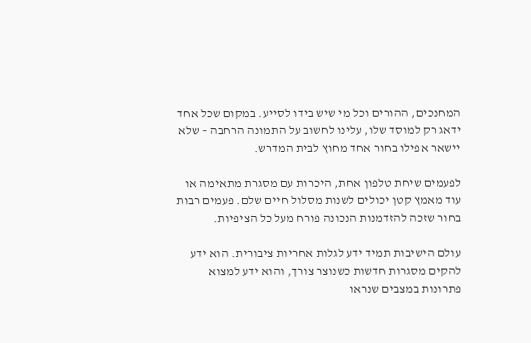המחנכים, ההורים וכל מי שיש בידו לסייע. במקום שכל אחד ידאג רק למוסד שלו, עלינו לחשוב על התמונה הרחבה – שלא יישאר אפילו בחור אחד מחוץ לבית המדרש.

לפעמים שיחת טלפון אחת, היכרות עם מסגרת מתאימה או עוד מאמץ קטן יכולים לשנות מסלול חיים שלם. פעמים רבות בחור שזכה להזדמנות הנכונה פורח מעל כל הציפיות.

עולם הישיבות תמיד ידע לגלות אחריות ציבורית. הוא ידע להקים מסגרות חדשות כשנוצר צורך, והוא ידע למצוא פתרונות במצבים שנראו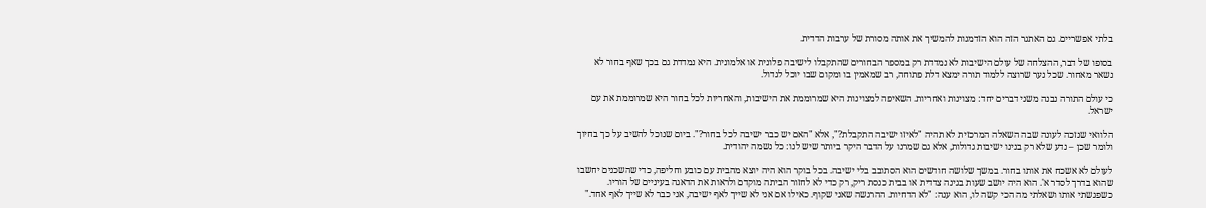בלתי אפשריים. גם האתגר הזה הוא הזדמנות להמשיך את אותה מסורת של ערבות הדדית.

בסופו של דבר, ההצלחה של עולם הישיבות לא נמדדת רק במספר הבחורים שהתקבלו לישיבה פלונית או אלמונית. היא נמדדת גם בכך שאף בחור לא נשאר מאחור. שכל נער שרוצה ללמוד תורה ימצא דלת פתוחה, רב שמאמין בו ומקום שבו יוכל לגדול.

כי עולם התורה נבנה משני דברים יחד: מצוינות ואחריות. השאיפה למצוינות היא שמרוממת את הישיבות, והאחריות לכל בחור היא שמרוממת את עם ישראל.

הלוואי שנזכה לעונה שבה השאלה המרכזית לא תהיה "לאיזו ישיבה התקבלת?", אלא "האם יש כבר ישיבה לכל בחור?". ביום שנוכל להשיב על כך בחיוך ולומר שכן – נדע שלא רק בנינו ישיבות גדולות, אלא גם שמרנו על הדבר היקר ביותר שיש לנו: כל נשמה יהודית.

לעולם לא אשכח את אותו בחור. במשך שלושה חודשים הוא הסתובב בלי ישיבה. בכל בוקר הוא היה יוצא מהבית עם כובע וחליפה, כדי שהשכנים יחשבו שהוא בדרך לסדר א'. הוא היה יושב שעות בגינה צדדית או בבית כנסת ריק, רק כדי לא לחזור הביתה מוקדם ולראות את הדאגה בעיניים של הוריו. כשפגשתי אותו ושאלתי מה הכי קשה לו, הוא ענה: "לא הדחיות. ההרגשה שאני שקוף. כאילו אם אני לא שייך לאף ישיבה, אני כבר לא שייך לאף אחד."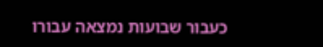כעבור שבועות נמצאה עבורו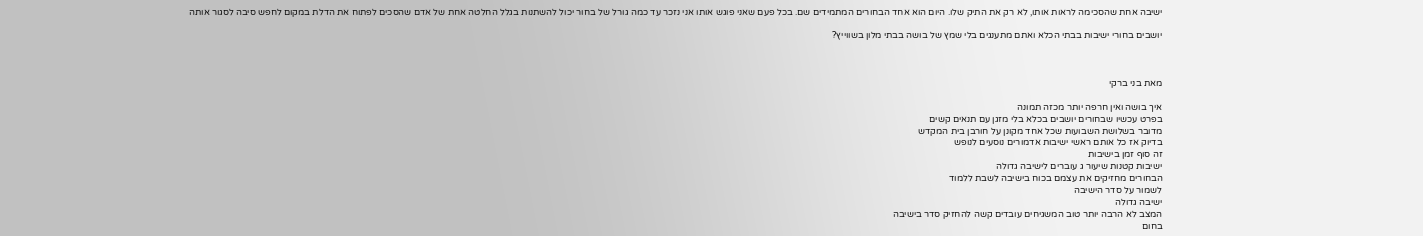ישיבה אחת שהסכימה לראות אותו, לא רק את התיק שלו. היום הוא אחד הבחורים המתמידים שם. בכל פעם שאני פוגש אותו אני נזכר עד כמה גורל של בחור יכול להשתנות בגלל החלטה אחת של אדם שהסכים לפתוח את הדלת במקום לחפש סיבה לסגור אותה

יושבים בחורי ישיבות בבתי הכלא ואתם מתענגים בלי שמץ של בושה בבתי מלון בשווייץ?



מאת בני ברקי

איך בושה ואין חרפה יותר מכזה תמונה
בפרט עכשיו שבחורים יושבים בכלא בלי מזגן עם תנאים קשים
מדובר בשלושת השבועות שכל אחד מקונן על חורבן בית המקדש
בדיוק אז כל אותם ראשי ישיבות אדמורים נוסעים לנופש
זה סוף זמן בישיבות
ישיבות קטנות שיעור ג עוברים לישיבה גדולה
הבחורים מחזיקים את עצמם בכוח בישיבה לשבת ללמוד
לשמור על סדר הישיבה
ישיבה גדולה
המצב לא הרבה יותר טוב המשגיחים עובדים קשה להחזיק סדר בישיבה
בחום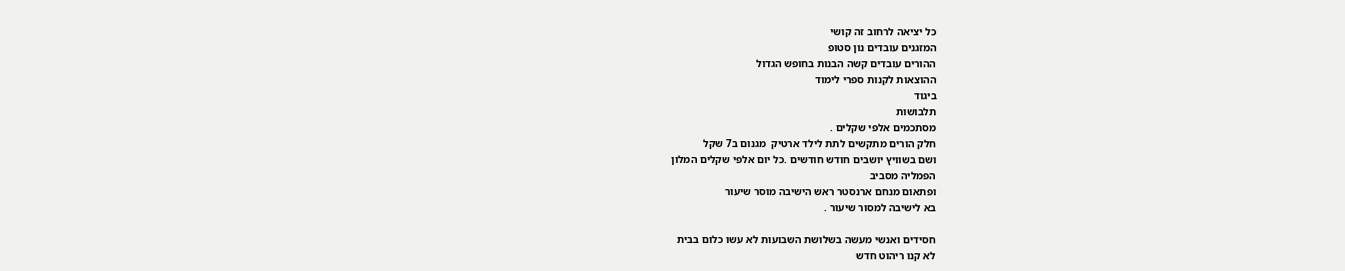כל יציאה לרחוב זה קושי
המזגנים עובדים נון סטופ
ההורים עובדים קשה הבנות בחופש הגדול
ההוצאות לקנות ספרי לימוד
ביגוד
תלבושות
מסתכמים אלפי שקלים .
חלק הורים מתקשים לתת לילד ארטיק  מגנום ב7 שקל
ושם בשוויץ יושבים חודש חודשים .כל יום אלפי שקלים המלון
הפמליה מסביב
ופתאום מנחם ארנסטר ראש הישיבה מוסר שיעור
בא לישיבה למסור שיעור .

חסידים ואנשי מעשה בשלושת השבועות לא עשו כלום בבית
לא קנו ריהוט חדש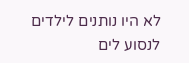לא היו נותנים לילדים לנסוע לים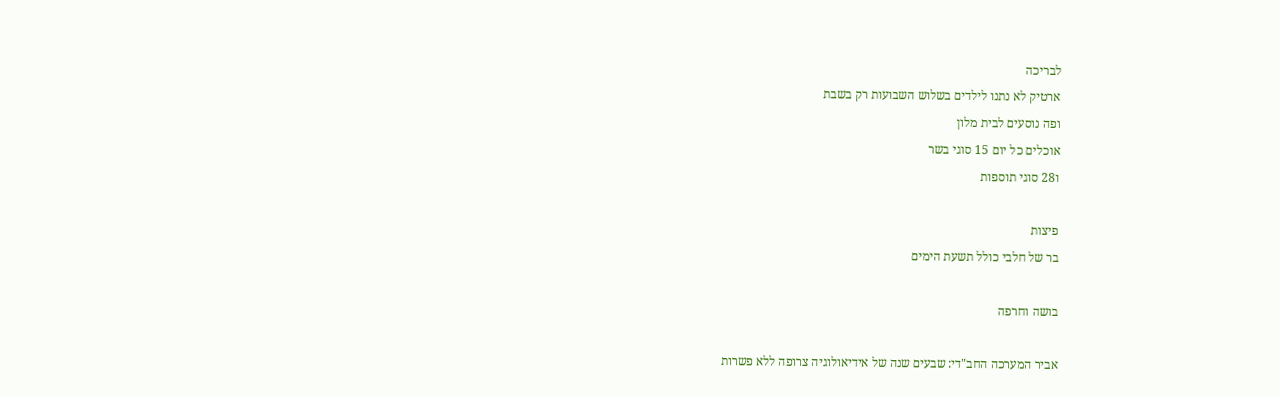לבריכה
ארטיק לא נתנו לילדים בשלוש השבועות רק בשבת
ופה נוסעים לבית מלון
אוכלים כל יום 15 סוגי בשר
ו28 סוגי תוספות

פיצות
בר של חלבי כולל תשעת הימים

בושה וחרפה

אביר המערכה החב"די: שבעים שנה של אידיאולוגיה צרופה ללא פשרות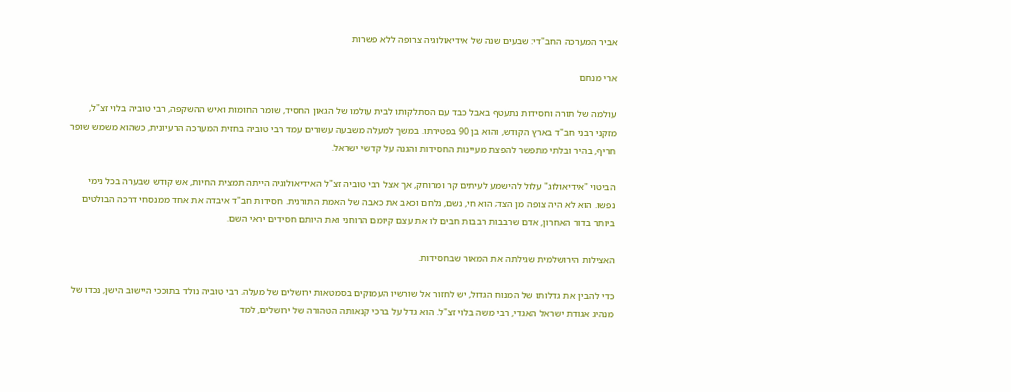אביר המערכה החב"די: שבעים שנה של אידיאולוגיה צרופה ללא פשרות

ארי מנחם

עולמה של תורה וחסידות נתעטף באבל כבד עם הסתלקותו לבית עולמו של הגאון החסיד, שומר החומות ואיש ההשקפה, רבי טוביה בלוי זצ"ל, מזקני רבני חב"ד בארץ הקודש, והוא בן 90 בפטירתו. במשך למעלה משבעה עשורים עמד רבי טוביה בחזית המערכה הרעיונית, כשהוא משמש שופר חריף, בהיר ובלתי מתפשר להפצת מעיינות החסידות והגנה על קדשי ישראל.

הביטוי "אידיאולוג" עלול להישמע לעיתים קר ומרוחק, אך אצל רבי טוביה זצ"ל האידיאולוגיה הייתה תמצית החיות, אש קודש שבערה בכל נימי נפשו. הוא לא היה צופה מן הצד; הוא חי, נשם, נלחם וכאב את כאבה של האמת התורנית. חסידות חב"ד איבדה את אחד ממנסחי דרכה הבולטים ביותר בדור האחרון, אדם שרבבות רבבות חבים לו את עצם קיומם הרוחני ואת היותם חסידים יראי השם.

האצילות הירושלמית שגילתה את המאור שבחסידות.

כדי להבין את גדלותו של המנוח הגדול, יש לחזור אל שורשיו העמוקים בסמטאות ירושלים של מעלה. רבי טוביה נולד בתוככי היישוב הישן, נכדו של מנהיג אגודת ישראל האגדי, רבי משה בלוי זצ"ל. הוא גדל על ברכי קנאותה הטהורה של ירושלים, למד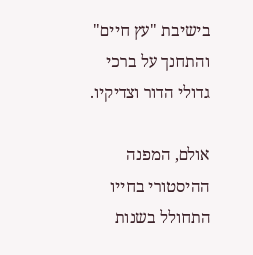בישיבת "עץ חיים" והתחנך על ברכי גדולי הדור וצדיקיו.

אולם, המפנה ההיסטורי בחייו התחולל בשנות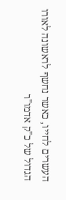העשרים לחייו, כאשר נחשף לראשונה לאורו הגדול של כ"ק אדמו"ר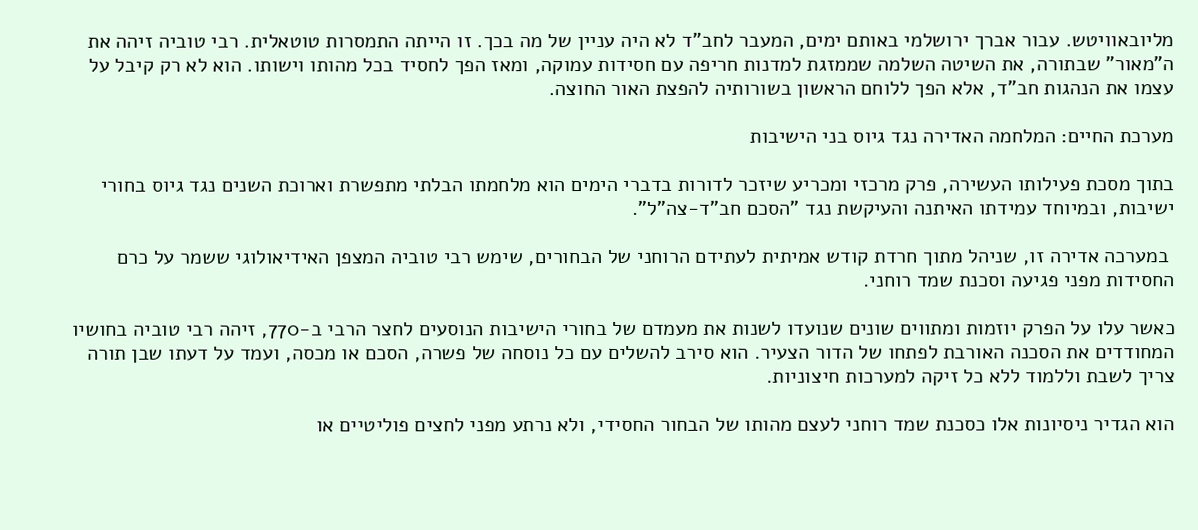מליובאוויטש. עבור אברך ירושלמי באותם ימים, המעבר לחב"ד לא היה עניין של מה בכך. זו הייתה התמסרות טוטאלית. רבי טוביה זיהה את ה"מאור" שבתורה, את השיטה השלמה שממזגת למדנות חריפה עם חסידות עמוקה, ומאז הפך לחסיד בכל מהותו וישותו. הוא לא רק קיבל על עצמו את הנהגות חב"ד, אלא הפך ללוחם הראשון בשורותיה להפצת האור החוצה.

מערכת החיים: המלחמה האדירה נגד גיוס בני הישיבות

בתוך מסכת פעילותו העשירה, פרק מרכזי ומכריע שיזכר לדורות בדברי הימים הוא מלחמתו הבלתי מתפשרת וארוכת השנים נגד גיוס בחורי ישיבות, ובמיוחד עמידתו האיתנה והעיקשת נגד "הסכם חב"ד-צה"ל".

 במערכה אדירה זו, שניהל מתוך חרדת קודש אמיתית לעתידם הרוחני של הבחורים, שימש רבי טוביה המצפן האידיאולוגי ששמר על כרם החסידות מפני פגיעה וסכנת שמד רוחני.

כאשר עלו על הפרק יוזמות ומתווים שונים שנועדו לשנות את מעמדם של בחורי הישיבות הנוסעים לחצר הרבי ב-770, זיהה רבי טוביה בחושיו המחודדים את הסכנה האורבת לפתחו של הדור הצעיר. הוא סירב להשלים עם כל נוסחה של פשרה, הסכם או מכסה, ועמד על דעתו שבן תורה צריך לשבת וללמוד ללא כל זיקה למערכות חיצוניות.

הוא הגדיר ניסיונות אלו כסכנת שמד רוחני לעצם מהותו של הבחור החסידי, ולא נרתע מפני לחצים פוליטיים או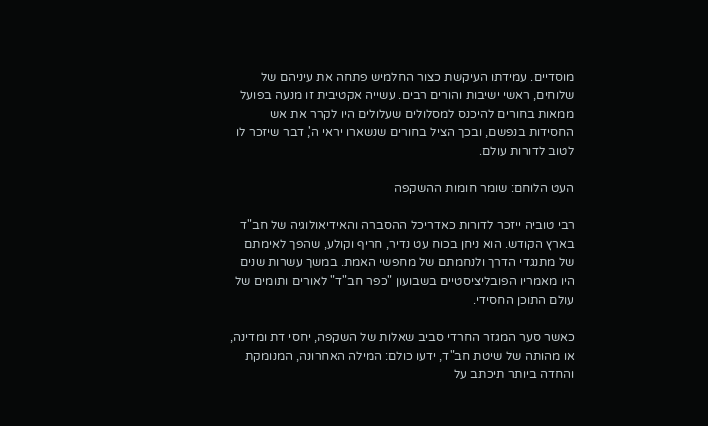מוסדיים. עמידתו העיקשת כצור החלמיש פתחה את עיניהם של שלוחים, ראשי ישיבות והורים רבים. עשייה אקטיבית זו מנעה בפועל ממאות בחורים להיכנס למסלולים שעלולים היו לקרר את אש החסידות בנפשם, ובכך הציל בחורים שנשארו יראי ה', דבר שיזכר לו לטוב לדורות עולם.

העט הלוחם: שומר חומות ההשקפה

רבי טוביה ייזכר לדורות כאדריכל ההסברה והאידיאולוגיה של חב"ד בארץ הקודש. הוא ניחן בכוח עט נדיר, חריף וקולע, שהפך לאימתם של מתנגדי הדרך ולנחמתם של מחפשי האמת. במשך עשרות שנים היו מאמריו הפובליציסטיים בשבועון "כפר חב"ד" לאורים ותומים של עולם התוכן החסידי.

כאשר סער המגזר החרדי סביב שאלות של השקפה, יחסי דת ומדינה, או מהותה של שיטת חב"ד, ידעו כולם: המילה האחרונה, המנומקת והחדה ביותר תיכתב על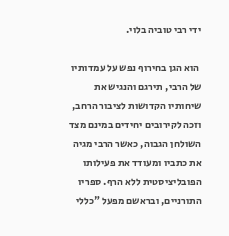ידי רבי טוביה בלוי.

 הוא הגן בחירוף נפש על עמדותיו של הרבי, תירגם והנגיש את שיחותיו הקדושות לציבור הרחב, וזכה לקירובים יחידים במינם מצד השולחן הגבוה, כאשר הרבי מגיה את כתביו ומעודד את פעילותו הפובליציסטית ללא הרף. ספריו התורניים, ובראשם מפעל "כללי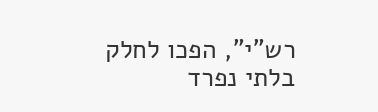רש"י", הפכו לחלק בלתי נפרד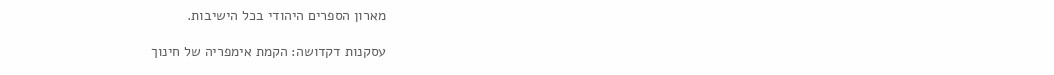מארון הספרים היהודי בכל הישיבות.

עסקנות דקדושה: הקמת אימפריה של חינוך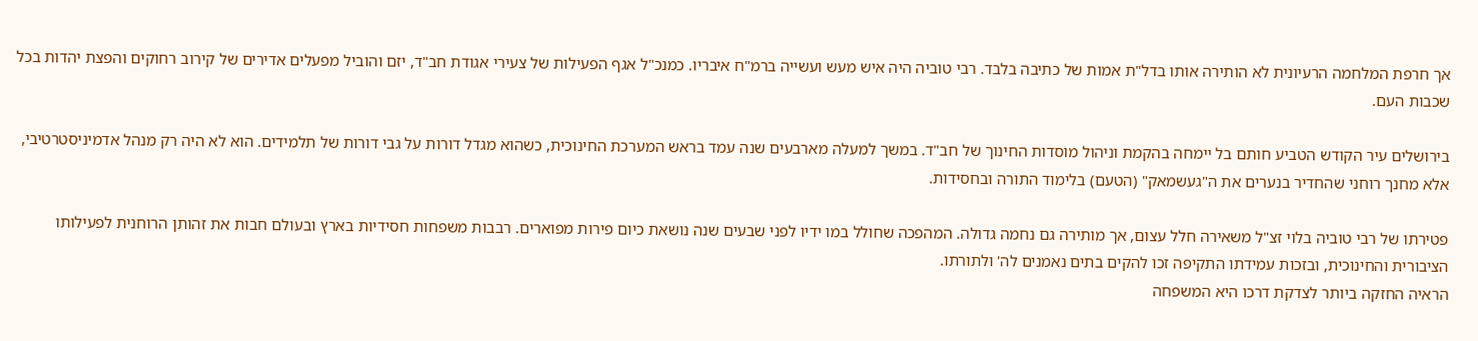אך חרפת המלחמה הרעיונית לא הותירה אותו בדל"ת אמות של כתיבה בלבד. רבי טוביה היה איש מעש ועשייה ברמ"ח איבריו. כמנכ"ל אגף הפעילות של צעירי אגודת חב"ד, יזם והוביל מפעלים אדירים של קירוב רחוקים והפצת יהדות בכל שכבות העם.

בירושלים עיר הקודש הטביע חותם בל יימחה בהקמת וניהול מוסדות החינוך של חב"ד. במשך למעלה מארבעים שנה עמד בראש המערכת החינוכית, כשהוא מגדל דורות על גבי דורות של תלמידים. הוא לא היה רק מנהל אדמיניסטרטיבי, אלא מחנך רוחני שהחדיר בנערים את ה"געשמאק" (הטעם) בלימוד התורה ובחסידות.

פטירתו של רבי טוביה בלוי זצ"ל משאירה חלל עצום, אך מותירה גם נחמה גדולה. המהפכה שחולל במו ידיו לפני שבעים שנה נושאת כיום פירות מפוארים. רבבות משפחות חסידיות בארץ ובעולם חבות את זהותן הרוחנית לפעילותו הציבורית והחינוכית, ובזכות עמידתו התקיפה זכו להקים בתים נאמנים לה' ולתורתו.
הראיה החזקה ביותר לצדקת דרכו היא המשפחה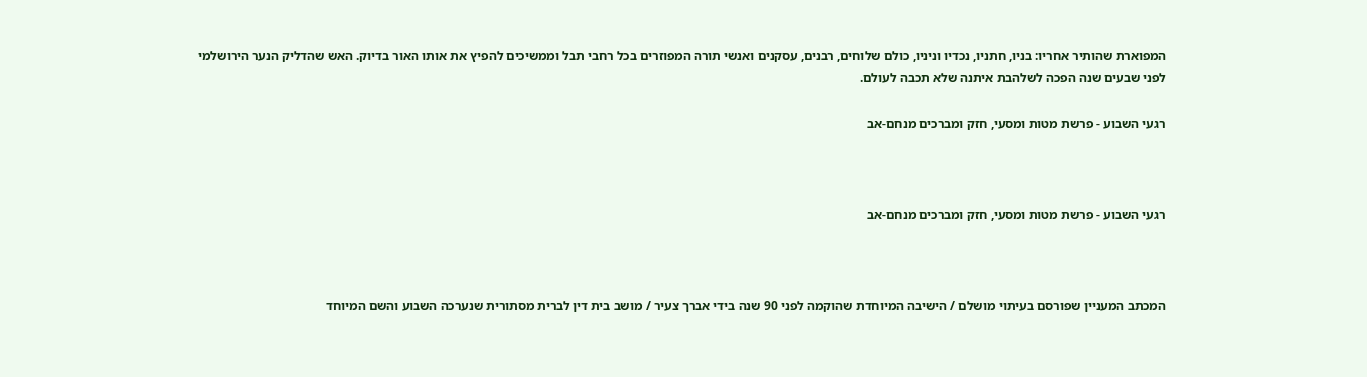המפוארת שהותיר אחריו: בניו, חתניו, נכדיו וניניו, כולם שלוחים, רבנים, עסקנים ואנשי תורה המפוזרים בכל רחבי תבל וממשיכים להפיץ את אותו האור בדיוק. האש שהדליק הנער הירושלמי לפני שבעים שנה הפכה לשלהבת איתנה שלא תכבה לעולם.

רגעי השבוע - פרשת מטות ומסעי, חזק ומברכים מנחם-אב



רגעי השבוע - פרשת מטות ומסעי, חזק ומברכים מנחם-אב



המכתב המעניין שפורסם בעיתוי מושלם / הישיבה המיוחדת שהוקמה לפני 90 שנה בידי אברך צעיר / מושב בית דין לברית מסתורית שנערכה השבוע והשם המיוחד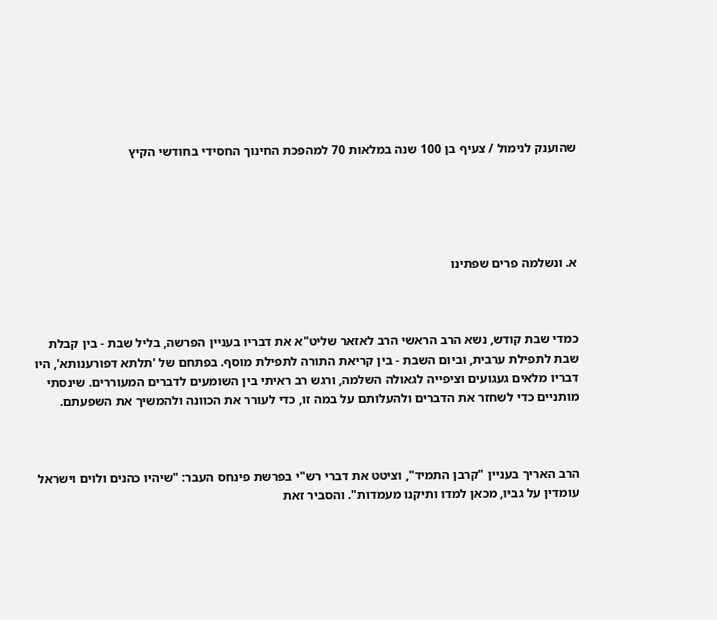שהוענק לנימול / צעיף בן 100 שנה במלאות 70 למהפכת החינוך החסידי בחודשי הקיץ





א. ונשלמה פרים שפתינו



כמדי שבת קודש, נשא הרב הראשי הרב לאזאר שליט"א את דבריו בעניין הפרשה, בליל שבת - בין קבלת שבת לתפילת ערבית, וביום השבת - בין קריאת התורה לתפילת מוסף. בפתחם של 'תלתא דפורענותא', היו דבריו מלאים געגועים וציפייה לגאולה השלמה, ורגש רב ראיתי בין השומעים לדברים המעוררים. שינסתי מותניים כדי לשחזר את הדברים ולהעלותם על במה זו, כדי לעורר את הכוונה ולהמשיך את השפעתם.



הרב האריך בעניין "קרבן התמיד", וציטט את דברי רש"י בפרשת פינחס העבר: "שיהיו כהנים ולוים וישראל עומדין על גביו, מכאן למדו ותיקנו מעמדות". והסביר זאת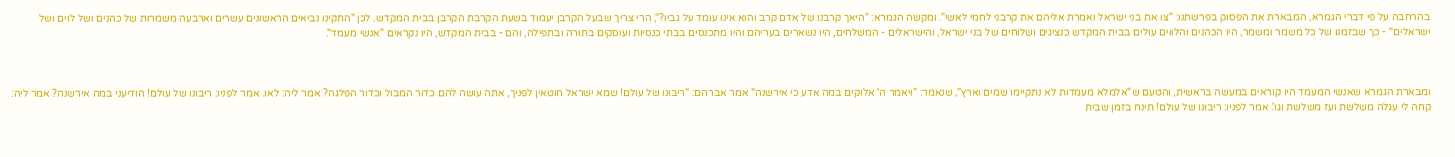בהרחבה על פי דברי הגמרא, המבארת את הפסוק בפרשתנו: "צו את בני ישראל ואמרת אליהם את קרבני לחמי לאשי". ומקשה הגמרא: "היאך קרבנו של אדם קרב והוא אינו עומד על גביו?", הרי צריך שבעל הקרבן יעמוד בשעת הקרבת הקרבן בבית המקדש. לכן "התקינו נביאים הראשונים עשרים וארבעה משמרות של כהנים ושל לוים ושל ישראלים" - כך שבזמנו של כל משמר ומשמר, היו הכהנים והלווים עולים בבית המקדש כנציגים ושלוחים של בני ישראל, והישראלים - המשלחים, היו נשארים בעריהם והיו מתכנסים בבתי כנסיות ועוסקים בתורה ובתפילה, והם - בבית המקדש, היו נקראים "אנשי מעמד".



ומבארת הגמרא שאנשי המעמד היו קוראים במעשה בראשית, והטעם ש"אלמלא מעמדות לא נתקיימו שמים וארץ", שנאמר: "ויאמר ה' אלוקים במה אדע כי אירשנה" אמר אברהם: "ריבונו של עולם! שמא ישראל חוטאין לפניך, אתה עושה להם כדור המבול וכדור הפלגה? אמר ליה: לאו. אמר לפניו: ריבונו של עולם! הודיעני במה אירשנה? אמר ליה: קחה לי עגלה משלשת ועז משלשת וגו'. אמר לפניו: ריבונו של עולם! תינח בזמן שבית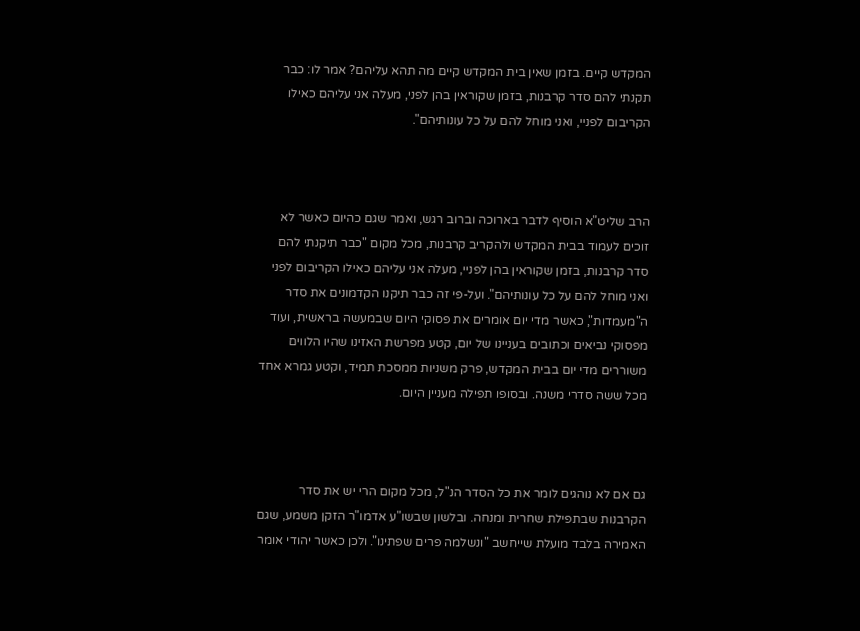המקדש קיים. בזמן שאין בית המקדש קיים מה תהא עליהם? אמר לו: כבר תקנתי להם סדר קרבנות, בזמן שקוראין בהן לפני, מעלה אני עליהם כאילו הקריבום לפניי, ואני מוחל להם על כל עונותיהם".



הרב שליט"א הוסיף לדבר בארוכה וברוב רגש, ואמר שגם כהיום כאשר לא זוכים לעמוד בבית המקדש ולהקריב קרבנות, מכל מקום "כבר תיקנתי להם סדר קרבנות, בזמן שקוראין בהן לפניי, מעלה אני עליהם כאילו הקריבום לפני ואני מוחל להם על כל עונותיהם". ועל-פי זה כבר תיקנו הקדמונים את סדר ה"מעמדות", כאשר מדי יום אומרים את פסוקי היום שבמעשה בראשית, ועוד מפסוקי נביאים וכתובים בעניינו של יום, קטע מפרשת האזינו שהיו הלווים משוררים מדי יום בבית המקדש, פרק משניות ממסכת תמיד, וקטע גמרא אחד מכל ששה סדרי משנה. ובסופו תפילה מעניין היום.



גם אם לא נוהגים לומר את כל הסדר הנ"ל, מכל מקום הרי יש את סדר הקרבנות שבתפילת שחרית ומנחה. ובלשון שבשו"ע אדמו"ר הזקן משמע, שגם האמירה בלבד מועלת שייחשב "ונשלמה פרים שפתינו". ולכן כאשר יהודי אומר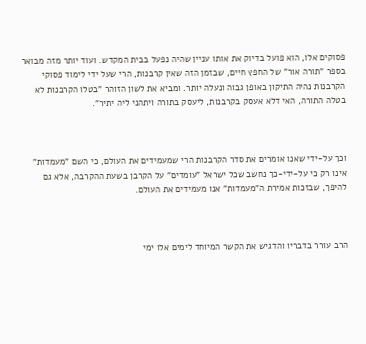פסוקים אלו, הוא פועל בדיוק את אותו עניין שהיה נפעל בבית המקדש. ועוד יותר מזה מבואר בספר "תורה אור" של החפץ חיים, שבזמן הזה שאין קרבנות, הרי שעל ידי לימוד פסוקי הקרבנות נהיה התיקון באופן גבוה ונעלה יותר. ומביא את לשון הזוהר "בטלו הקרבנות לא בטלה התורה, האי דלא אעסק בקרבנות, ליעסק בתורה ויתהני ליה יתיר".



וכך על-ידי שאנו אומרים את סדר הקרבנות הרי שמעמידים את העולם, כי השם "מעמדות" אינו רק כי על-ידי-כך נחשב שכל ישראל "עומדים" על הקרבן בשעת ההקרבה, אלא גם להיפך, שבזכות אמירת ה"מעמדות" אנו מעמידים את העולם.



הרב עורר בדבריו והדגיש את הקשר המיוחד לימים אלו ימי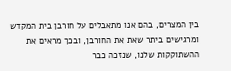בין המצרים, בהם אנו מתאבלים על חורבן בית המקדש ומרגישים ביתר שאת את החורבן, ובכך מראים את ההשתוקקות שלנו, שנזכה כבר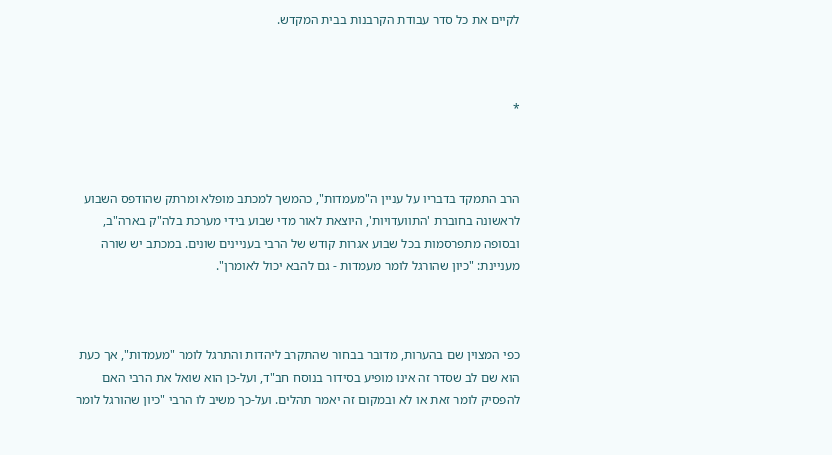לקיים את כל סדר עבודת הקרבנות בבית המקדש.



*



הרב התמקד בדבריו על עניין ה"מעמדות", כהמשך למכתב מופלא ומרתק שהודפס השבוע לראשונה בחוברת 'התוועדויות', היוצאת לאור מדי שבוע בידי מערכת בלה"ק בארה"ב, ובסופה מתפרסמות בכל שבוע אגרות קודש של הרבי בעניינים שונים. במכתב יש שורה מעניינת: "כיון שהורגל לומר מעמדות - גם להבא יכול לאומרן".



כפי המצוין שם בהערות, מדובר בבחור שהתקרב ליהדות והתרגל לומר "מעמדות", אך כעת הוא שם לב שסדר זה אינו מופיע בסידור בנוסח חב"ד, ועל-כן הוא שואל את הרבי האם להפסיק לומר זאת או לא ובמקום זה יאמר תהלים. ועל-כך משיב לו הרבי "כיון שהורגל לומר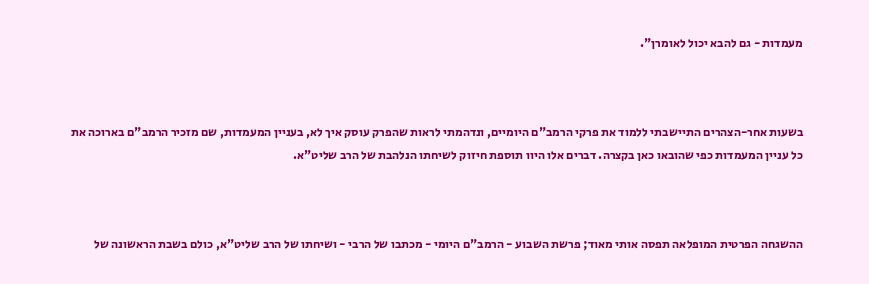מעמדות - גם להבא יכול לאומרן".



בשעות אחר-הצהרים התיישבתי ללמוד את פרקי הרמב"ם היומיים, ונדהמתי לראות שהפרק עוסק איך לא, בעניין המעמדות, שם מזכיר הרמב"ם בארוכה את כל עניין המעמדות כפי שהובאו כאן בקצרה. דברים אלו היוו תוספת חיזוק לשיחתו הנלהבת של הרב שליט"א.



ההשגחה הפרטית המופלאה תפסה אותי מאוד; פרשת השבוע - הרמב"ם היומי - מכתבו של הרבי - ושיחתו של הרב שליט"א, כולם בשבת הראשונה של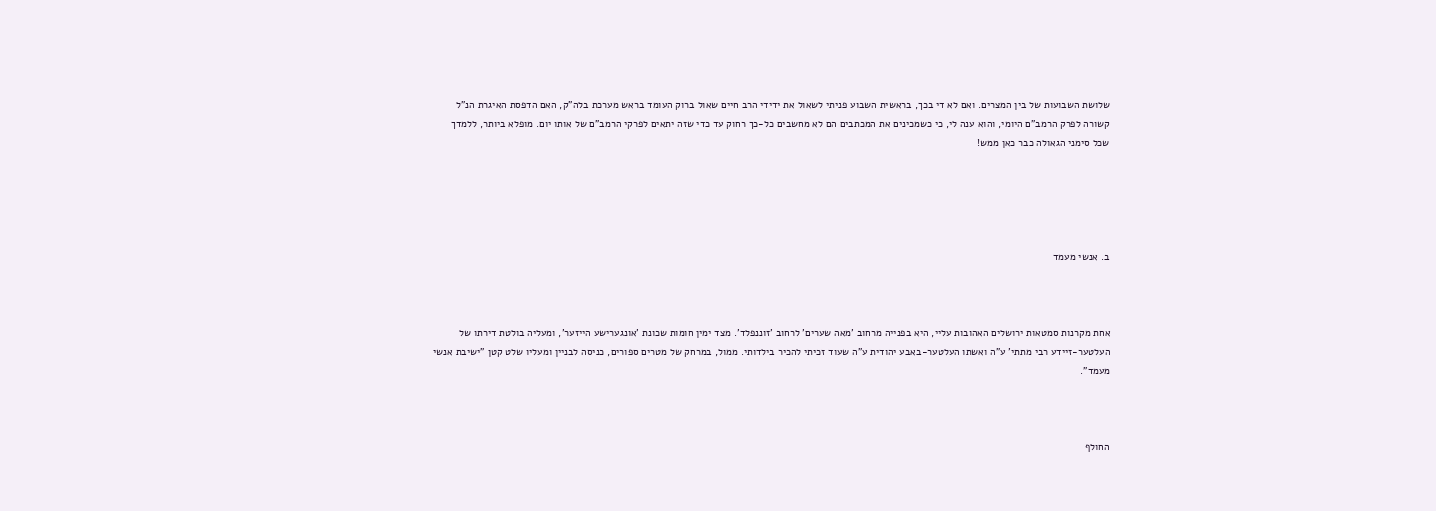שלושת השבועות של בין המצרים. ואם לא די בכך, בראשית השבוע פניתי לשאול את ידידי הרב חיים שאול ברוק העומד בראש מערכת בלה"ק, האם הדפסת האיגרת הנ"ל קשורה לפרק הרמב"ם היומי, והוא ענה לי, כי כשמכינים את המכתבים הם לא מחשבים כל-כך רחוק עד כדי שזה יתאים לפרקי הרמב"ם של אותו יום. מופלא ביותר, ללמדך שכל סימני הגאולה כבר כאן ממש!





ב. אנשי מעמד



אחת מקרנות סמטאות ירושלים האהובות עליי, היא בפנייה מרחוב 'מאה שערים' לרחוב 'זוננפלד'. מצד ימין חומות שכונת 'אונגערישע הייזער', ומעליה בולטת דירתו של העלטער-זיידע רבי מתתי' ע"ה ואשתו העלטער-באבע יהודית ע"ה שעוד זכיתי להכיר בילדותי. ממול, במרחק של מטרים ספורים, כניסה לבניין ומעליו שלט קטן "ישיבת אנשי מעמד".



החולף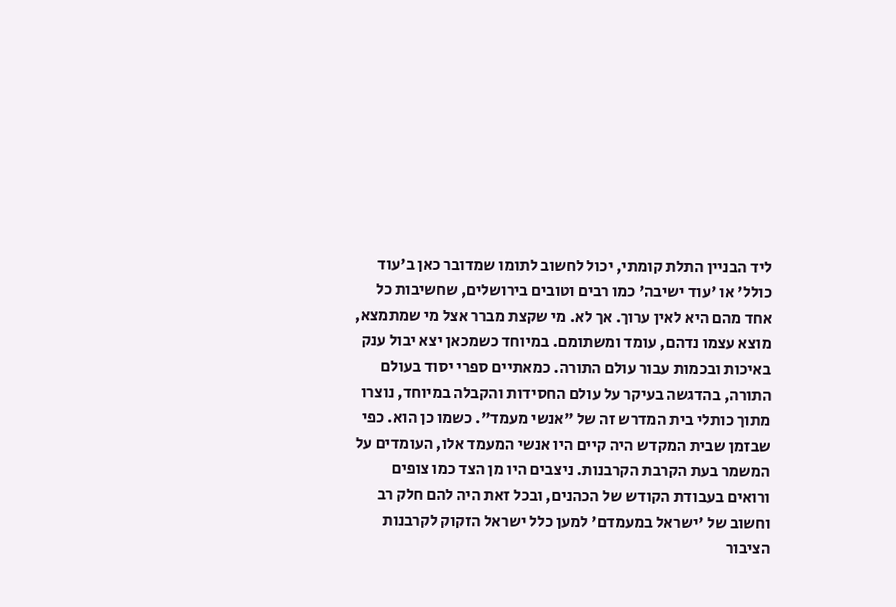ליד הבניין התלת קומתי, יכול לחשוב לתומו שמדובר כאן ב'עוד כולל' או 'עוד ישיבה' כמו רבים וטובים בירושלים, שחשיבות כל אחד מהם היא לאין ערוך. אך לא. מי שקצת מברר אצל מי שמתמצא, מוצא עצמו נדהם, עומד ומשתומם. במיוחד כשמכאן יצא יבול ענק באיכות ובכמות עבור עולם התורה. כמאתיים ספרי יסוד בעולם התורה, בהדגשה בעיקר על עולם החסידות והקבלה במיוחד, נוצרו מתוך כותלי בית המדרש זה של "אנשי מעמד". כשמו כן הוא. כפי שבזמן שבית המקדש היה קיים היו אנשי המעמד אלו, העומדים על המשמר בעת הקרבת הקרבנות. ניצבים היו מן הצד כמו צופים ורואים בעבודת הקודש של הכהנים, ובכל זאת היה להם חלק רב וחשוב של 'ישראל במעמדם' למען כלל ישראל הזקוק לקרבנות הציבור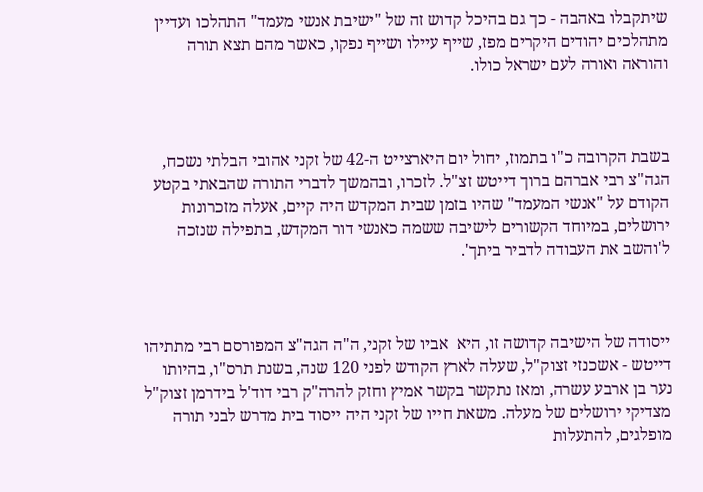שיתקבלו באהבה - כך גם בהיכל קדוש זה של "ישיבת אנשי מעמד" התהלכו ועדיין מתהלכים יהודים היקרים מפז, שייף עיילו ושייף נפקו, כאשר מהם תצא תורה והוראה ואורה לעם ישראל כולו.



בשבת הקרובה כ"ו בתמוז, יחול יום היארצייט ה-42 של זקני אהובי הבלתי נשכח, הגה"צ רבי אברהם ברוך דייטש זצ"ל. לזכרו, ובהמשך לדברי התורה שהבאתי בקטע הקודם על "אנשי המעמד" שהיו בזמן שבית המקדש היה קיים, אעלה מזכרונות ירושלים, במיוחד הקשורים לישיבה ששמה כאנשי דור המקדש, בתפילה שנזכה ל'והשב את העבודה לדביר ביתך'.



ייסודה של הישיבה קדושה זו, היא  אביו של זקני, ה"ה הגה"צ המפורסם רבי מתתיהו דייטש - אשכנזי זצוק"ל, שעלה לארץ הקודש לפני 120 שנה, בשנת תרס"ו, בהיותו נער בן ארבע עשרה, ומאז נתקשר בקשר אמיץ וחזק להרה"ק רבי דוד'ל בידרמן זצוק"ל מצדיקי ירושלים של מעלה. משאת חייו של זקני היה ייסוד בית מדרש לבני תורה מופלגים, להתעלות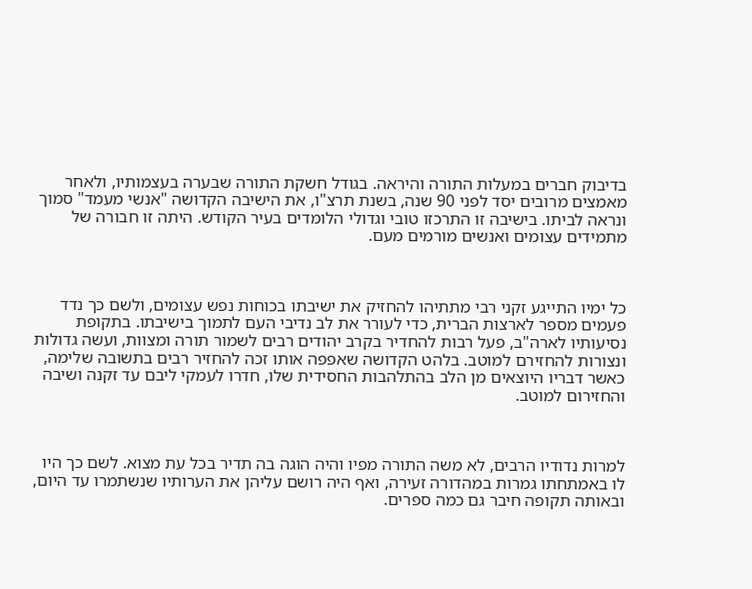בדיבוק חברים במעלות התורה והיראה. בגודל חשקת התורה שבערה בעצמותיו, ולאחר מאמצים מרובים יסד לפני 90 שנה, בשנת תרצ"ו, את הישיבה הקדושה "אנשי מעמד" סמוך ונראה לביתו. בישיבה זו התרכזו טובי וגדולי הלומדים בעיר הקודש. היתה זו חבורה של מתמידים עצומים ואנשים מורמים מעם.



כל ימיו התייגע זקני רבי מתתיהו להחזיק את ישיבתו בכוחות נפש עצומים, ולשם כך נדד פעמים מספר לארצות הברית, כדי לעורר את לב נדיבי העם לתמוך בישיבתו. בתקופת נסיעותיו לארה"ב, פעל רבות להחדיר בקרב יהודים רבים לשמור תורה ומצוות, ועשה גדולות ונצורות להחזירם למוטב. בלהט הקדושה שאפפה אותו זכה להחזיר רבים בתשובה שלימה, כאשר דבריו היוצאים מן הלב בהתלהבות החסידית שלו, חדרו לעמקי ליבם עד זקנה ושיבה והחזירום למוטב.



למרות נדודיו הרבים, לא משה התורה מפיו והיה הוגה בה תדיר בכל עת מצוא. לשם כך היו לו באמתחתו גמרות במהדורה זעירה, ואף היה רושם עליהן את הערותיו שנשתמרו עד היום, ובאותה תקופה חיבר גם כמה ספרים.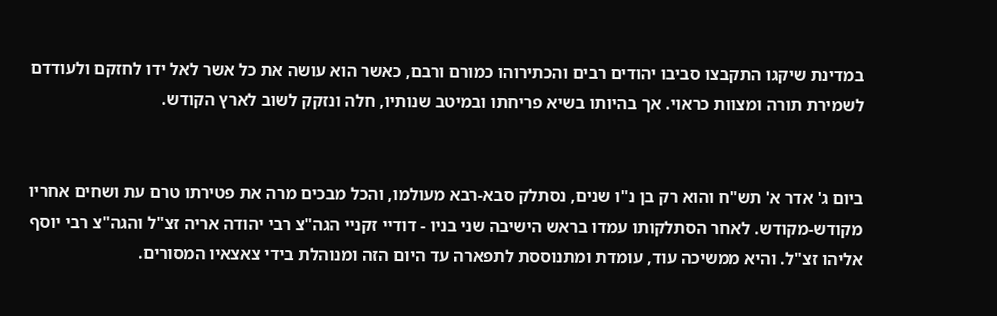במדינת שיקגו התקבצו סביבו יהודים רבים והכתירוהו כמורם ורבם, כאשר הוא עושה את כל אשר לאל ידו לחזקם ולעודדם לשמירת תורה ומצוות כראוי. אך בהיותו בשיא פריחתו ובמיטב שנותיו, חלה ונזקק לשוב לארץ הקודש.


ביום ג' אדר א' תש"ח והוא רק בן נ"ו שנים, נסתלק סבא-רבא מעולמו, והכל מבכים מרה את פטירתו טרם עת ושחים אחריו מקודש-מקודש. לאחר הסתלקותו עמדו בראש הישיבה שני בניו - דודיי זקניי הגה"צ רבי יהודה אריה זצ"ל והגה"צ רבי יוסף אליהו זצ"ל. והיא ממשיכה עוד, עומדת ומתנוססת לתפארה עד היום הזה ומנוהלת בידי צאצאיו המסורים.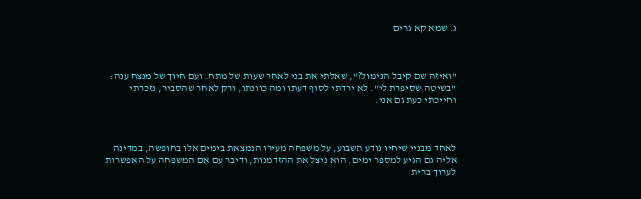ג. שמא קא גרים



"ואיזה שם קיבל הנימול?", שאלתי את בני לאחר שעות של מתח. ועם חיוך של מנצח ענה: "בשיטה שסיפרת לי". לא ירדתי לסוף דעתו ומה כוונתו, ורק לאחר שהסביר, נזכרתי וחייכתי כעת גם אני.



לאחד מבניי שיחיו נודע השבוע, על משפחה מעירו הנמצאת בימים אלו בחופשה, במדינה אליה גם הגיע למספר ימים. הוא ניצל את ההזדמנות, ודיבר עם אֵם המשפחה על האפשרות לערוך ברית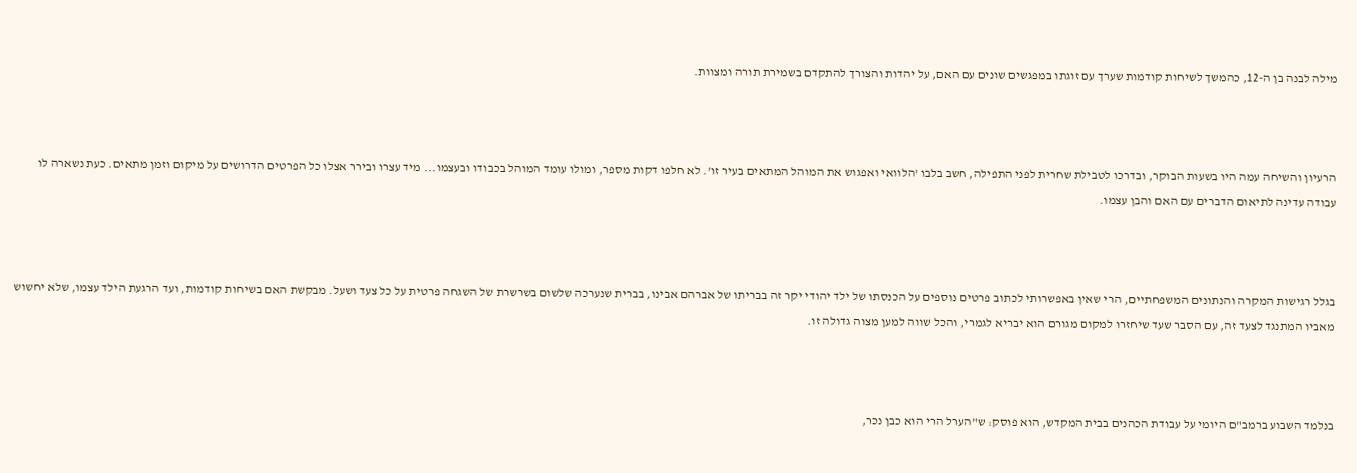מילה לבנה בן ה-12, כהמשך לשיחות קודמות שערך עם זוגתו במפגשים שונים עם האם, על יהדות והצורך להתקדם בשמירת תורה ומצוות.



הרעיון והשיחה עמה היו בשעות הבוקר, ובדרכו לטבילת שחרית לפני התפילה, חשב בלבו 'הלוואי ואפגוש את המוהל המתאים בעיר זו'. לא חלפו דקות מספר, ומולו עומד המוהל בכבודו ובעצמו... מיד עצרו ובירר אצלו כל הפרטים הדרושים על מיקום וזמן מתאים. כעת נשארה לו עבודה עדינה לתיאום הדברים עם האם והבן עצמו.



בגלל רגישות המקרה והנתונים המשפחתיים, הרי שאין באפשרותי לכתוב פרטים נוספים על הכנסתו של ילד יהודי יקר זה בבריתו של אברהם אבינו, בברית שנערכה שלשום בשרשרת של השגחה פרטית על כל צעד ושעל. מבקשת האם בשיחות קודמות, ועד הרגעת הילד עצמו, שלא יחשוש מאביו המתנגד לצעד זה, עם הסבר שעד שיחזרו למקום מגורם הוא יבריא לגמרי, והכל שווה למען מצוה גדולה זו.



בנלמד השבוע ברמב"ם היומי על עבודת הכהנים בבית המקדש, הוא פוסק: ש"הערל הרי הוא כבן נכר,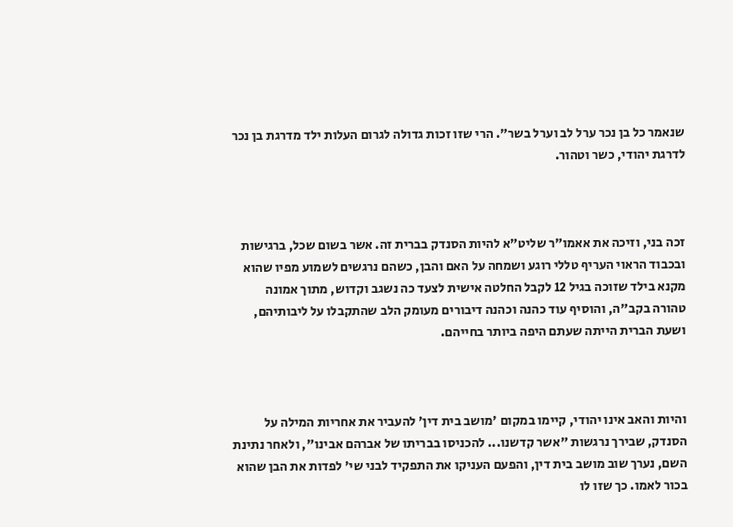שנאמר כל בן נכר ערל לב וערל בשר". הרי שזו זכות גדולה לגרום העלות ילד מדרגת בן נכר לדרגת יהודי, כשר וטהור.



זכה בני, וזיכה את אאמו"ר שליט"א להיות הסנדק בברית זה. אשר בשום שכל, ברגישות ובכבוד הראוי העריף טללי רוגע ושמחה על האם והבן, כשהם נרגשים לשמוע מפיו שהוא מקנא בילד שזוכה בגיל 12 לקבל החלטה אישית לצעד כה נשגב וקדוש, מתוך אמונה טהורה בקב"ה, והוסיף עוד כהנה וכהנה דיבורים מעומק הלב שהתקבלו על ליבותיהם, ושעת הברית הייתה שעתם היפה ביותר בחייהם.



והיות והאב אינו יהודי, קיימו במקום 'מושב בית דין' להעביר את אחריות המילה על הסנדק, שבירך נרגשות "אשר קדשנו... להכניסו בבריתו של אברהם אבינו", ולאחר נתינת השם, נערך שוב מושב בית דין, והפעם העניקו את התפקיד לבני שי' לפדות את הבן שהוא בכור לאמו. כך שזו לו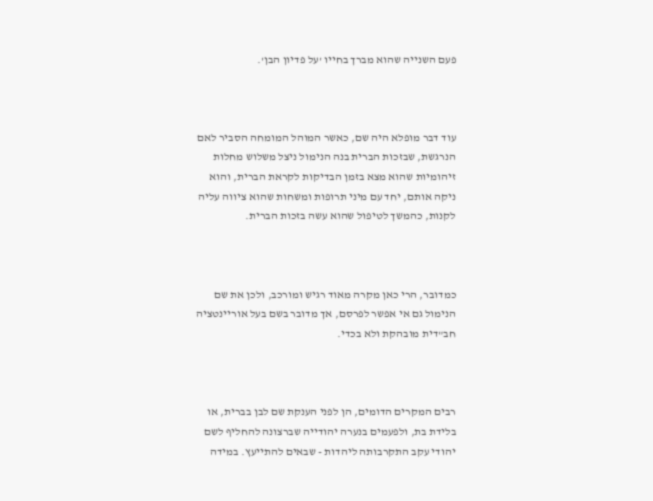פעם השנייה שהוא מברך בחייו 'על פדיון הבן'.



עוד דבר מופלא היה שם, כאשר המוהל המומחה הסביר לאם הנרגשת, שבזכות הברית בנה הנימול ניצל משלוש מחלות זיהומיות שהוא מצא בזמן הבדיקות לקראת הברית, והוא ניקה אותם, יחד עם מיני תרופות ומשחות שהוא ציווה עליה לקנות, כהמשך לטיפול שהוא עשה בזכות הברית.



כמדובר, הרי כאן מקרה מאוד רגיש ומורכב, ולכן את שם הנימול גם אי אפשר לפרסם, אך מדובר בשם בעל אוריינטציה חב"דית מובהקת ולא בכדי.



רבים המקרים הדומים, הן לפני הענקת שם לבן בברית, או בלידת בת, ולפעמים בנערה יהודייה שברצונה להחליף לשם יהודי עקב התקרבותה ליהדות - שבאים להתייעץ. במידה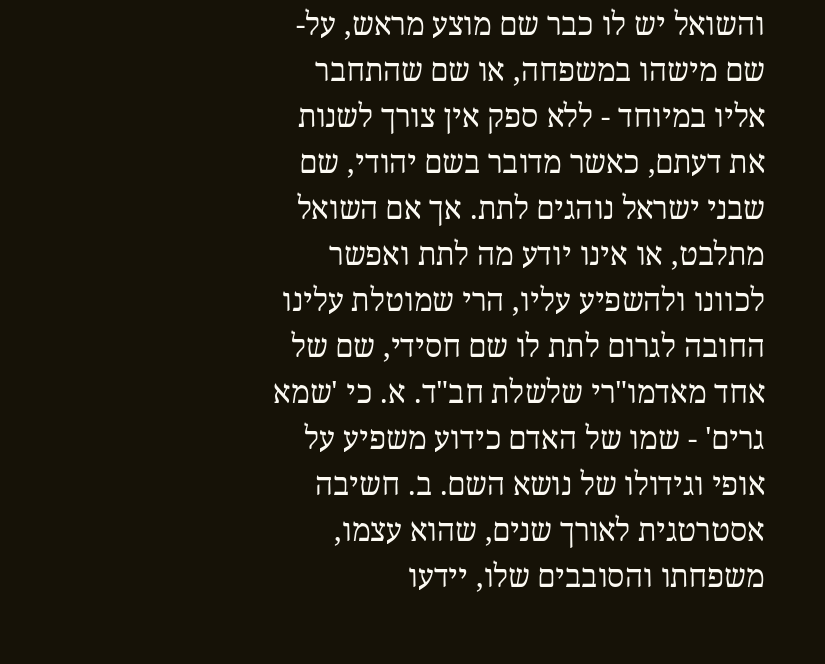והשואל יש לו כבר שם מוצע מראש, על-שם מישהו במשפחה, או שם שהתחבר אליו במיוחד - ללא ספק אין צורך לשנות את דעתם, כאשר מדובר בשם יהודי, שם שבני ישראל נוהגים לתת. אך אם השואל מתלבט, או אינו יודע מה לתת ואפשר לכוונו ולהשפיע עליו, הרי שמוטלת עלינו החובה לגרום לתת לו שם חסידי, שם של אחד מאדמו"רי שלשלת חב"ד. א. כי 'שמא גרים' - שמו של האדם כידוע משפיע על אופי וגידולו של נושא השם. ב. חשיבה אסטרטגית לאורך שנים, שהוא עצמו, משפחתו והסובבים שלו, יידעו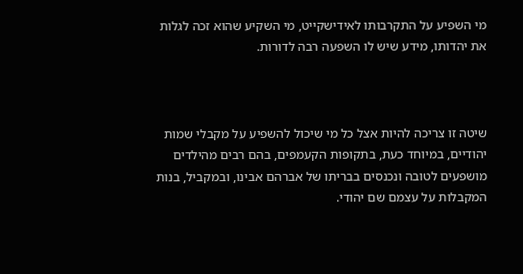מי השפיע על התקרבותו לאידישקייט, מי השקיע שהוא זכה לגלות את יהדותו, מידע שיש לו השפעה רבה לדורות.



שיטה זו צריכה להיות אצל כל מי שיכול להשפיע על מקבלי שמות יהודיים, במיוחד כעת, בתקופות הקעמפים, בהם רבים מהילדים מושפעים לטובה ונכנסים בבריתו של אברהם אבינו, ובמקביל, בנות המקבלות על עצמם שם יהודי.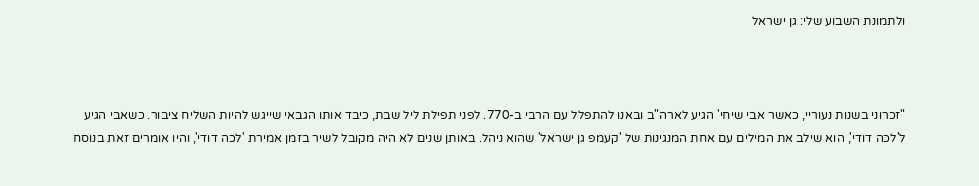ולתמונת השבוע שלי: גן ישראל



"זכרוני בשנות נעוריי, כאשר אבי שיחי' הגיע לארה"ב ובאנו להתפלל עם הרבי ב-770. לפני תפילת ליל שבת, כיבד אותו הגבאי שייגש להיות השליח ציבור. כשאבי הגיע ל'לכה דודי', הוא שילב את המילים עם אחת המנגינות של 'קעמפ גן ישראל' שהוא ניהל. באותן שנים לא היה מקובל לשיר בזמן אמירת 'לכה דודי', והיו אומרים זאת בנוסח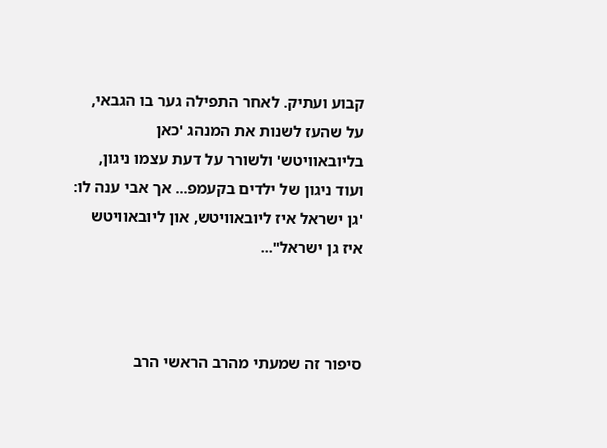קבוע ועתיק. לאחר התפילה גער בו הגבאי, על שהעז לשנות את המנהג 'כאן בליובאוויטש' ולשורר על דעת עצמו ניגון, ועוד ניגון של ילדים בקעמפ... אך אבי ענה לו: 'גן ישראל איז ליובאוויטש, און ליובאוויטש איז גן ישראל"...



סיפור זה שמעתי מהרב הראשי הרב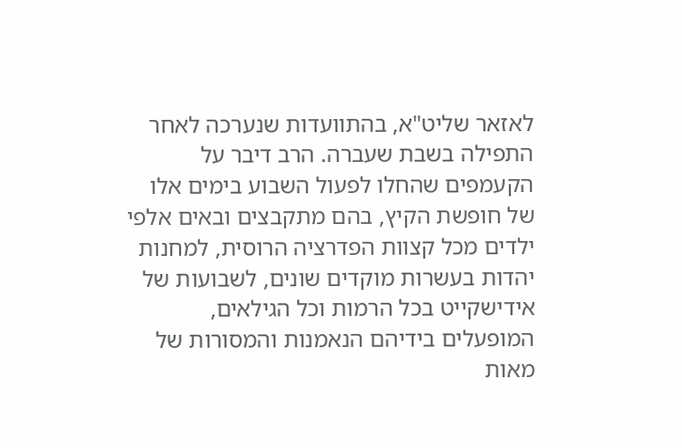לאזאר שליט"א, בהתוועדות שנערכה לאחר התפילה בשבת שעברה. הרב דיבר על הקעמפים שהחלו לפעול השבוע בימים אלו של חופשת הקיץ, בהם מתקבצים ובאים אלפי ילדים מכל קצוות הפדרציה הרוסית, למחנות יהדות בעשרות מוקדים שונים, לשבועות של אידישקייט בכל הרמות וכל הגילאים, המופעלים בידיהם הנאמנות והמסורות של מאות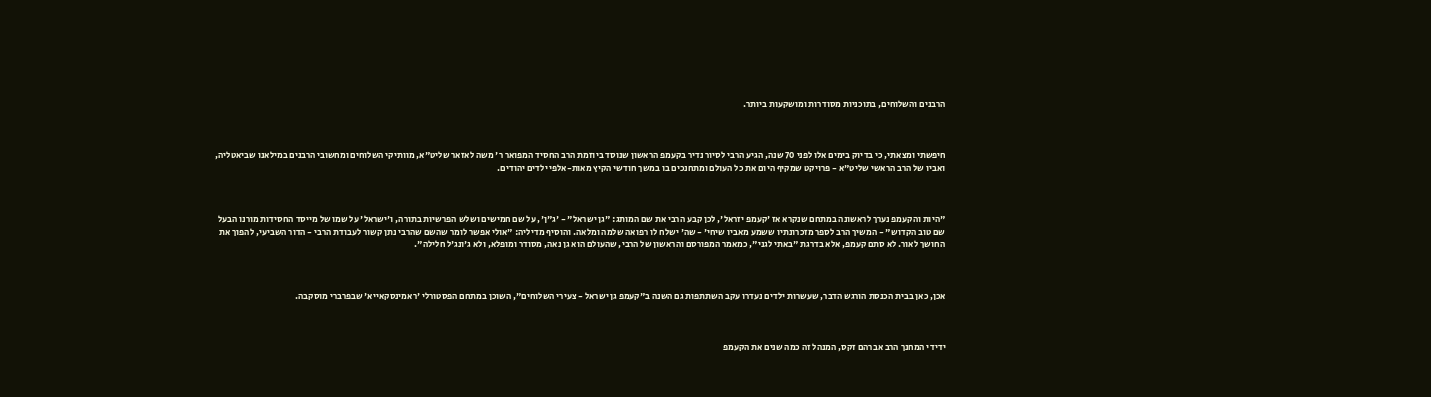הרבנים והשלוחים, בתוכניות מסודרות ומושקעות ביותר.



חיפשתי ומצאתי, כי בדיוק בימים אלו לפני 70 שנה, הגיע הרבי לסיור נדיר בקעמפ הראשון שנוסד ביוזמת הרב החסיד המפואר ר' משה לאזאר שליט"א, מוותיקי השלוחים ומחשובי הרבנים במילאנו שביאטליה, ואביו של הרב הראשי שליט"א - פרויקט שמקיף היום את כל העולם ומתחנכים בו במשך חודשי הקיץ מאות-אלפי ילדים יהודים.



"היות והקעמפ נערך לראשונה במתחם שנקרא אז 'קעמפ יזראל', לכן קבע הרבי את שם המותג: "גן ישראל" - 'ג"ן', על שם חמישים ושלש הפרשיות בתורה, ו'ישראל' על שמו של מייסד החסידות מורנו הבעל שם טוב הקדוש" - המשיך הרב לספר מזכרונתיו ששמע מאביו שיחי' - שה' ישלח לו רפואה שלמה ומלאה. והוסיף מדיליה: "אולי אפשר לומר שהשם שהרבי נתן קשור לעבודת הרבי - הדור השביעי, להפוך את החושך לאור. לא סתם קעמפ, אלא בדרגת "באתי לגני", כמאמר המפורסם והראשון של הרבי, שהעולם הוא גן נאה, מסודר ומופלא, ולא ג'ונג'ל חלילה".



אכן, כאן בבית הכנסת הורגש הדבר, שעשרות ילדים נעדרו עקב השתתפות גם השנה ב"קעמפ גן ישראל - צעירי השלוחים", השוכן במתחם הפסטורלי 'ראמינסקאייא' שבפרברי מוסקבה.



ידידי המחנך הרב אברהם זקס, המנהל זה כמה שנים את הקעמפ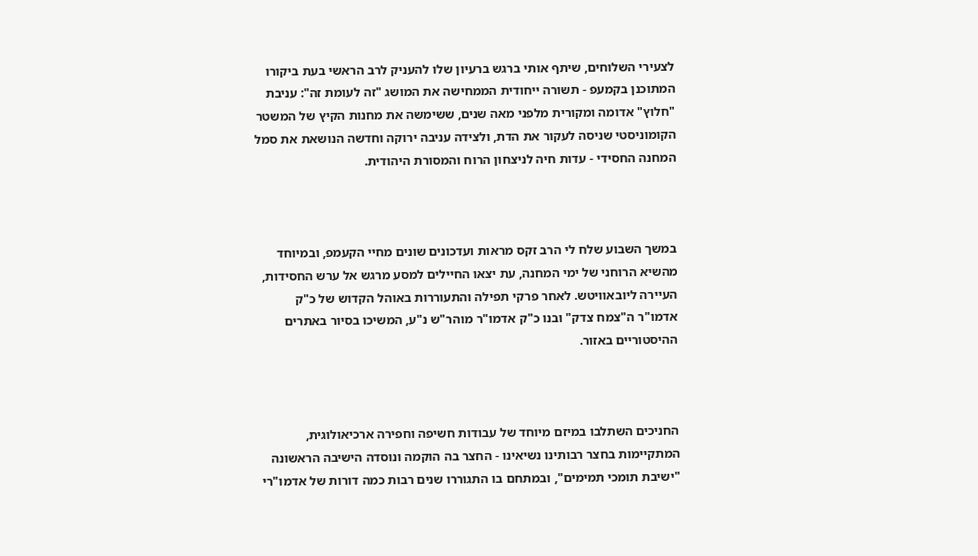לצעירי השלוחים, שיתף אותי ברגש ברעיון שלו להעניק לרב הראשי בעת ביקורו המתוכנן בקמעפ - תשורה ייחודית הממחישה את המושג "זה לעומת זה": עניבת "חלוץ" אדומה ומקורית מלפני מאה שנים, ששימשה את מחנות הקיץ של המשטר הקומוניסטי שניסה לעקור את הדת, ולצידה עניבה ירוקה וחדשה הנושאת את סמל המחנה החסידי - עדות חיה לניצחון הרוח והמסורת היהודית.



במשך השבוע שלח לי הרב זקס מראות ועדכונים שונים מחיי הקעמפ, ובמיוחד מהשיא הרוחני של ימי המחנה, עת יצאו החיילים למסע מרגש אל ערש החסידות, העיירה ליובאוויטש. לאחר פרקי תפילה והתעוררות באוהל הקדוש של כ"ק אדמו"ר ה"צמח צדק" ובנו כ"ק אדמו"ר מוהר"ש נ"ע, המשיכו בסיור באתרים ההיסטוריים באזור.



החניכים השתלבו במיזם מיוחד של עבודות חשיפה וחפירה ארכיאולוגית, המתקיימות בחצר רבותינו נשיאינו - החצר בה הוקמה ונוסדה הישיבה הראשונה "ישיבת תומכי תמימים", ובמתחם בו התגוררו שנים רבות כמה דורות של אדמו"רי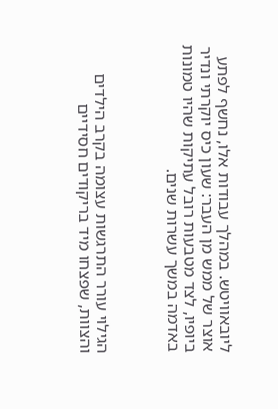ליובאוויטש. במהלך עבודות אלו, נחשף לפתע אוצר של ממש מן העבר: שעון כיס יוקרתי ונדיר ביופיו, לצד מטבעות רובל עתיקות שהיו טמונות באדמה במשך עשרות שנים.



הגילוי עורר התרגשות עצומה בקרב הילדים והצוות, שפצחו מיד בריקודים חסידיים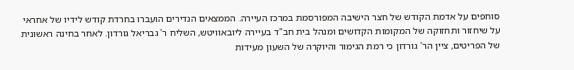סוחפים על אדמת הקודש של חצר הישיבה המפורסמת במרכז העיירה. הממצאים הנדירים הועברו בחרדת קודש לידיו של אחראי על שיחזור ותחזוקה של המקומות הקדושים ומנהל בית חב"ד בעיירה ליובאוויטש, השליח ר' גבריאל גורדון. לאחר בחינה ראשונית של הפריטים, ציין הר' גורדון כי רמת הגימור והיוקרה של השעון מעידות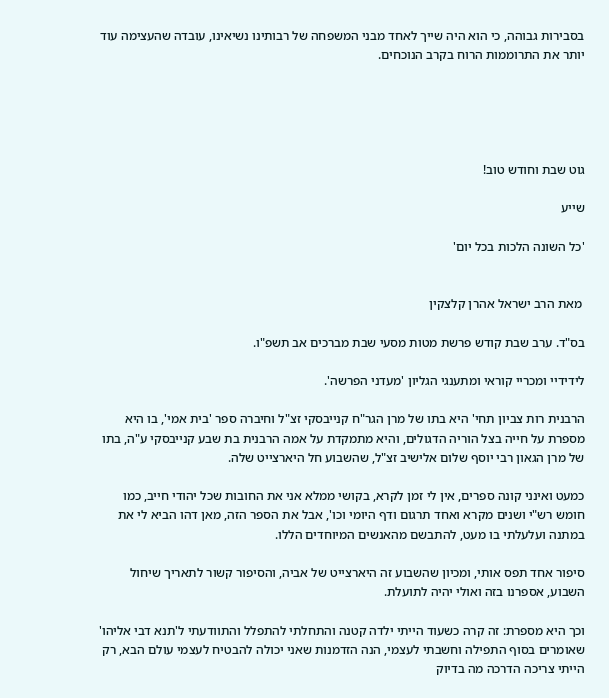בסבירות גבוהה, כי הוא היה שייך לאחד מבני המשפחה של רבותינו נשיאינו, עובדה שהעצימה עוד יותר את התרוממות הרוח בקרב הנוכחים.





גוט שבת וחודש טוב!

שייע

'כל השונה הלכות בכל יום'


 מאת הרב ישראל אהרן קלצקין

בס"ד. ערב שבת קודש פרשת מטות מסעי שבת מברכים אב תשפ"ו.

לידידיי ומכריי קוראי ומתענגי הגליון 'מעדני הפרשה'.

הרבנית רות צביון תחי' היא בתו של מרן הגר"ח קנייבסקי זצ"ל וחיברה ספר 'בית אמי', בו היא מספרת על חייה בצל הוריה הדגולים, והיא מתמקדת על אמה הרבנית בת שבע קנייבסקי ע"ה, בתו של מרן הגאון רבי יוסף שלום אלישיב זצ"ל, שהשבוע חל היארצייט שלה.

כמעט ואינני קונה ספרים, אין לי זמן לקרא, בקושי ממלא אני את החובות שכל יהודי חייב, כמו חומש רש"י ושנים מקרא ואחד תרגום ודף היומי וכו', אבל את הספר הזה, מאן דהו הביא לי את במתנה ועלעלתי בו מעט, להתבשם מהאנשים המיוחדים הללו.

סיפור אחד תפס אותי, ומכיון שהשבוע זה היארצייט של אביה, והסיפור קשור לתאריך שיחול השבוע, אספרנו בזה ואולי יהיה לתועלת.

וכך היא מספרת: זה קרה כשעוד הייתי ילדה קטנה והתחלתי להתפלל והתוודעתי ל'תנא דבי אליהו' שאומרים בסוף התפילה וחשבתי לעצמי, הנה הזדמנות שאני יכולה להבטיח לעצמי עולם הבא, רק הייתי צריכה הדרכה מה בדיוק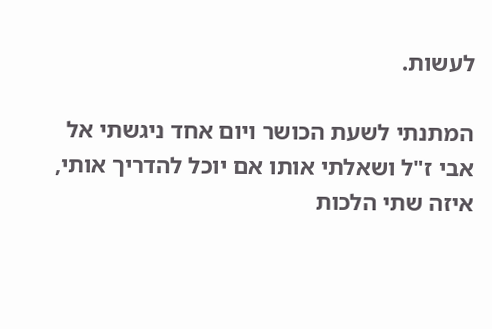לעשות.

המתנתי לשעת הכושר ויום אחד ניגשתי אל אבי ז"ל ושאלתי אותו אם יוכל להדריך אותי, איזה שתי הלכות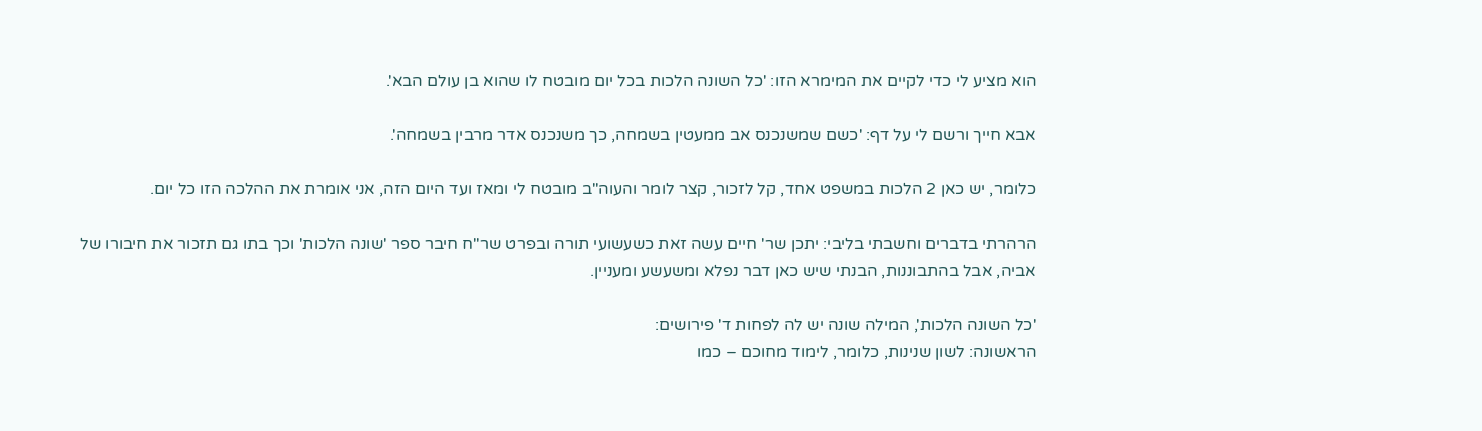הוא מציע לי כדי לקיים את המימרא הזו: 'כל השונה הלכות בכל יום מובטח לו שהוא בן עולם הבא'.

אבא חייך ורשם לי על דף: 'כשם שמשנכנס אב ממעטין בשמחה, כך משנכנס אדר מרבין בשמחה'.

כלומר, יש כאן 2 הלכות במשפט אחד, קל לזכור, קצר לומר והעוה"ב מובטח לי ומאז ועד היום הזה, אני אומרת את ההלכה הזו כל יום.

הרהרתי בדברים וחשבתי בליבי: יתכן שר' חיים עשה זאת כשעשועי תורה ובפרט שר"ח חיבר ספר 'שונה הלכות' וכך בתו גם תזכור את חיבורו של אביה, אבל בהתבוננות, הבנתי שיש כאן דבר נפלא ומשעשע ומעניין.

'כל השונה הלכות', המילה שונה יש לה לפחות ד' פירושים:
הראשונה: לשון שנינות, כלומר, לימוד מחוכם – כמו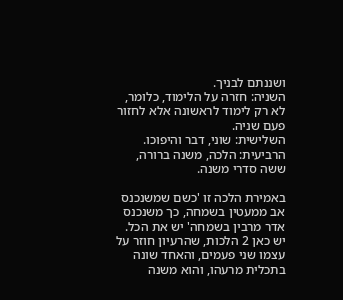ושננתם לבניך.
השניה: חזרה על הלימוד, כלומר, לא רק לימוד לראשונה אלא לחזור פעם שניה.
השלישית: שוני, דבר והיפוכו.
הרביעית: הלכה, משנה ברורה, ששה סדרי משנה.

באמירת הלכה זו 'כשם שמשנכנס אב ממעטין בשמחה, כך משנכנס אדר מרבין בשמחה' יש את הכל.
יש כאן 2 הלכות, שהרעיון חוזר על עצמו שני פעמים, והאחד שונה בתכלית מרעהו, והוא משנה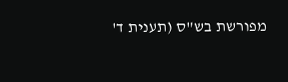מפורשת בש"ס (תענית ד'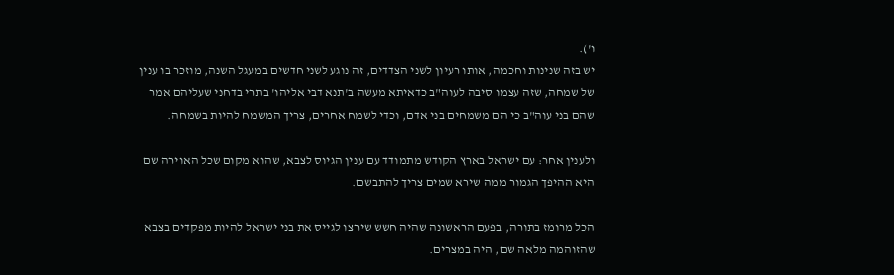ו').
יש בזה שנינות וחכמה, אותו רעיון לשני הצדדים, זה נוגע לשני חדשים במעגל השנה, מוזכר בו ענין של שמחה, שזה עצמו סיבה לעוה"ב כדאיתא מעשה ב'תנא דבי אליהו' בתרי בדחני שעליהם אמר שהם בני עוה"ב כי הם משמחים בני אדם, וכדי לשמח אחרים, צריך המשמח להיות בשמחה.

ולענין אחר: עם ישראל בארץ הקודש מתמודד עם ענין הגיוס לצבא, שהוא מקום שכל האוירה שם היא ההיפך הגמור ממה שירא שמים צריך להתבשם.

הכל מרומז בתורה, בפעם הראשונה שהיה חשש שירצו לגייס את בני ישראל להיות מפקדים בצבא שהזוהמה מלאה שם, היה במצרים.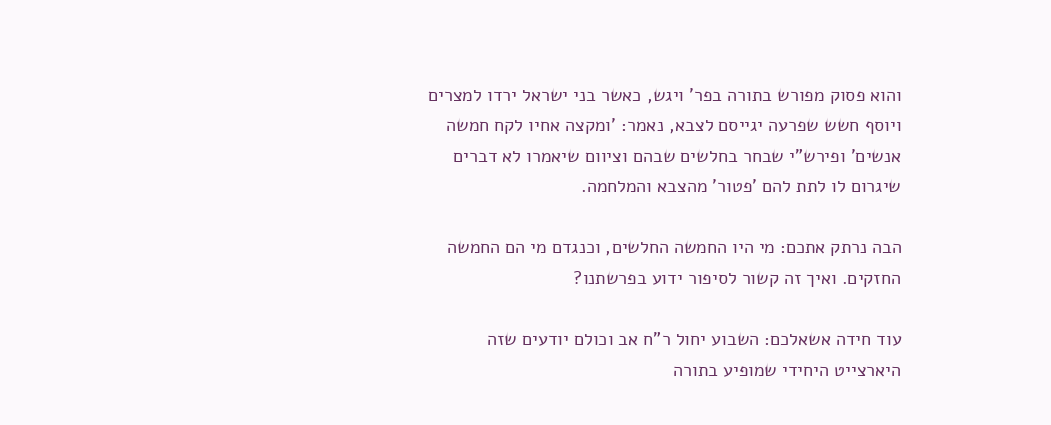והוא פסוק מפורש בתורה בפר' ויגש, כאשר בני ישראל ירדו למצרים ויוסף חשש שפרעה יגייסם לצבא, נאמר: 'ומקצה אחיו לקח חמשה אנשים' ופירש"י שבחר בחלשים שבהם וציוום שיאמרו לא דברים שיגרום לו לתת להם 'פטור' מהצבא והמלחמה.

הבה נרתק אתכם: מי היו החמשה החלשים, וכנגדם מי הם החמשה החזקים. ואיך זה קשור לסיפור ידוע בפרשתנו?

עוד חידה אשאלכם: השבוע יחול ר"ח אב וכולם יודעים שזה היארצייט היחידי שמופיע בתורה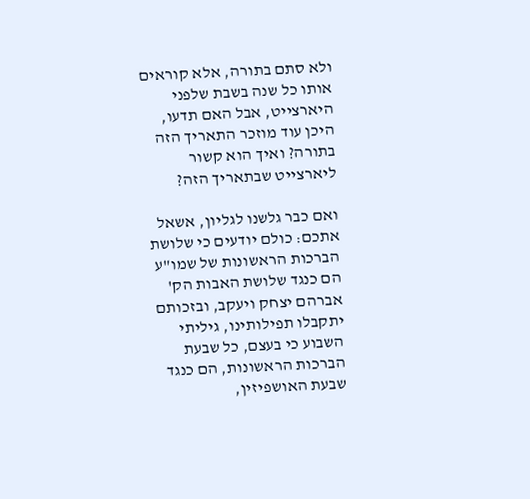ולא סתם בתורה, אלא קוראים אותו כל שנה בשבת שלפני היארצייט, אבל האם תדעו, היכן עוד מוזכר התאריך הזה בתורה? ואיך הוא קשור ליארצייט שבתאריך הזה?

ואם כבר גלשנו לגליון, אשאל אתכם: כולם יודעים כי שלושת הברכות הראשונות של שמו"ע הם כנגד שלושת האבות הק' אברהם יצחק ויעקב, ובזכותם יתקבלו תפילותינו, גיליתי השבוע כי בעצם, כל שבעת הברכות הראשונות, הם כנגד שבעת האושפיזין,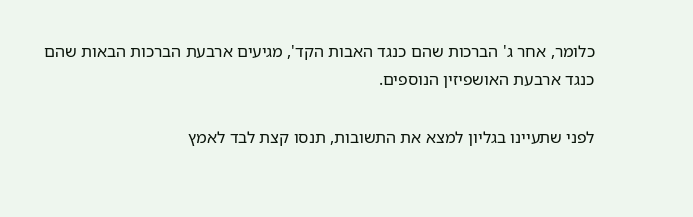כלומר, אחר ג' הברכות שהם כנגד האבות הקד', מגיעים ארבעת הברכות הבאות שהם כנגד ארבעת האושפיזין הנוספים.

לפני שתעיינו בגליון למצא את התשובות, תנסו קצת לבד לאמץ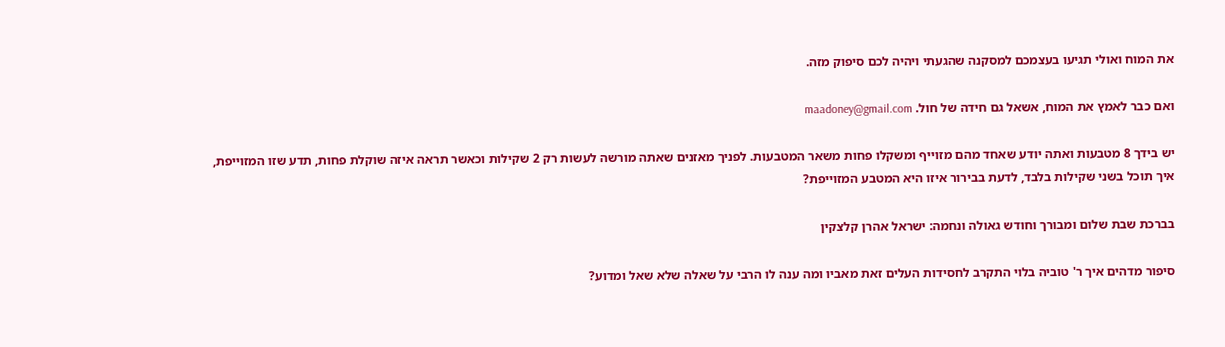את המוח ואולי תגיעו בעצמכם למסקנה שהגעתי ויהיה לכם סיפוק מזה.

ואם כבר לאמץ את המוח, אשאל גם חידה של חול. maadoney@gmail.com

יש בידך 8 מטבעות ואתה יודע שאחד מהם מזוייף ומשקלו פחות משאר המטבעות. לפניך מאזנים שאתה מורשה לעשות רק 2 שקילות וכאשר תראה איזה שוקלת פחות, תדע שזו המזוייפת, איך תוכל בשני שקילות בלבד, לדעת בבירור איזו היא המטבע המזוייפת?

בברכת שבת שלום ומבורך וחודש גאולה ונחמה: ישראל אהרן קלצקין

סיפור מדהים איך ר' טוביה בלוי התקרב לחסידות העלים זאת מאביו ומה ענה לו הרבי על שאלה שלא שאל ומדוע?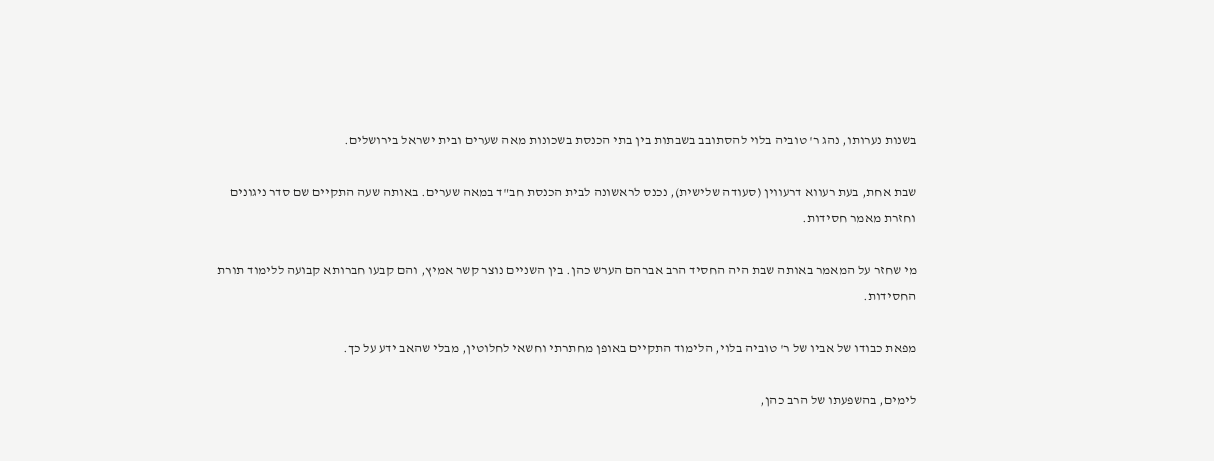בשנות נערותו, נהג ר' טוביה בלוי להסתובב בשבתות בין בתי הכנסת בשכונות מאה שערים ובית ישראל בירושלים.

שבת אחת, בעת רעווא דרעווין (סעודה שלישית), נכנס לראשונה לבית הכנסת חב"ד במאה שערים. באותה שעה התקיים שם סדר ניגונים וחזרת מאמר חסידות.

מי שחזר על המאמר באותה שבת היה החסיד הרב אברהם הערש כהן. בין השניים נוצר קשר אמיץ, והם קבעו חברותא קבועה ללימוד תורת החסידות.

מפאת כבודו של אביו של ר' טוביה בלוי, הלימוד התקיים באופן מחתרתי וחשאי לחלוטין, מבלי שהאב ידע על כך.

לימים, בהשפעתו של הרב כהן,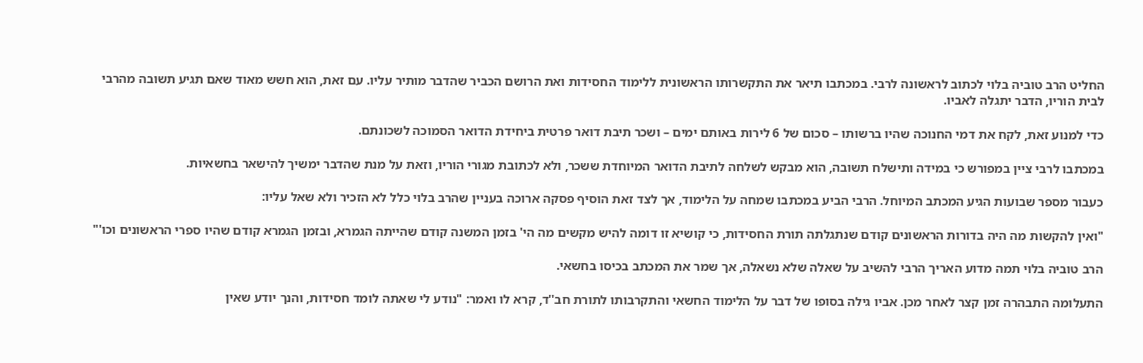החליט הרב טוביה בלוי לכתוב לראשונה לרבי. במכתבו תיאר את התקשרותו הראשונית ללימוד החסידות ואת הרושם הכביר שהדבר מותיר עליו. עם זאת, הוא חשש מאוד שאם תגיע תשובה מהרבי לבית הוריו, הדבר יתגלה לאביו.

כדי למנוע זאת, לקח את דמי החנוכה שהיו ברשותו – סכום של 6 לירות באותם ימים – ושכר תיבת דואר פרטית ביחידת הדואר הסמוכה לשכונתם.

במכתבו לרבי ציין במפורש כי במידה ותישלח תשובה, הוא מבקש לשלחה לתיבת הדואר המיוחדת ששכר, ולא לכתובת מגורי הוריו, וזאת על מנת שהדבר ימשיך להישאר בחשאיות.

כעבור מספר שבועות הגיע המכתב המיוחל. הרבי הביע במכתבו שמחה על הלימוד, אך לצד זאת הוסיף פסקה ארוכה בעניין שהרב בלוי כלל לא הזכיר ולא שאל עליו:

"ואין להקשות מה היה בדורות הראשונים קודם שנתגלתה תורת החסידות, כי קושיא זו דומה להיש מקשים מה הי' בזמן המשנה קודם שהייתה הגמרא, ובזמן הגמרא קודם שהיו ספרי הראשונים וכו'"

הרב טוביה בלוי תמה מדוע האריך הרבי להשיב על שאלה שלא נשאלה, אך שמר את המכתב בכיסו בחשאי.

התעלומה התבהרה זמן קצר לאחר מכן. אביו גילה בסופו של דבר על הלימוד החשאי והתקרבותו לתורת חב''ד, קרא לו ואמר: "נודע לי שאתה לומד חסידות, והנך יודע שאין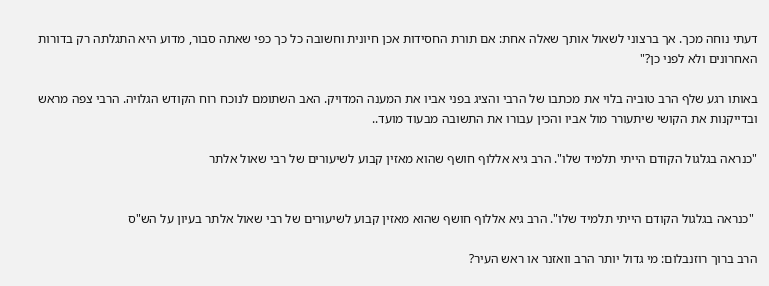דעתי נוחה מכך. אך ברצוני לשאול אותך שאלה אחת: אם תורת החסידות אכן חיונית וחשובה כל כך כפי שאתה סבור, מדוע היא התגלתה רק בדורות האחרונים ולא לפני כן?"

באותו רגע שלף הרב טוביה בלוי את מכתבו של הרבי והציג בפני אביו את המענה המדויק. האב השתומם לנוכח רוח הקודש הגלויה. הרבי צפה מראש ובדייקנות את הקושי שיתעורר מול אביו והכין עבורו את התשובה מבעוד מועד..

"כנראה בגלגול הקודם הייתי תלמיד שלו". הרב גיא אללוף חושף שהוא מאזין קבוע לשיעורים של רבי שאול אלתר


 "כנראה בגלגול הקודם הייתי תלמיד שלו". הרב גיא אללוף חושף שהוא מאזין קבוע לשיעורים של רבי שאול אלתר בעיון על הש"ס

הרב ברוך רוזנבלום: מי גדול יותר הרב וואזנר או ראש העיר?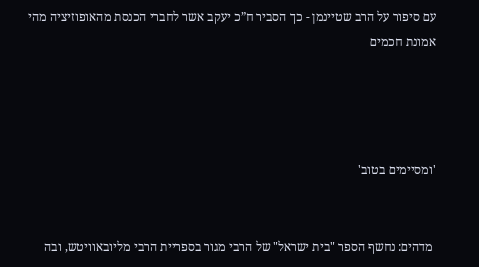עם סיפור על הרב שטיינמן - כך הסביר ח”כ יעקב אשר לחברי הכנסת מהאופוזיציה מהי אמונת חכמים




'ומסיימים בטוב'


 מדהים: נחשף הספר "בית ישראל" של הרבי מגור בספריית הרבי מליובאוויטש, ובה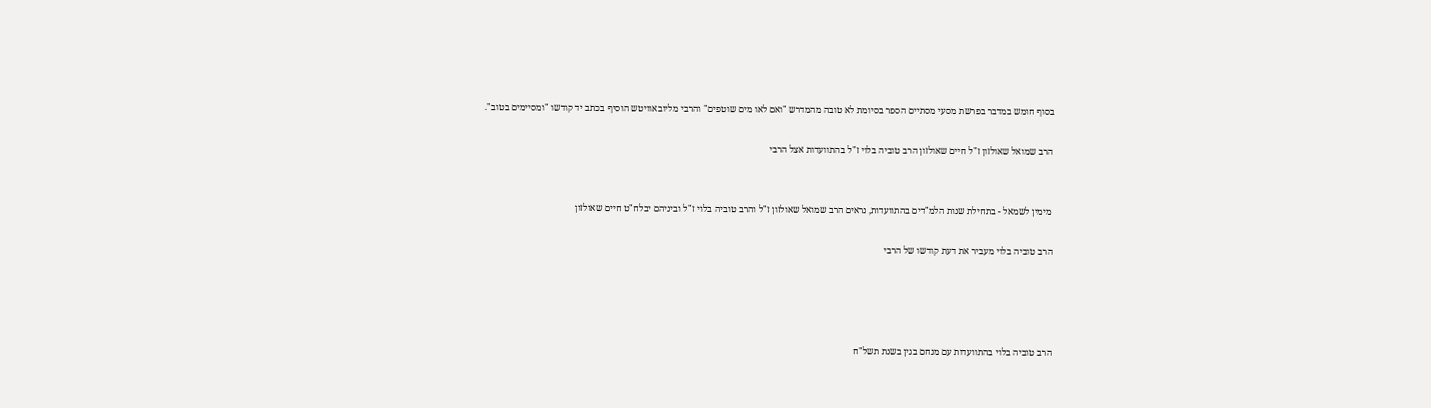בסוף חומש במדבר בפרשת מסעי מסתיים הספר בסיומת לא טובה מהמדרש "ואם לאו מים שוטפים" והרבי מליובאוויטש הוסיף בכתב יד קודשו "ומסיימים בטוב".

הרב שמואל שאולזון ז"ל חיים שאולזון הרב טוביה בלוי ז"ל בהתוועדות אצל הרבי


 מימין לשמאל - בתחילת שנות הלמ"דים בהתוועדות, נראים הרב שמואל שאולזון ז"ל והרב טוביה בלוי ז"ל וביניהם יבלח"ט חיים שאולזון

הרב טוביה בלוי מעביר את דעת קודשו של הרבי




הרב טוביה בלוי בהתוועדות עם מנחם בגין בשנת תשל"ח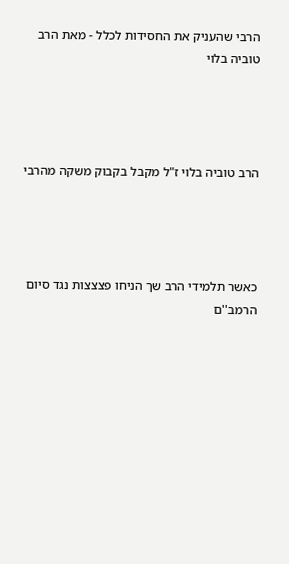הרבי שהעניק את החסידות לכלל - מאת הרב טוביה בלוי




הרב טוביה בלוי ז"ל מקבל בקבוק משקה מהרבי




כאשר תלמידי הרב שך הניחו פצצצות נגד סיום הרמב''ם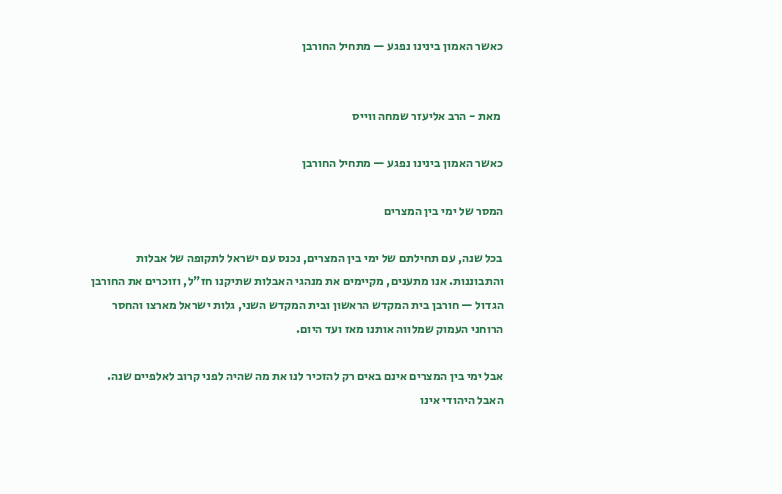כאשר האמון בינינו נפגע — מתחיל החורבן


 מאת - הרב אליעזר שמחה ווייס

כאשר האמון בינינו נפגע — מתחיל החורבן

המסר של ימי בין המצרים

בכל שנה, עם תחילתם של ימי בין המצרים, נכנס עם ישראל לתקופה של אבלות והתבוננות. אנו מתענים, מקיימים את מנהגי האבלות שתיקנו חז"ל, וזוכרים את החורבן הגדול — חורבן בית המקדש הראשון ובית המקדש השני, גלות ישראל מארצו והחסר הרוחני העמוק שמלווה אותנו מאז ועד היום.

אבל ימי בין המצרים אינם באים רק להזכיר לנו את מה שהיה לפני קרוב לאלפיים שנה. האבל היהודי אינו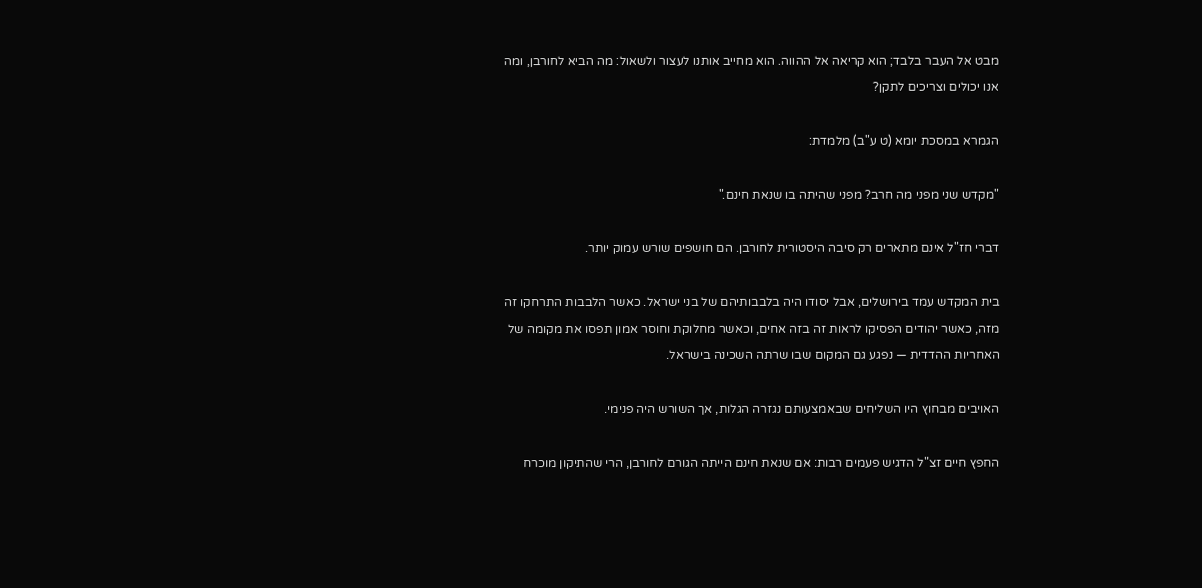מבט אל העבר בלבד; הוא קריאה אל ההווה. הוא מחייב אותנו לעצור ולשאול: מה הביא לחורבן, ומה אנו יכולים וצריכים לתקן?

הגמרא במסכת יומא (ט ע"ב) מלמדת:

"מקדש שני מפני מה חרב? מפני שהיתה בו שנאת חינם."

דברי חז"ל אינם מתארים רק סיבה היסטורית לחורבן. הם חושפים שורש עמוק יותר.

בית המקדש עמד בירושלים, אבל יסודו היה בלבבותיהם של בני ישראל. כאשר הלבבות התרחקו זה מזה, כאשר יהודים הפסיקו לראות זה בזה אחים, וכאשר מחלוקת וחוסר אמון תפסו את מקומה של האחריות ההדדית — נפגע גם המקום שבו שרתה השכינה בישראל.

האויבים מבחוץ היו השליחים שבאמצעותם נגזרה הגלות, אך השורש היה פנימי.

החפץ חיים זצ"ל הדגיש פעמים רבות: אם שנאת חינם הייתה הגורם לחורבן, הרי שהתיקון מוכרח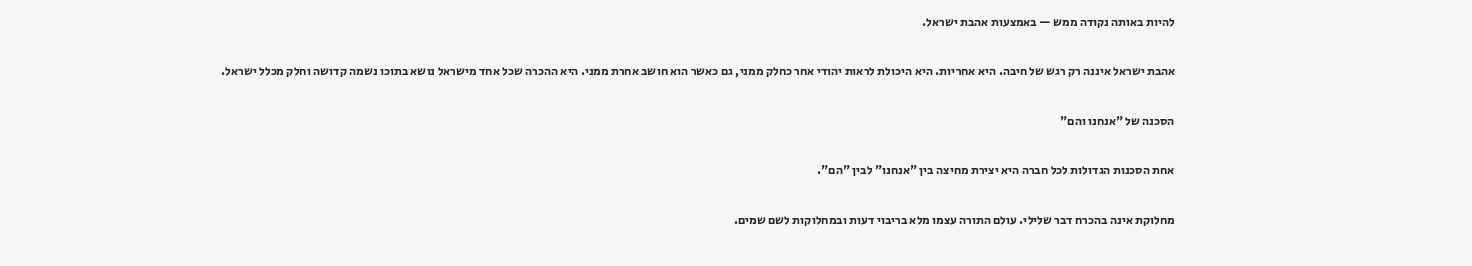להיות באותה נקודה ממש — באמצעות אהבת ישראל.

אהבת ישראל איננה רק רגש של חיבה. היא אחריות. היא היכולת לראות יהודי אחר כחלק ממני, גם כאשר הוא חושב אחרת ממני. היא ההכרה שכל אחד מישראל נושא בתוכו נשמה קדושה וחלק מכלל ישראל.

הסכנה של "אנחנו והם"

אחת הסכנות הגדולות לכל חברה היא יצירת מחיצה בין "אנחנו" לבין "הם".

מחלוקת אינה בהכרח דבר שלילי. עולם התורה עצמו מלא בריבוי דעות ובמחלוקות לשם שמים.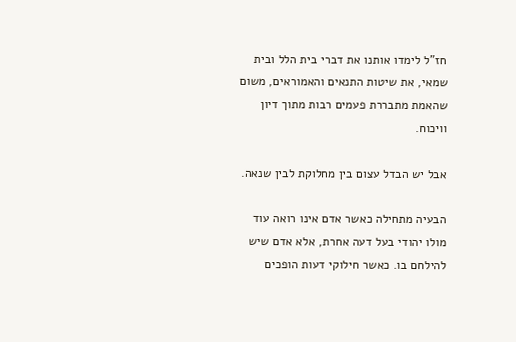חז"ל לימדו אותנו את דברי בית הלל ובית שמאי, את שיטות התנאים והאמוראים, משום שהאמת מתבררת פעמים רבות מתוך דיון וויכוח.

אבל יש הבדל עצום בין מחלוקת לבין שנאה.

הבעיה מתחילה כאשר אדם אינו רואה עוד מולו יהודי בעל דעה אחרת, אלא אדם שיש להילחם בו. כאשר חילוקי דעות הופכים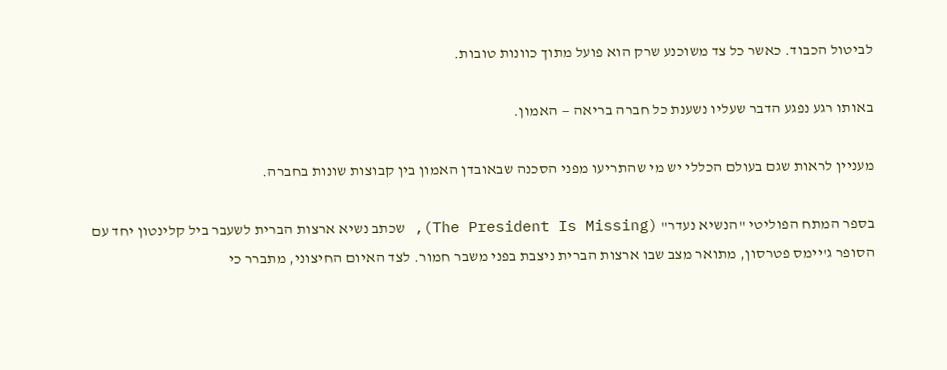לביטול הכבוד. כאשר כל צד משוכנע שרק הוא פועל מתוך כוונות טובות.

באותו רגע נפגע הדבר שעליו נשענת כל חברה בריאה — האמון.

מעניין לראות שגם בעולם הכללי יש מי שהתריעו מפני הסכנה שבאובדן האמון בין קבוצות שונות בחברה.

בספר המתח הפוליטי "הנשיא נעדר" (The President Is Missing), שכתב נשיא ארצות הברית לשעבר ביל קלינטון יחד עם הסופר ג'יימס פטרסון, מתואר מצב שבו ארצות הברית ניצבת בפני משבר חמור. לצד האיום החיצוני, מתברר כי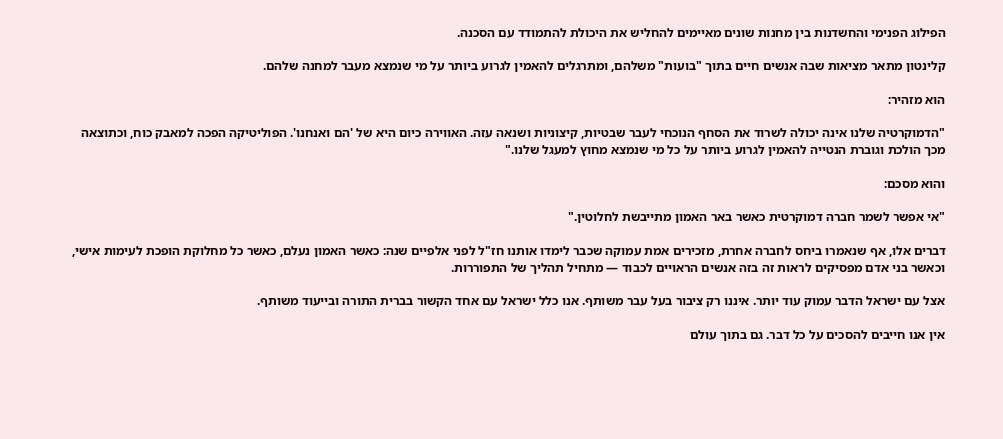הפילוג הפנימי והחשדנות בין מחנות שונים מאיימים להחליש את היכולת להתמודד עם הסכנה.

קלינטון מתאר מציאות שבה אנשים חיים בתוך "בועות" משלהם, ומתרגלים להאמין לגרוע ביותר על מי שנמצא מעבר למחנה שלהם.

הוא מזהיר:

"הדמוקרטיה שלנו אינה יכולה לשרוד את הסחף הנוכחי לעבר שבטיות, קיצוניות ושנאה עזה. האווירה כיום היא של 'הם ואנחנו'. הפוליטיקה הפכה למאבק כוח, וכתוצאה מכך הולכת וגוברת הנטייה להאמין לגרוע ביותר על כל מי שנמצא מחוץ למעגל שלנו."

והוא מסכם:

"אי אפשר לשמר חברה דמוקרטית כאשר באר האמון מתייבשת לחלוטין."

דברים אלו, אף שנאמרו ביחס לחברה אחרת, מזכירים אמת עמוקה שכבר לימדו אותנו חז"ל לפני אלפיים שנה: כאשר האמון נעלם, כאשר כל מחלוקת הופכת לעימות אישי, וכאשר בני אדם מפסיקים לראות זה בזה אנשים הראויים לכבוד — מתחיל תהליך של התפוררות.

אצל עם ישראל הדבר עמוק עוד יותר. איננו רק ציבור בעל עבר משותף. אנו כלל ישראל עם אחד הקשור בברית התורה ובייעוד משותף.

אין אנו חייבים להסכים על כל דבר. גם בתוך עולם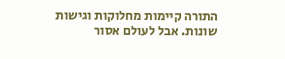התורה קיימות מחלוקות וגישות שונות. אבל לעולם אסור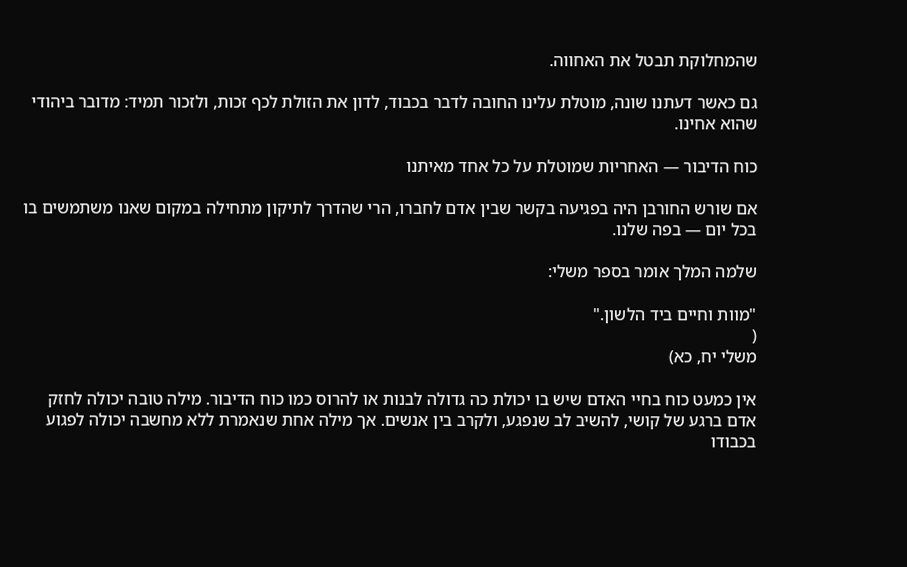שהמחלוקת תבטל את האחווה.

גם כאשר דעתנו שונה, מוטלת עלינו החובה לדבר בכבוד, לדון את הזולת לכף זכות, ולזכור תמיד: מדובר ביהודי שהוא אחינו.

כוח הדיבור — האחריות שמוטלת על כל אחד מאיתנו

אם שורש החורבן היה בפגיעה בקשר שבין אדם לחברו, הרי שהדרך לתיקון מתחילה במקום שאנו משתמשים בו בכל יום — בפה שלנו.

שלמה המלך אומר בספר משלי:

"מוות וחיים ביד הלשון."
(
משלי יח, כא)

אין כמעט כוח בחיי האדם שיש בו יכולת כה גדולה לבנות או להרוס כמו כוח הדיבור. מילה טובה יכולה לחזק אדם ברגע של קושי, להשיב לב שנפגע, ולקרב בין אנשים. אך מילה אחת שנאמרת ללא מחשבה יכולה לפגוע בכבודו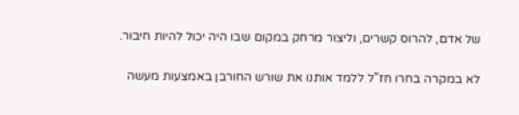של אדם, להרוס קשרים, וליצור מרחק במקום שבו היה יכול להיות חיבור.

לא במקרה בחרו חז"ל ללמד אותנו את שורש החורבן באמצעות מעשה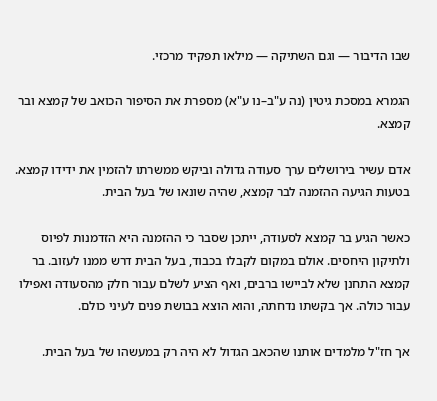שבו הדיבור — וגם השתיקה — מילאו תפקיד מרכזי.

הגמרא במסכת גיטין (נה ע"ב–נו ע"א) מספרת את הסיפור הכואב של קמצא ובר קמצא.

אדם עשיר בירושלים ערך סעודה גדולה וביקש ממשרתו להזמין את ידידו קמצא. בטעות הגיעה ההזמנה לבר קמצא, שהיה שונאו של בעל הבית.

כאשר הגיע בר קמצא לסעודה, ייתכן שסבר כי ההזמנה היא הזדמנות לפיוס ולתיקון היחסים. אולם במקום לקבלו בכבוד, בעל הבית דרש ממנו לעזוב. בר קמצא התחנן שלא לביישו ברבים, ואף הציע לשלם עבור חלק מהסעודה ואפילו עבור כולה. אך בקשתו נדחתה, והוא הוצא בבושת פנים לעיני כולם.

אך חז"ל מלמדים אותנו שהכאב הגדול לא היה רק במעשהו של בעל הבית.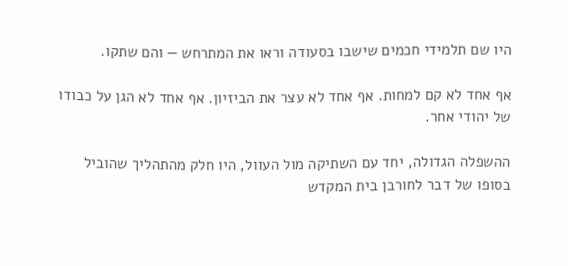היו שם תלמידי חכמים שישבו בסעודה וראו את המתרחש — והם שתקו.

אף אחד לא קם למחות. אף אחד לא עצר את הביזיון. אף אחד לא הגן על כבודו של יהודי אחר.

ההשפלה הגדולה, יחד עם השתיקה מול העוול, היו חלק מהתהליך שהוביל בסופו של דבר לחורבן בית המקדש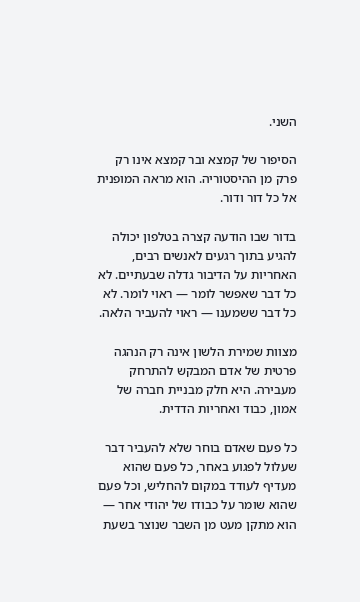השני.

הסיפור של קמצא ובר קמצא אינו רק פרק מן ההיסטוריה. הוא מראה המופנית אל כל דור ודור.

בדור שבו הודעה קצרה בטלפון יכולה להגיע בתוך רגעים לאנשים רבים, האחריות על הדיבור גדלה שבעתיים. לא כל דבר שאפשר לומר — ראוי לומר. לא כל דבר ששמענו — ראוי להעביר הלאה.

מצוות שמירת הלשון אינה רק הנהגה פרטית של אדם המבקש להתרחק מעבירה. היא חלק מבניית חברה של אמון, כבוד ואחריות הדדית.

כל פעם שאדם בוחר שלא להעביר דבר שעלול לפגוע באחר, כל פעם שהוא מעדיף לעודד במקום להחליש, וכל פעם שהוא שומר על כבודו של יהודי אחר — הוא מתקן מעט מן השבר שנוצר בשעת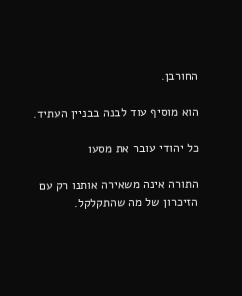החורבן.

הוא מוסיף עוד לבנה בבניין העתיד.

כל יהודי עובר את מסעו

התורה אינה משאירה אותנו רק עם הזיכרון של מה שהתקלקל.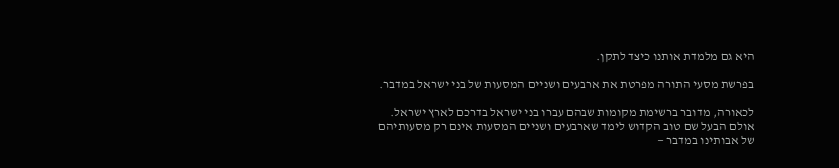היא גם מלמדת אותנו כיצד לתקן.

בפרשת מסעי התורה מפרטת את ארבעים ושניים המסעות של בני ישראל במדבר.

לכאורה, מדובר ברשימת מקומות שבהם עברו בני ישראל בדרכם לארץ ישראל. אולם הבעל שם טוב הקדוש לימד שארבעים ושניים המסעות אינם רק מסעותיהם של אבותינו במדבר —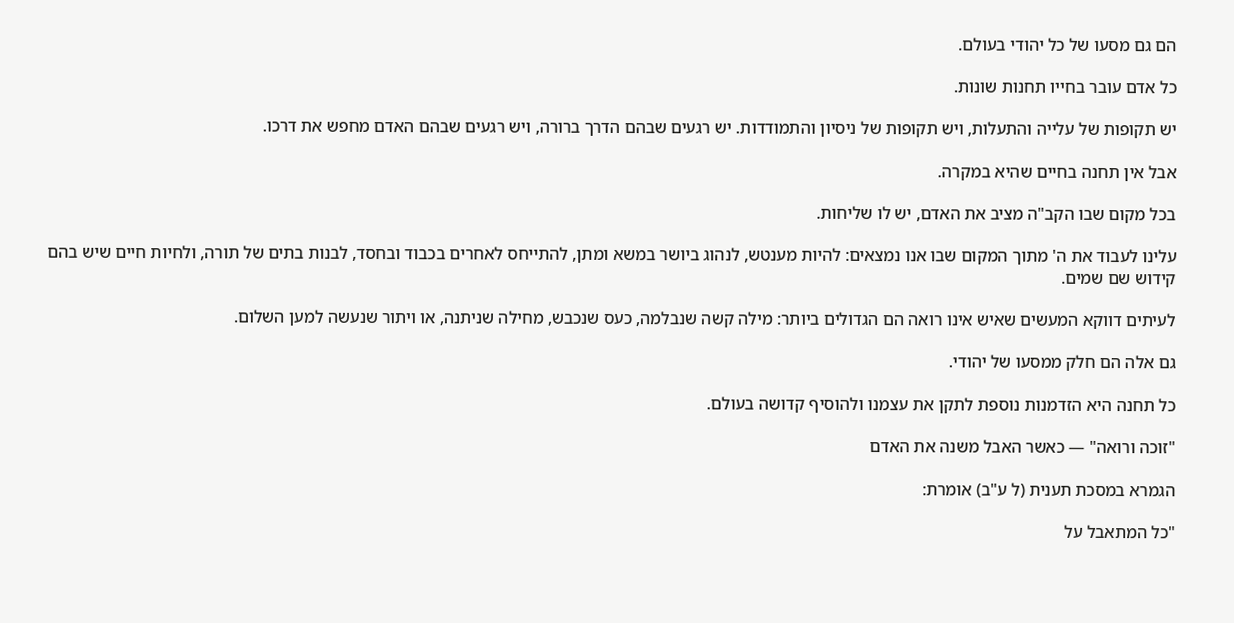הם גם מסעו של כל יהודי בעולם.

כל אדם עובר בחייו תחנות שונות.

יש תקופות של עלייה והתעלות, ויש תקופות של ניסיון והתמודדות. יש רגעים שבהם הדרך ברורה, ויש רגעים שבהם האדם מחפש את דרכו.

אבל אין תחנה בחיים שהיא במקרה.

בכל מקום שבו הקב"ה מציב את האדם, יש לו שליחות.

עלינו לעבוד את ה' מתוך המקום שבו אנו נמצאים: להיות מענטש, לנהוג ביושר במשא ומתן, להתייחס לאחרים בכבוד ובחסד, לבנות בתים של תורה, ולחיות חיים שיש בהם קידוש שם שמים.

לעיתים דווקא המעשים שאיש אינו רואה הם הגדולים ביותר: מילה קשה שנבלמה, כעס שנכבש, מחילה שניתנה, או ויתור שנעשה למען השלום.

גם אלה הם חלק ממסעו של יהודי.

כל תחנה היא הזדמנות נוספת לתקן את עצמנו ולהוסיף קדושה בעולם.

"זוכה ורואה" — כאשר האבל משנה את האדם

הגמרא במסכת תענית (ל ע"ב) אומרת:

"כל המתאבל על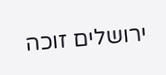ירושלים זוכה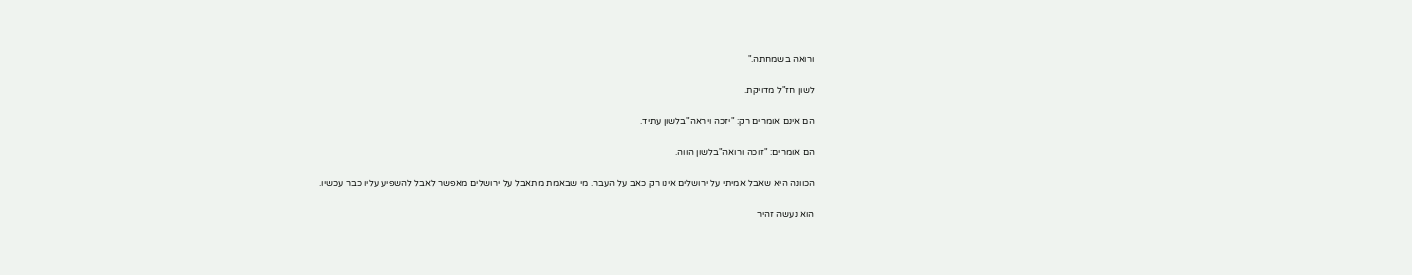ורואה בשמחתה."

לשון חז"ל מדויקת.

הם אינם אומרים רק: "יזכה ויראה"בלשון עתיד.

הם אומרים: "זוכה ורואה"בלשון הווה.

הכוונה היא שאבל אמיתי על ירושלים אינו רק כאב על העבר. מי שבאמת מתאבל על ירושלים מאפשר לאבל להשפיע עליו כבר עכשיו.

הוא נעשה זהיר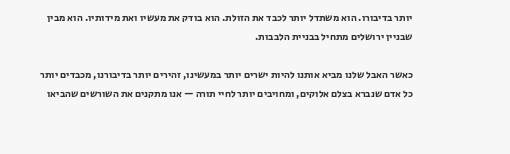יותר בדיבורו. הוא משתדל יותר לכבד את הזולת. הוא בודק את מעשיו ואת מידותיו. הוא מבין שבניין ירושלים מתחיל בבניית הלבבות.

כאשר האבל שלנו מביא אותנו להיות ישרים יותר במעשינו, זהירים יותר בדיבורנו, מכבדים יותר כל אדם שנברא בצלם אלוקים, ומחויבים יותר לחיי תורה — אנו מתקנים את השורשים שהביאו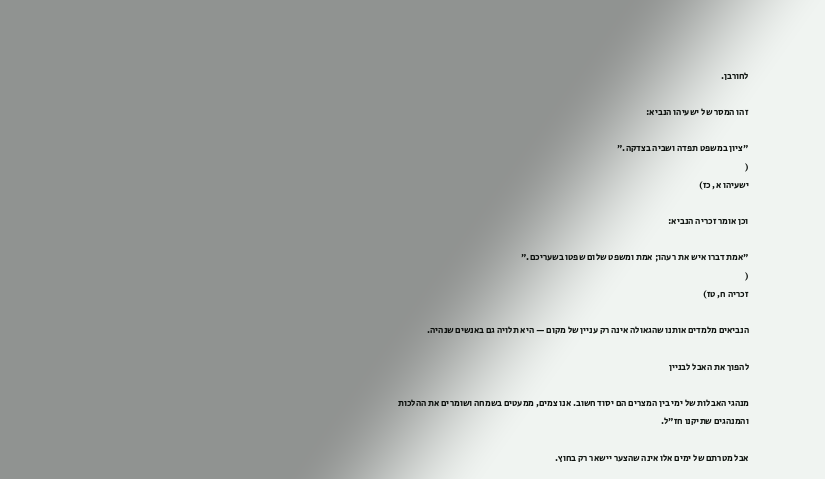לחורבן.

זהו המסר של ישעיהו הנביא:

"ציון במשפט תפדה ושביה בצדקה."
(
ישעיהו א, כז)

וכן אומר זכריה הנביא:

"אמת דברו איש את רעהו; אמת ומשפט שלום שפטו בשעריכם."
(
זכריה ח, טז)

הנביאים מלמדים אותנו שהגאולה אינה רק עניין של מקום — היא תלויה גם באנשים שנהיה.

להפוך את האבל לבניין

מנהגי האבלות של ימי בין המצרים הם יסוד חשוב. אנו צמים, ממעטים בשמחה ושומרים את ההלכות והמנהגים שתיקנו חז"ל.

אבל מטרתם של ימים אלו אינה שהצער יישאר רק בחוץ.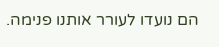הם נועדו לעורר אותנו פנימה.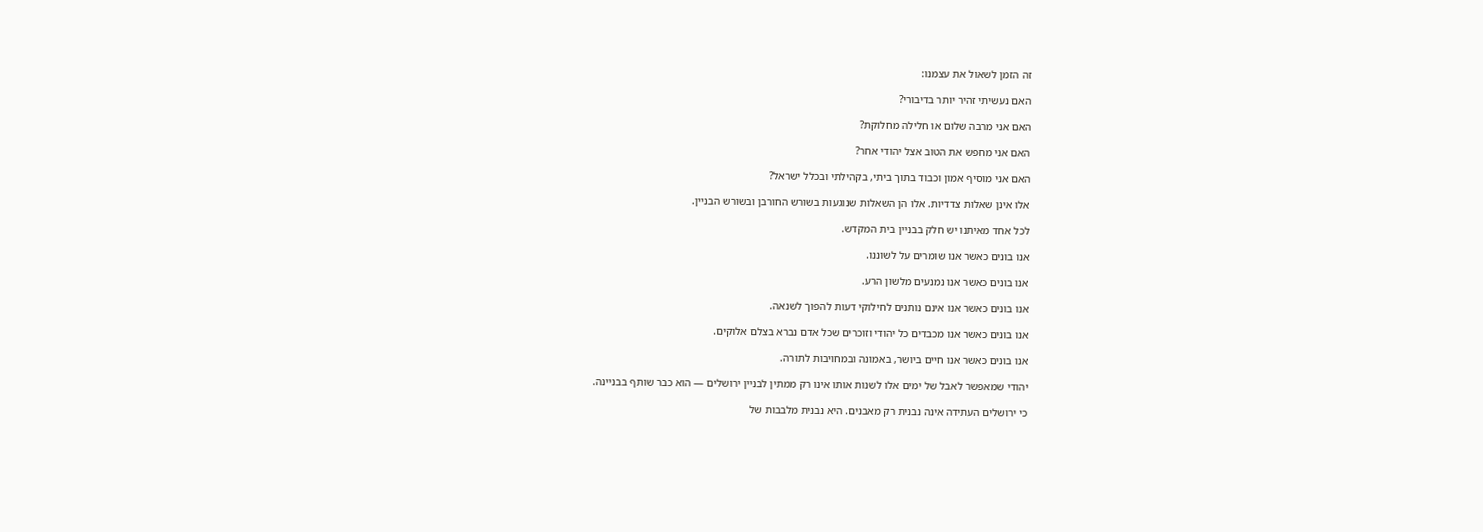זה הזמן לשאול את עצמנו:

האם נעשיתי זהיר יותר בדיבורי?

האם אני מרבה שלום או חלילה מחלוקת?

האם אני מחפש את הטוב אצל יהודי אחר?

האם אני מוסיף אמון וכבוד בתוך ביתי, בקהילתי ובכלל ישראל?

אלו אינן שאלות צדדיות. אלו הן השאלות שנוגעות בשורש החורבן ובשורש הבניין.

לכל אחד מאיתנו יש חלק בבניין בית המקדש.

אנו בונים כאשר אנו שומרים על לשוננו.

אנו בונים כאשר אנו נמנעים מלשון הרע.

אנו בונים כאשר אנו אינם נותנים לחילוקי דעות להפוך לשנאה.

אנו בונים כאשר אנו מכבדים כל יהודי וזוכרים שכל אדם נברא בצלם אלוקים.

אנו בונים כאשר אנו חיים ביושר, באמונה ובמחויבות לתורה.

יהודי שמאפשר לאבל של ימים אלו לשנות אותו אינו רק ממתין לבניין ירושלים — הוא כבר שותף בבניינה.

כי ירושלים העתידה אינה נבנית רק מאבנים. היא נבנית מלבבות של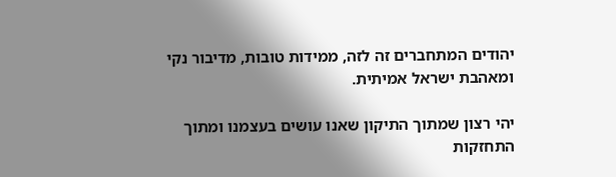יהודים המתחברים זה לזה, ממידות טובות, מדיבור נקי ומאהבת ישראל אמיתית.

יהי רצון שמתוך התיקון שאנו עושים בעצמנו ומתוך התחזקות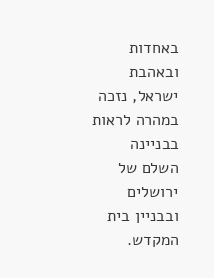באחדות ובאהבת ישראל, נזכה במהרה לראות בבניינה השלם של ירושלים ובבניין בית המקדש.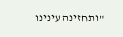"ותחזינה עינינו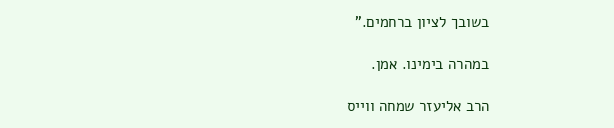בשובך לציון ברחמים."

במהרה בימינו. אמן.

הרב אליעזר שמחה ווייס